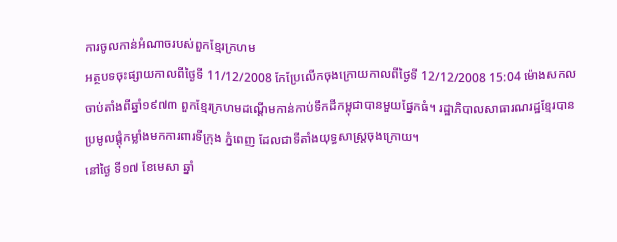ការចូលកាន់អំណាចរបស់ពួកខ្មែរក្រហម
អត្ថបទចុះផ្សាយកាលពីថ្ងៃទី 11/12/2008 កែប្រែលើកចុងក្រោយកាលពីថ្ងៃទី 12/12/2008 15:04 ម៉ោងសកល
ចាប់តាំងពីឆ្នាំ១៩៧៣ ពួកខ្មែរក្រហមដណ្តើមកាន់កាប់ទឹកដីកម្ពុជាបានមួយផ្នែកធំ។ រដ្ឋាភិបាលសាធារណរដ្ឋខ្មែរបានប្រមូលផ្តុំកម្លាំងមកការពារទីក្រុង ភ្នំពេញ ដែលជាទីតាំងយុទ្ធសាស្រ្តចុងក្រោយ។
នៅថ្ងៃ ទី១៧ ខែមេសា ឆ្នាំ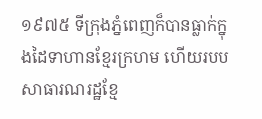១៩៧៥ ទីក្រុងភ្នំពេញក៏បានធ្លាក់ក្នុងដៃទាហានខ្មែរក្រហម ហើយរបបសាធារណរដ្ឋខ្មែ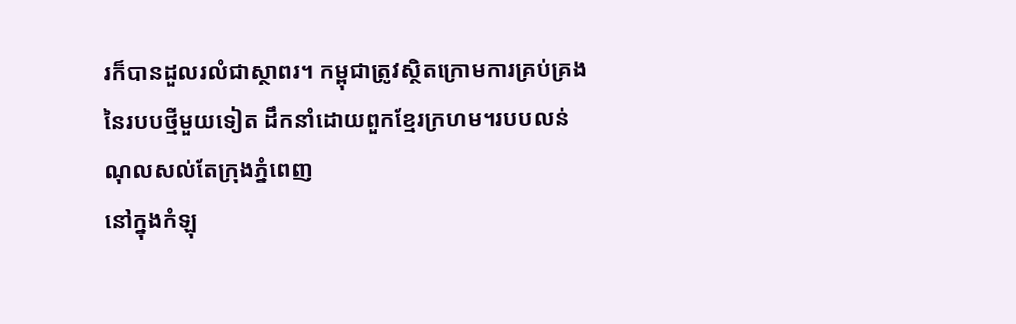រក៏បានដួលរលំជាស្ថាពរ។ កម្ពុជាត្រូវស្ថិតក្រោមការគ្រប់គ្រងនៃរបបថ្មីមួយទៀត ដឹកនាំដោយពួកខ្មែរក្រហម។របបលន់ ណុលសល់តែក្រុងភ្នំពេញ
នៅក្នុងកំឡុ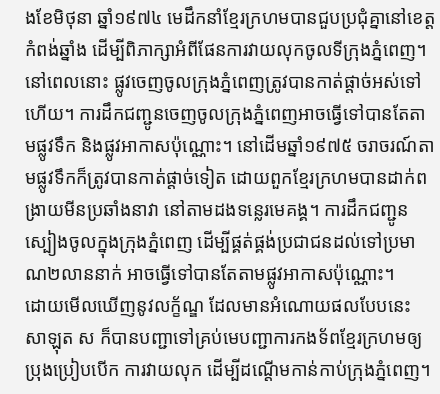ងខែមិថុនា ឆ្នាំ១៩៧៤ មេដឹកនាំខ្មែរក្រហមបានជួបប្រជុំគ្នានៅខេត្តកំពង់ឆ្នាំង ដើម្បីពិភាក្សាអំពីផែនការវាយលុកចូលទីក្រុងភ្នំពេញ។ នៅពេលនោះ ផ្លូវចេញចូលក្រុងភ្នំពេញត្រូវបានកាត់ផ្តាច់អស់ទៅហើយ។ ការដឹកជញ្ជូនចេញចូលក្រុងភ្នំពេញអាចធ្វើទៅបានតែតាមផ្លូវទឹក និងផ្លូវអាកាសប៉ុណ្ណោះ។ នៅដើមឆ្នាំ១៩៧៥ ចរាចរណ៍តាមផ្លូវទឹកក៏ត្រូវបានកាត់ផ្តាច់ទៀត ដោយពួកខ្មែរក្រហមបានដាក់ពង្រាយមីនប្រឆាំងនាវា នៅតាមដងទន្លេរមេគង្គ។ ការដឹកជញ្ជូនស្បៀងចូលក្នុងក្រុងភ្នំពេញ ដើម្បីផ្គត់ផ្គង់ប្រជាជនដល់ទៅប្រមាណ២លាននាក់ អាចធ្វើទៅបានតែតាមផ្លូវអាកាសប៉ុណ្ណោះ។
ដោយមើលឃើញនូវលក្ខ័ណ្ឌ ដែលមានអំណោយផលបែបនេះ សាឡុត ស ក៏បានបញ្ជាទៅគ្រប់មេបញ្ជាការកងទ័ពខ្មែរក្រហមឲ្យប្រុងប្រៀបបើក ការវាយលុក ដើម្បីដណ្តើមកាន់កាប់ក្រុងភ្នំពេញ។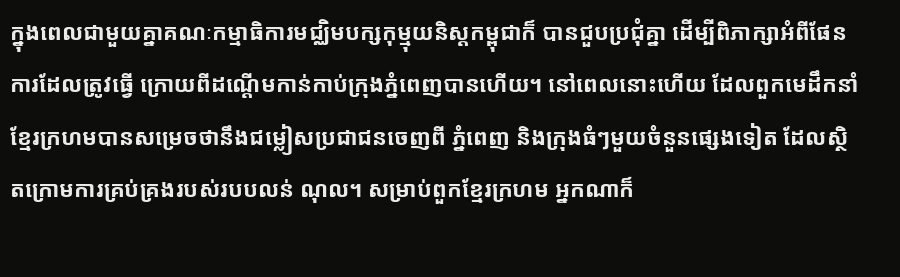ក្នុងពេលជាមួយគ្នាគណៈកម្មាធិការមជ្ឈិមបក្សកុម្មុយនិស្តកម្ពុជាក៏ បានជួបប្រជុំគ្នា ដើម្បីពិភាក្សាអំពីផែនការដែលត្រូវធ្វើ ក្រោយពីដណ្តើមកាន់កាប់ក្រុងភ្នំពេញបានហើយ។ នៅពេលនោះហើយ ដែលពួកមេដឹកនាំខ្មែរក្រហមបានសម្រេចថានឹងជម្លៀសប្រជាជនចេញពី ភ្នំពេញ និងក្រុងធំៗមួយចំនួនផ្សេងទៀត ដែលស្ថិតក្រោមការគ្រប់គ្រងរបស់របបលន់ ណុល។ សម្រាប់ពួកខ្មែរក្រហម អ្នកណាក៏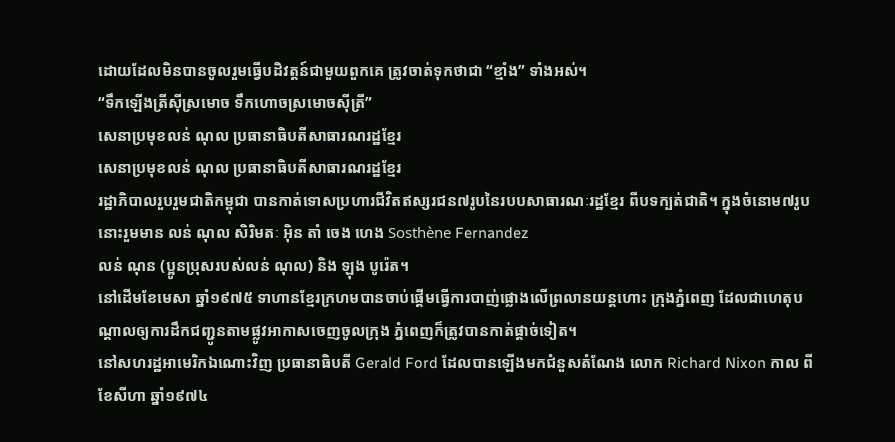ដោយដែលមិនបានចូលរួមធ្វើបដិវត្តន៍ជាមួយពួកគេ ត្រូវចាត់ទុកថាជា “ខ្មាំង” ទាំងអស់។
“ទឹកឡើងត្រីស៊ីស្រមោច ទឹកហោចស្រមោចស៊ីត្រី”
សេនាប្រមុខលន់ ណុល ប្រធានាធិបតីសាធារណរដ្ឋខ្មែរ
សេនាប្រមុខលន់ ណុល ប្រធានាធិបតីសាធារណរដ្ឋខ្មែរ
រដ្ឋាភិបាលរួបរួមជាតិកម្ពុជា បានកាត់ទោសប្រហារជីវិតឥស្សរជន៧រូបនៃរបបសាធារណៈរដ្ឋខ្មែរ ពីបទក្បត់ជាតិ។ ក្នុងចំនោម៧រូបនោះរួមមាន លន់ ណុល សិរិមតៈ អ៊ិន តាំ ចេង ហេង Sosthène Fernandez
លន់ ណុន (ប្អូនប្រុសរបស់លន់ ណុល) និង ឡុង បូរ៉េត។
នៅដើមខែមេសា ឆ្នាំ១៩៧៥ ទាហានខ្មែរក្រហមបានចាប់ផ្តើមធ្វើការបាញ់ផ្លោងលើព្រលានយន្តហោះ ក្រុងភ្នំពេញ ដែលជាហេតុបណ្តាលឲ្យការដឹកជញ្ជូនតាមផ្លូវអាកាសចេញចូលក្រុង ភ្នំពេញក៏ត្រូវបានកាត់ផ្តាច់ទៀត។
នៅសហរដ្ឋអាមេរិកឯណោះវិញ ប្រធានាធិបតី Gerald Ford ដែលបានឡើងមកជំនួសតំណែង លោក Richard Nixon កាល ពីខែសីហា ឆ្នាំ១៩៧៤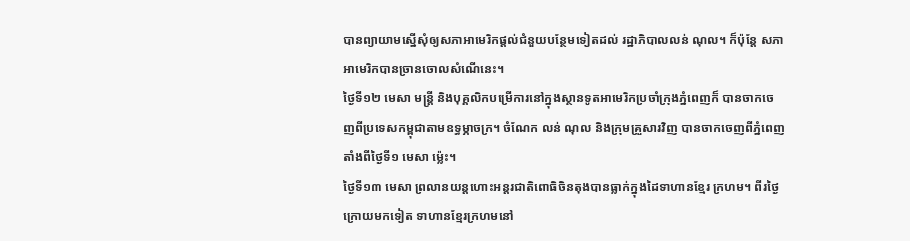បានព្យាយាមស្នើសុំឲ្យសភាអាមេរិកផ្តល់ជំនួយបន្ថែមទៀតដល់ រដ្ឋាភិបាលលន់ ណុល។ ក៏ប៉ុន្តែ សភាអាមេរិកបានច្រានចោលសំណើនេះ។
ថ្ងៃទី១២ មេសា មន្រ្តី និងបុគ្គលិកបម្រើការនៅក្នុងស្ថានទូតអាមេរិកប្រចាំក្រុងភ្នំពេញក៏ បានចាកចេញពីប្រទេសកម្ពុជាតាមឧទ្ធម្ភាចក្រ។ ចំណែក លន់ ណុល និងក្រុមគ្រួសារវិញ បានចាកចេញពីភ្នំពេញតាំងពីថ្ងៃទី១ មេសា ម្ល៉េះ។
ថ្ងៃទី១៣ មេសា ព្រលានយន្តហោះអន្តរជាតិពោធិចិនតុងបានធ្លាក់ក្នុងដៃទាហានខ្មែរ ក្រហម។ ពីរថ្ងៃក្រោយមកទៀត ទាហានខ្មែរក្រហមនៅ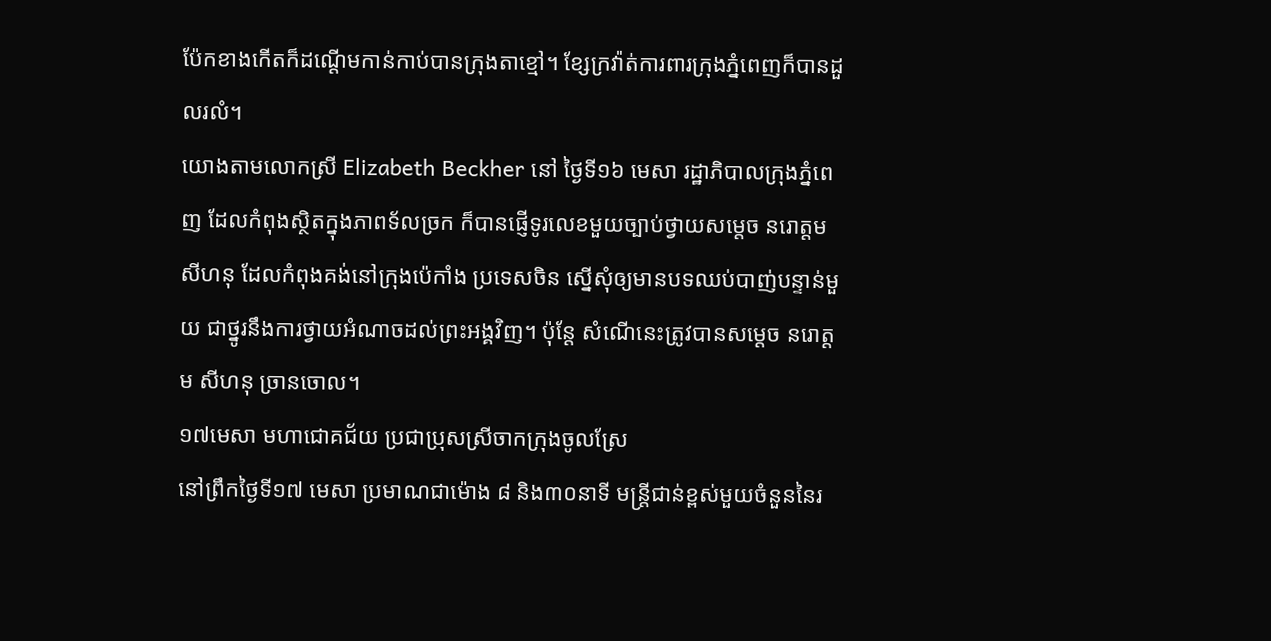ប៉ែកខាងកើតក៏ដណ្តើមកាន់កាប់បានក្រុងតាខ្មៅ។ ខ្សែក្រវ៉ាត់ការពារក្រុងភ្នំពេញក៏បានដួលរលំ។
យោងតាមលោកស្រី Elizabeth Beckher នៅ ថ្ងៃទី១៦ មេសា រដ្ឋាភិបាលក្រុងភ្នំពេញ ដែលកំពុងស្ថិតក្នុងភាពទ័លច្រក ក៏បានផ្ញើទូរលេខមួយច្បាប់ថ្វាយសម្តេច នរោត្តម សីហនុ ដែលកំពុងគង់នៅក្រុងប៉េកាំង ប្រទេសចិន ស្នើសុំឲ្យមានបទឈប់បាញ់បន្ទាន់មួយ ជាថ្នូរនឹងការថ្វាយអំណាចដល់ព្រះអង្គវិញ។ ប៉ុន្តែ សំណើនេះត្រូវបានសម្តេច នរោត្តម សីហនុ ច្រានចោល។
១៧មេសា មហាជោគជ័យ ប្រជាប្រុសស្រីចាកក្រុងចូលស្រែ
នៅព្រឹកថ្ងៃទី១៧ មេសា ប្រមាណជាម៉ោង ៨ និង៣០នាទី មន្រ្តីជាន់ខ្ពស់មួយចំនួននៃរ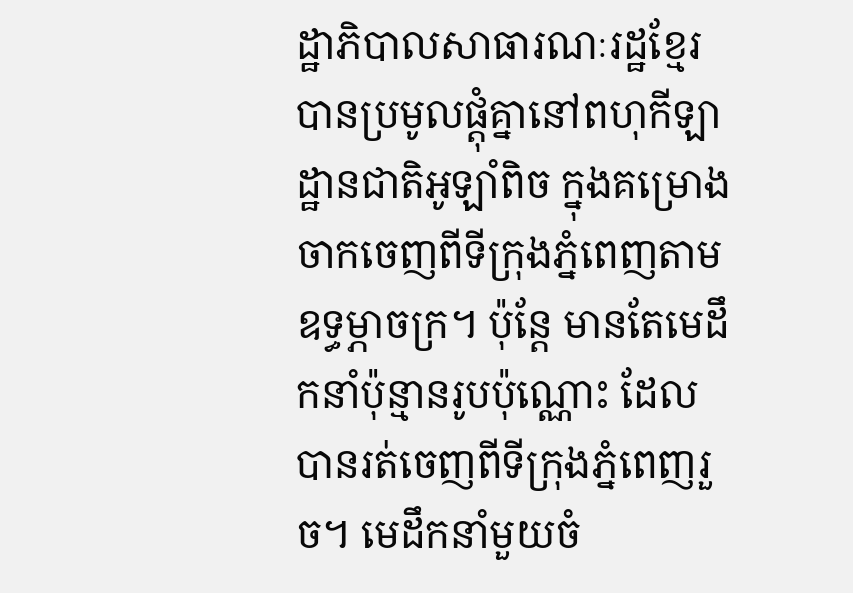ដ្ឋាភិបាលសាធារណៈរដ្ឋខ្មែរ បានប្រមូលផ្តុំគ្នានៅពហុកីឡាដ្ឋានជាតិអូឡាំពិច ក្នុងគម្រោងចាកចេញពីទីក្រុងភ្នំពេញតាមឧទ្ធម្ភាចក្រ។ ប៉ុន្តែ មានតែមេដឹកនាំប៉ុន្មានរូបប៉ុណ្ណោះ ដែលបានរត់ចេញពីទីក្រុងភ្នំពេញរួច។ មេដឹកនាំមួយចំ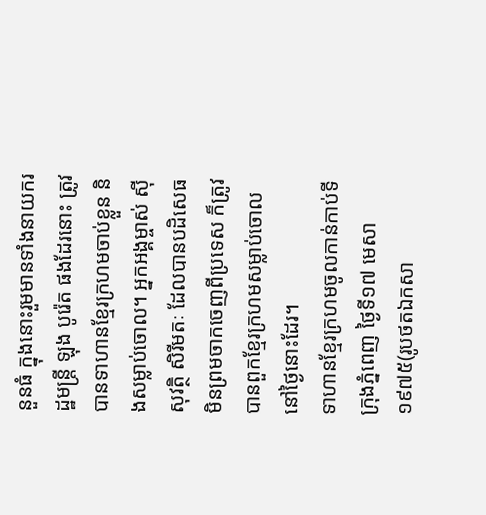នួនធំ ក្នុងនោះរួមមានទាំងនាយករដ្ឋមន្រ្តី ឡុង បូរ៉េត ផងដែរនោះ ត្រូវបានទាហានខ្មែរក្រហមចាប់ខ្លួន និងសម្លាប់ចោល។ អ្នកអង្គម្ចាស់ ស៊ីសុវត្ថិ សិរីមតៈ ដែលបានបដិសេធមិនព្រមចាកចេញពីប្រទេស ក៏ត្រូវបានពួកខ្មែរក្រហមសម្លាប់ចោល នៅថ្ងៃនោះដែរ។
ទាហានខ្មែរក្រហមចូលកាន់កាប់ទីក្រុងភ្នំពេញ ថ្ងៃទី១៧ មេសា ១៩៧៥(រូបថតឯកសា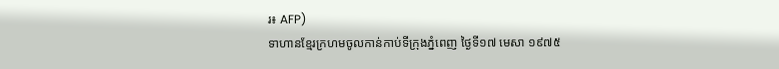រ៖ AFP)
ទាហានខ្មែរក្រហមចូលកាន់កាប់ទីក្រុងភ្នំពេញ ថ្ងៃទី១៧ មេសា ១៩៧៥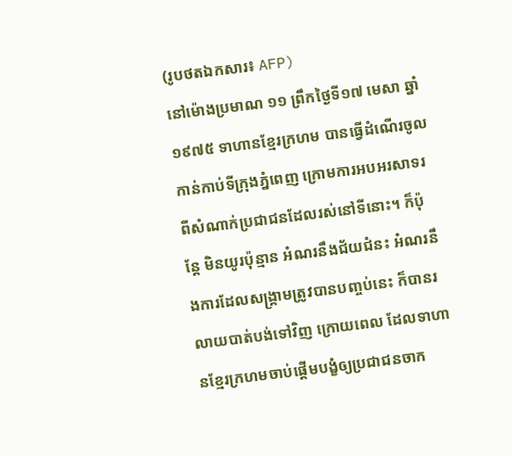(រូបថតឯកសារ៖ AFP)
នៅម៉ោងប្រមាណ ១១ ព្រឹកថ្ងៃទី១៧ មេសា ឆ្នាំ១៩៧៥ ទាហានខ្មែរក្រហម បានធ្វើដំណើរចូលកាន់កាប់ទីក្រុងភ្នំពេញ ក្រោមការអបអរសាទរពីសំណាក់ប្រជាជនដែលរស់នៅទីនោះ។ ក៏ប៉ុន្តែ មិនយូរប៉ុន្មាន អំណរនឹងជ័យជំនះ អំណរនឹងការដែលសង្គ្រាមត្រូវបានបញ្ចប់នេះ ក៏បានរលាយបាត់បង់ទៅវិញ ក្រោយពេល ដែលទាហានខ្មែរក្រហមចាប់ផ្តើមបង្ខំឲ្យប្រជាជនចាក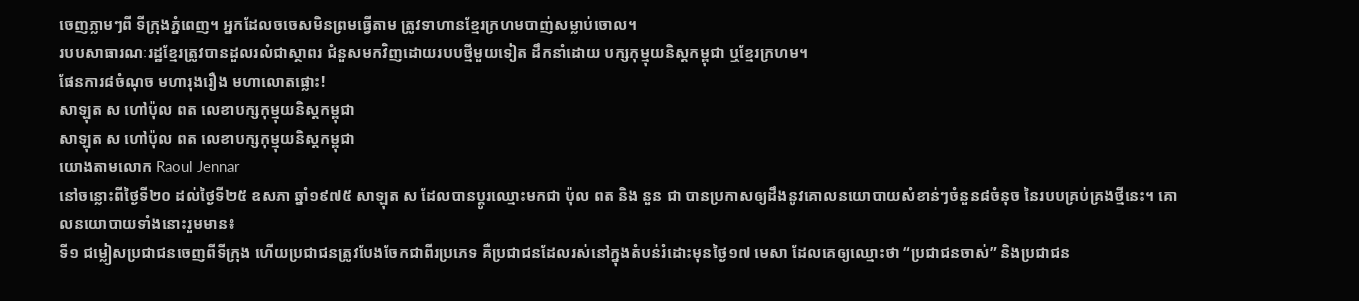ចេញភ្លាមៗពី ទីក្រុងភ្នំពេញ។ អ្នកដែលចចេសមិនព្រមធ្វើតាម ត្រូវទាហានខ្មែរក្រហមបាញ់សម្លាប់ចោល។
របបសាធារណៈរដ្ឋខ្មែរត្រូវបានដួលរលំជាស្ថាពរ ជំនួសមកវិញដោយរបបថ្មីមួយទៀត ដឹកនាំដោយ បក្សកុម្មុយនិស្តកម្ពុជា ឬខ្មែរក្រហម។
ផែនការ៨ចំណុច មហារុងរឿង មហាលោតផ្លោះ!
សាឡុត ស ហៅប៉ុល ពត លេខាបក្សកុម្មុយនិស្តកម្ពុជា
សាឡុត ស ហៅប៉ុល ពត លេខាបក្សកុម្មុយនិស្តកម្ពុជា
យោងតាមលោក Raoul Jennar
នៅចន្លោះពីថ្ងៃទី២០ ដល់ថ្ងៃទី២៥ ឧសភា ឆ្នាំ១៩៧៥ សាឡុត ស ដែលបានប្តូរឈ្មោះមកជា ប៉ុល ពត និង នួន ជា បានប្រកាសឲ្យដឹងនូវគោលនយោបាយសំខាន់ៗចំនួន៨ចំនុច នៃរបបគ្រប់គ្រងថ្មីនេះ។ គោលនយោបាយទាំងនោះរួមមាន៖
ទី១ ជម្លៀសប្រជាជនចេញពីទីក្រុង ហើយប្រជាជនត្រូវបែងចែកជាពីរប្រភេទ គឺប្រជាជនដែលរស់នៅក្នុងតំបន់រំដោះមុនថ្ងៃ១៧ មេសា ដែលគេឲ្យឈ្មោះថា “ប្រជាជនចាស់” និងប្រជាជន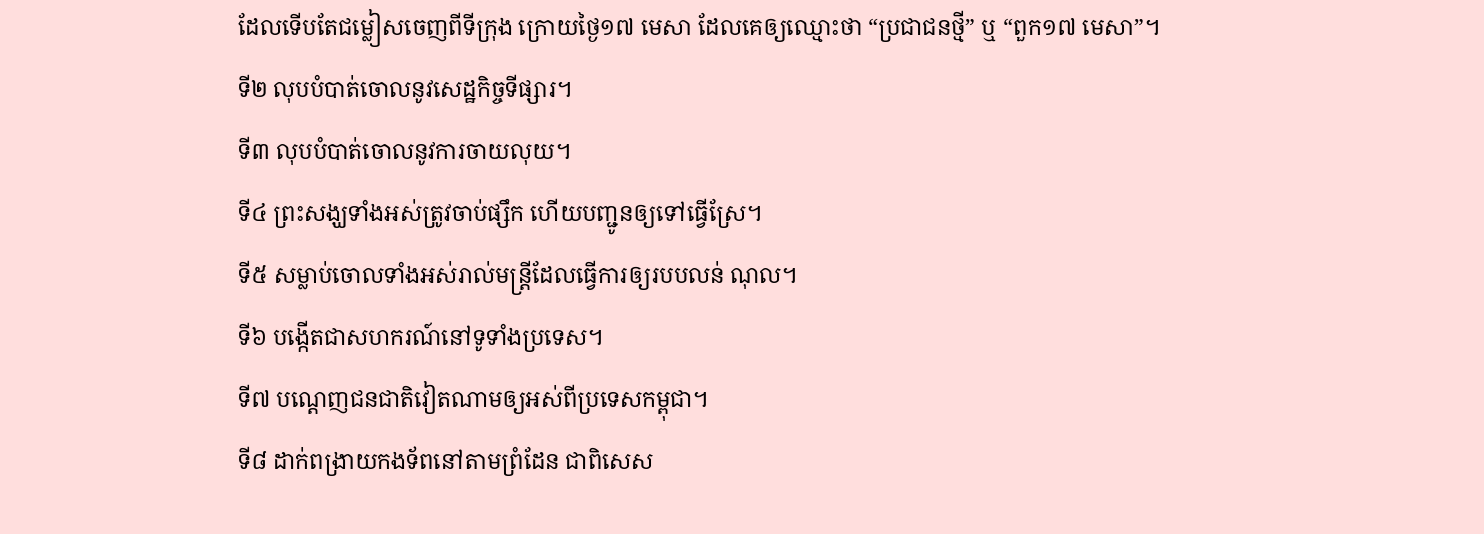ដែលទើបតែជម្លៀសចេញពីទីក្រុង ក្រោយថ្ងៃ១៧ មេសា ដែលគេឲ្យឈ្មោះថា “ប្រជាជនថ្មី” ឬ “ពួក១៧ មេសា”។
ទី២ លុបបំបាត់ចោលនូវសេដ្ឋកិច្ចទីផ្សារ។
ទី៣ លុបបំបាត់ចោលនូវការចាយលុយ។
ទី៤ ព្រះសង្ឃទាំងអស់ត្រូវចាប់ផ្សឹក ហើយបញ្ជូនឲ្យទៅធ្វើស្រែ។
ទី៥ សម្លាប់ចោលទាំងអស់រាល់មន្រ្តីដែលធ្វើការឲ្យរបបលន់ ណុល។
ទី៦ បង្កើតជាសហករណ៍នៅទូទាំងប្រទេស។
ទី៧ បណ្តេញជនជាតិវៀតណាមឲ្យអស់ពីប្រទេសកម្ពុជា។
ទី៨ ដាក់ពង្រាយកងទ័ពនៅតាមព្រំដែន ជាពិសេស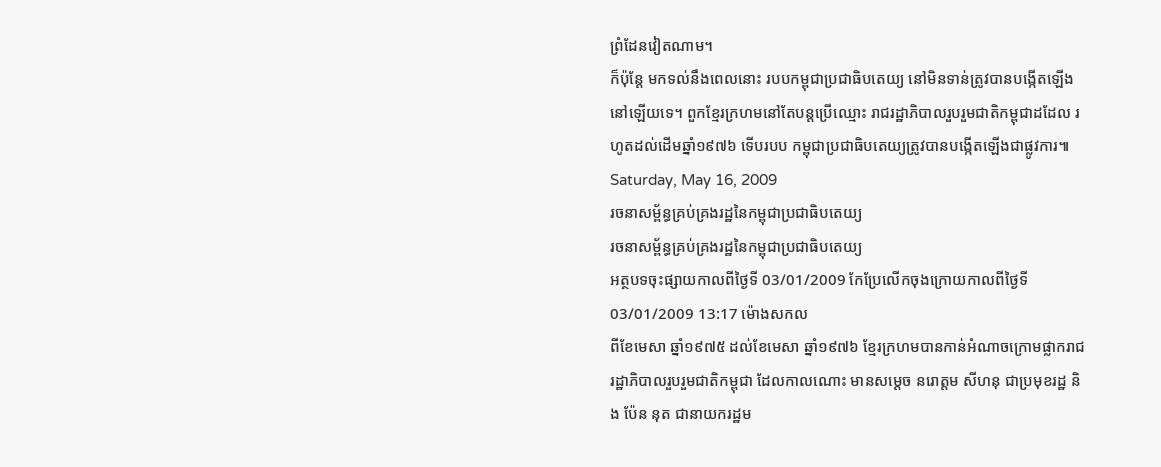ព្រំដែនវៀតណាម។
ក៏ប៉ុន្តែ មកទល់នឹងពេលនោះ របបកម្ពុជាប្រជាធិបតេយ្យ នៅមិនទាន់ត្រូវបានបង្កើតឡើងនៅឡើយទេ។ ពួកខ្មែរក្រហមនៅតែបន្តប្រើឈ្មោះ រាជរដ្ឋាភិបាលរួបរួមជាតិកម្ពុជាដដែល រហូតដល់ដើមឆ្នាំ១៩៧៦ ទើបរបប កម្ពុជាប្រជាធិបតេយ្យត្រូវបានបង្កើតឡើងជាផ្លូវការ៕
Saturday, May 16, 2009
រចនាសម្ព័ន្ធគ្រប់គ្រងរដ្ឋនៃកម្ពុជាប្រជាធិបតេយ្យ
រចនាសម្ព័ន្ធគ្រប់គ្រងរដ្ឋនៃកម្ពុជាប្រជាធិបតេយ្យ
អត្ថបទចុះផ្សាយកាលពីថ្ងៃទី 03/01/2009 កែប្រែលើកចុងក្រោយកាលពីថ្ងៃទី 03/01/2009 13:17 ម៉ោងសកល
ពីខែមេសា ឆ្នាំ១៩៧៥ ដល់ខែមេសា ឆ្នាំ១៩៧៦ ខ្មែរក្រហមបានកាន់អំណាចក្រោមផ្លាករាជរដ្ឋាភិបាលរួបរួមជាតិកម្ពុជា ដែលកាលណោះ មានសម្តេច នរោត្តម សីហនុ ជាប្រមុខរដ្ឋ និង ប៉ែន នុត ជានាយករដ្ឋម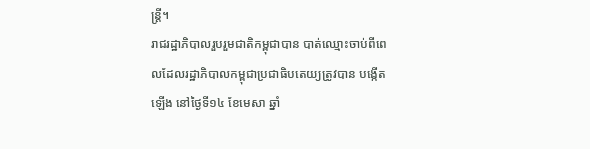ន្រ្តី។
រាជរដ្ឋាភិបាលរួបរួមជាតិកម្ពុជាបាន បាត់ឈ្មោះចាប់ពីពេលដែលរដ្ឋាភិបាលកម្ពុជាប្រជាធិបតេយ្យត្រូវបាន បង្កើតឡើង នៅថ្ងៃទី១៤ ខែមេសា ឆ្នាំ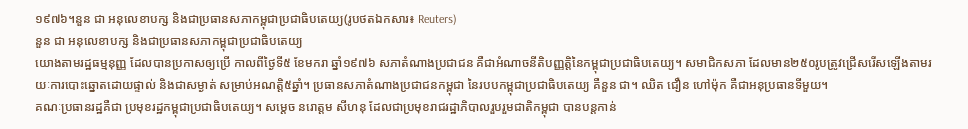១៩៧៦។នួន ជា អនុលេខាបក្ស និងជាប្រធានសភាកម្ពុជាប្រជាធិបតេយ្យ(រូបថតឯកសារ៖ Reuters)
នួន ជា អនុលេខាបក្ស និងជាប្រធានសភាកម្ពុជាប្រជាធិបតេយ្យ
យោងតាមរដ្ឋធម្មនុញ្ញ ដែលបានប្រកាសឲ្យប្រើ កាលពីថ្ងៃទី៥ ខែមករា ឆ្នាំ១៩៧៦ សភាតំណាងប្រជាជន គឺជាអំណាចនីតិបញ្ញត្តិនៃកម្ពុជាប្រជាធិបតេយ្យ។ សមាជិកសភា ដែលមាន២៥០រូបត្រូវជ្រើសរើសឡើងតាមរយៈការបោះឆ្នោតដោយផ្ទាល់ និងជាសម្ងាត់ សម្រាប់អណត្តិ៥ឆ្នាំ។ ប្រធានសភាតំណាងប្រជាជនកម្ពុជា នៃរបបកម្ពុជាប្រជាធិបតេយ្យ គឺនួន ជា។ ឈិត ជឿន ហៅម៉ុក គឺជាអនុប្រធានទីមួយ។
គណៈប្រធានរដ្ឋគឺជា ប្រមុខរដ្ឋកម្ពុជាប្រជាធិបតេយ្យ។ សម្តេច នរោត្តម សីហនុ ដែលជាប្រមុខរាជរដ្ឋាភិបាលរួបរួមជាតិកម្ពុជា បានបន្តកាន់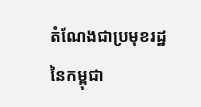តំណែងជាប្រមុខរដ្ឋនៃកម្ពុជា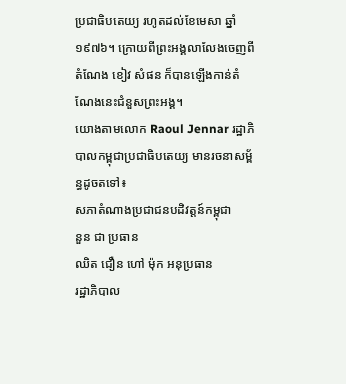ប្រជាធិបតេយ្យ រហូតដល់ខែមេសា ឆ្នាំ១៩៧៦។ ក្រោយពីព្រះអង្គលាលែងចេញពីតំណែង ខៀវ សំផន ក៏បានឡើងកាន់តំណែងនេះជំនួសព្រះអង្គ។
យោងតាមលោក Raoul Jennar រដ្ឋាភិបាលកម្ពុជាប្រជាធិបតេយ្យ មានរចនាសម្ព័ន្ធដូចតទៅ៖
សភាតំណាងប្រជាជនបដិវត្តន៍កម្ពុជា
នួន ជា ប្រធាន
ឈិត ជឿន ហៅ ម៉ុក អនុប្រធាន
រដ្ឋាភិបាល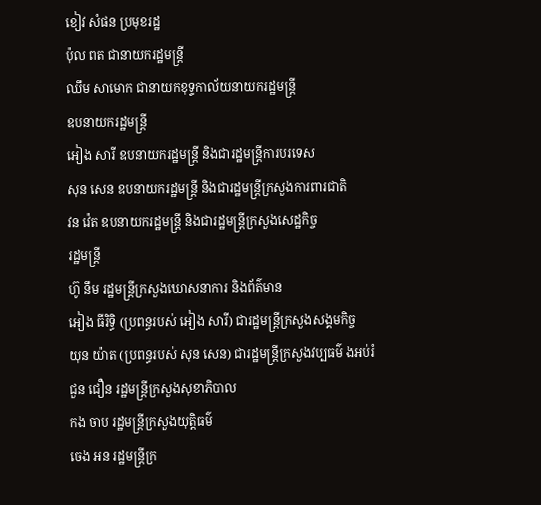ខៀវ សំផន ប្រមុខរដ្ឋ
ប៉ុល ពត ជានាយករដ្ឋមន្រ្តី
ឈឹម សាមោក ជានាយកខុទ្ទកាល័យនាយករដ្ឋមន្រ្តី
ឧបនាយករដ្ឋមន្រ្តី
អៀង សារី ឧបនាយករដ្ឋមន្រ្តី និងជារដ្ឋមន្រ្តីការបរទេស
សុន សេន ឧបនាយករដ្ឋមន្រ្តី និងជារដ្ឋមន្រ្តីក្រសួងការពារជាតិ
វន វ៉េត ឧបនាយករដ្ឋមន្រ្តី និងជារដ្ឋមន្រ្តីក្រសួងសេដ្ឋកិច្ច
រដ្ឋមន្រ្តី
ហ៊ូ នឹម រដ្ឋមន្រ្តីក្រសួងឃោសនាការ និងព័ត៌មាន
អៀង ធីរិទ្ធិ (ប្រពន្ធរបស់ អៀង សារី) ជារដ្ឋមន្រ្តីក្រសួងសង្គមកិច្ច
យុន យ៉ាត (ប្រពន្ធរបស់ សុន សេន) ជារដ្ឋមន្រ្តីក្រសួងវប្បធម៌ ងអប់រំ
ជួន ជឿន រដ្ឋមន្រ្តីក្រសួងសុខាភិបាល
កង ចាប រដ្ឋមន្រ្តីក្រសួងយុត្តិធម៌
ចេង អន រដ្ឋមន្រ្តីក្រ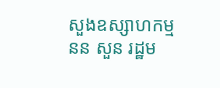សួងឧស្សាហកម្ម
នន សួន រដ្ឋម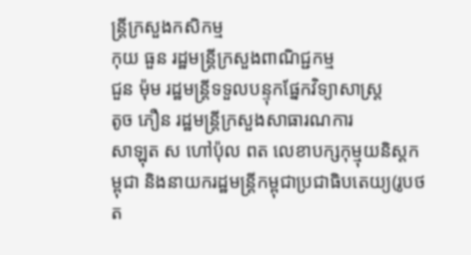ន្រ្តីក្រសួងកសិកម្ម
កុយ ធួន រដ្ឋមន្រ្តីក្រសួងពាណិជ្ជកម្ម
ជួន ម៉ុម រដ្ឋមន្រ្តីទទួលបន្ទុកផ្នែកវិទ្យាសាស្រ្ត
តូច ភឿន រដ្ឋមន្រ្តីក្រសួងសាធារណការ
សាឡុត ស ហៅប៉ុល ពត លេខាបក្សកុម្មុយនិស្តកម្ពុជា និងនាយករដ្ឋមន្រ្តីកម្ពុជាប្រជាធិបតេយ្យ(រូបថត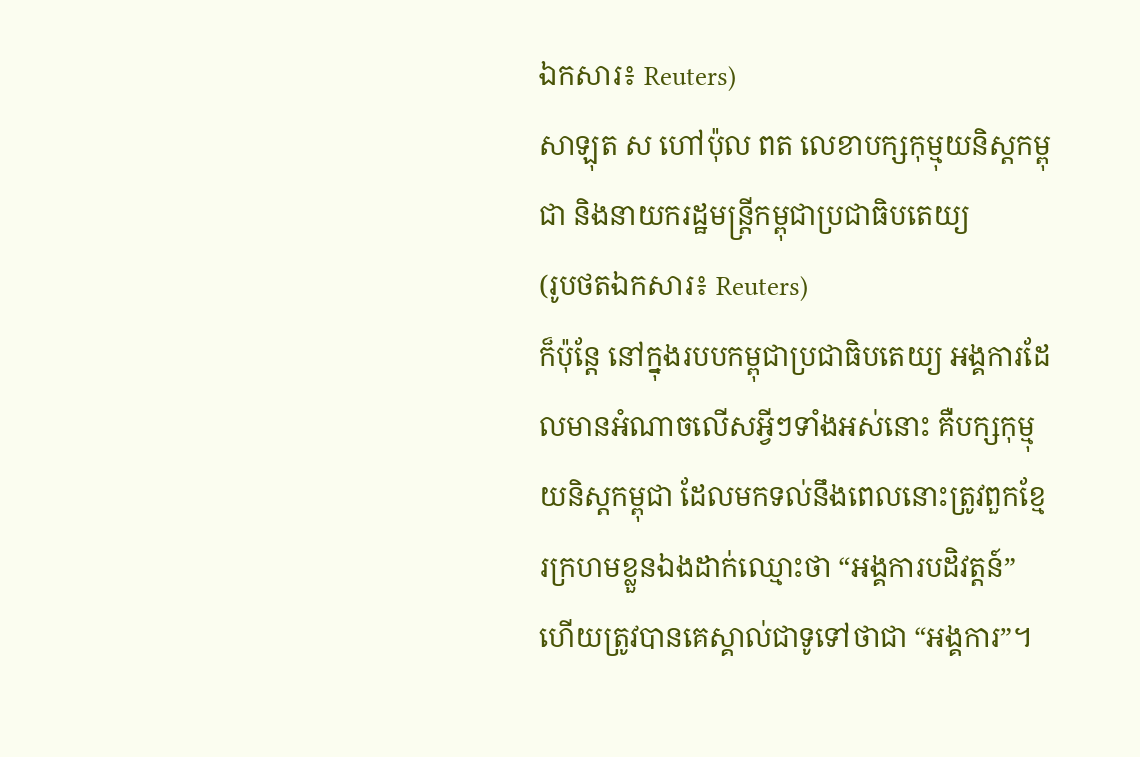ឯកសារ៖ Reuters)
សាឡុត ស ហៅប៉ុល ពត លេខាបក្សកុម្មុយនិស្តកម្ពុជា និងនាយករដ្ឋមន្រ្តីកម្ពុជាប្រជាធិបតេយ្យ
(រូបថតឯកសារ៖ Reuters)
ក៏ប៉ុន្តែ នៅក្នុងរបបកម្ពុជាប្រជាធិបតេយ្យ អង្គការដែលមានអំណាចលើសអ្វីៗទាំងអស់នោះ គឺបក្សកុម្មុយនិស្តកម្ពុជា ដែលមកទល់នឹងពេលនោះត្រូវពួកខ្មែរក្រហមខ្លួនឯងដាក់ឈ្មោះថា “អង្គការបដិវត្តន៍” ហើយត្រូវបានគេស្គាល់ជាទូទៅថាជា “អង្គការ”។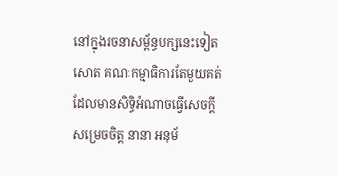នៅក្នុងរចនាសម្ព័ន្ធបក្សនេះទៀតសោត គណៈកម្មាធិការតែមួយគត់ដែលមានសិទ្ធិអំណាចធ្វើសេចក្តីសម្រេចចិត្ត នានា អនុម័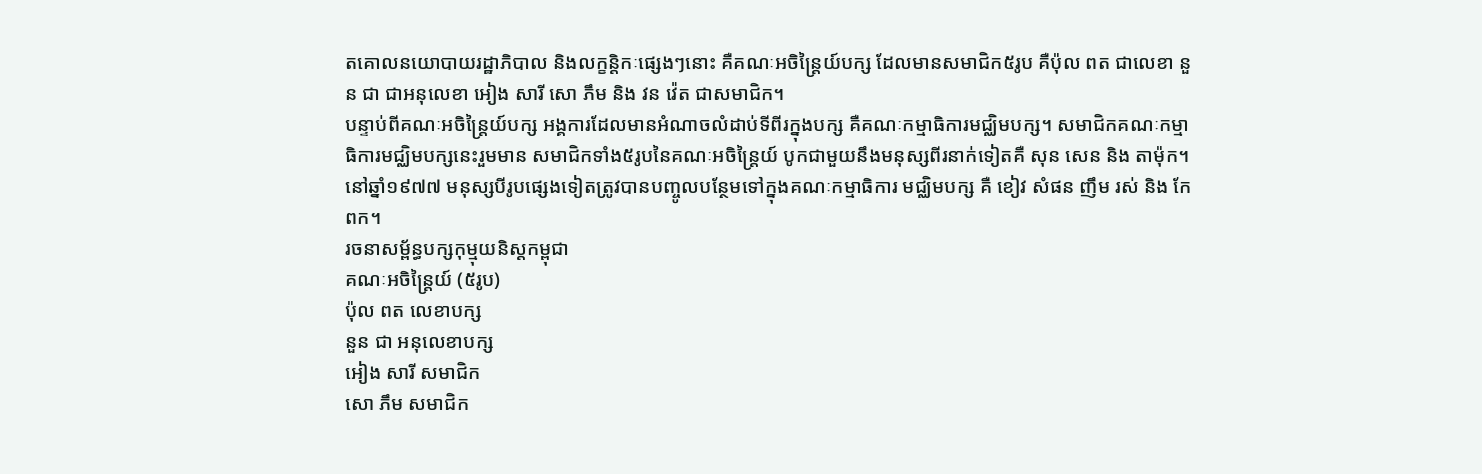តគោលនយោបាយរដ្ឋាភិបាល និងលក្ខន្តិកៈផ្សេងៗនោះ គឺគណៈអចិន្រ្តៃយ៍បក្ស ដែលមានសមាជិក៥រូប គឺប៉ុល ពត ជាលេខា នួន ជា ជាអនុលេខា អៀង សារី សោ ភឹម និង វន វ៉េត ជាសមាជិក។
បន្ទាប់ពីគណៈអចិន្រ្តៃយ៍បក្ស អង្គការដែលមានអំណាចលំដាប់ទីពីរក្នុងបក្ស គឺគណៈកម្មាធិការមជ្ឈិមបក្ស។ សមាជិកគណៈកម្មាធិការមជ្ឈិមបក្សនេះរួមមាន សមាជិកទាំង៥រូបនៃគណៈអចិន្រ្តៃយ៍ បូកជាមួយនឹងមនុស្សពីរនាក់ទៀតគឺ សុន សេន និង តាម៉ុក។ នៅឆ្នាំ១៩៧៧ មនុស្សបីរូបផ្សេងទៀតត្រូវបានបញ្ចូលបន្ថែមទៅក្នុងគណៈកម្មាធិការ មជ្ឈិមបក្ស គឺ ខៀវ សំផន ញឹម រស់ និង កែ ពក។
រចនាសម្ព័ន្ធបក្សកុម្មុយនិស្តកម្ពុជា
គណៈអចិន្រ្តៃយ៍ (៥រូប)
ប៉ុល ពត លេខាបក្ស
នួន ជា អនុលេខាបក្ស
អៀង សារី សមាជិក
សោ ភឹម សមាជិក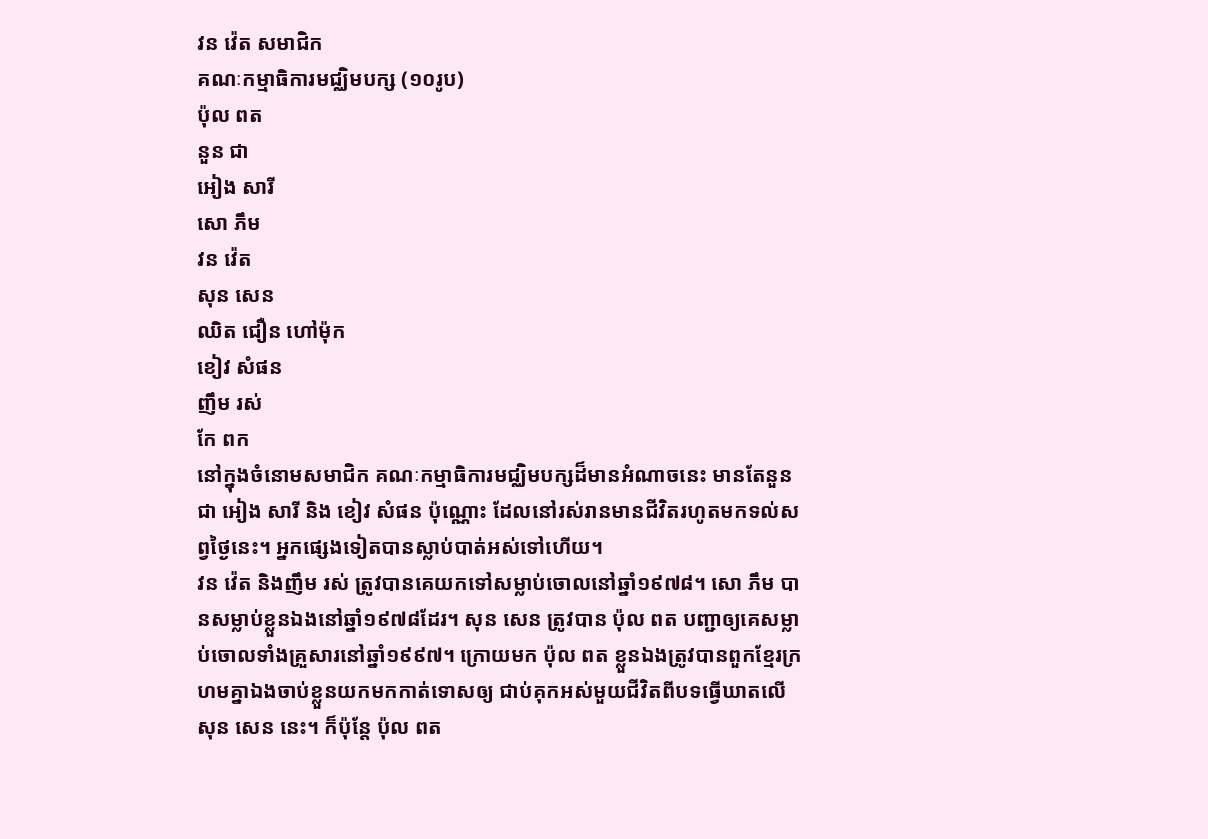វន វ៉េត សមាជិក
គណៈកម្មាធិការមជ្ឈិមបក្ស (១០រូប)
ប៉ុល ពត
នួន ជា
អៀង សារី
សោ ភឹម
វន វ៉េត
សុន សេន
ឈិត ជឿន ហៅម៉ុក
ខៀវ សំផន
ញឹម រស់
កែ ពក
នៅក្នុងចំនោមសមាជិក គណៈកម្មាធិការមជ្ឈិមបក្សដ៏មានអំណាចនេះ មានតែនួន ជា អៀង សារី និង ខៀវ សំផន ប៉ុណ្ណោះ ដែលនៅរស់រានមានជីវិតរហូតមកទល់សព្វថ្ងៃនេះ។ អ្នកផ្សេងទៀតបានស្លាប់បាត់អស់ទៅហើយ។
វន វ៉េត និងញឹម រស់ ត្រូវបានគេយកទៅសម្លាប់ចោលនៅឆ្នាំ១៩៧៨។ សោ ភឹម បានសម្លាប់ខ្លួនឯងនៅឆ្នាំ១៩៧៨ដែរ។ សុន សេន ត្រូវបាន ប៉ុល ពត បញ្ជាឲ្យគេសម្លាប់ចោលទាំងគ្រួសារនៅឆ្នាំ១៩៩៧។ ក្រោយមក ប៉ុល ពត ខ្លួនឯងត្រូវបានពួកខ្មែរក្រហមគ្នាឯងចាប់ខ្លួនយកមកកាត់ទោសឲ្យ ជាប់គុកអស់មួយជីវិតពីបទធ្វើឃាតលើ សុន សេន នេះ។ ក៏ប៉ុន្តែ ប៉ុល ពត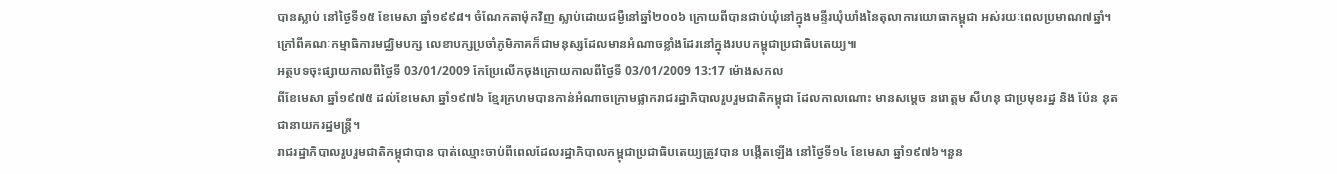បានស្លាប់ នៅថ្ងៃទី១៥ ខែមេសា ឆ្នាំ១៩៩៨។ ចំណែកតាម៉ុកវិញ ស្លាប់ដោយជម្ងឺនៅឆ្នាំ២០០៦ ក្រោយពីបានជាប់ឃុំនៅក្នុងមន្ទីរឃុំឃាំងនៃតុលាការយោធាកម្ពុជា អស់រយៈពេលប្រមាណ៧ឆ្នាំ។
ក្រៅពីគណៈកម្មាធិការមជ្ឈិមបក្ស លេខាបក្សប្រចាំភូមិភាគក៏ជាមនុស្សដែលមានអំណាចខ្លាំងដែរនៅក្នុងរបបកម្ពុជាប្រជាធិបតេយ្យ៕
អត្ថបទចុះផ្សាយកាលពីថ្ងៃទី 03/01/2009 កែប្រែលើកចុងក្រោយកាលពីថ្ងៃទី 03/01/2009 13:17 ម៉ោងសកល
ពីខែមេសា ឆ្នាំ១៩៧៥ ដល់ខែមេសា ឆ្នាំ១៩៧៦ ខ្មែរក្រហមបានកាន់អំណាចក្រោមផ្លាករាជរដ្ឋាភិបាលរួបរួមជាតិកម្ពុជា ដែលកាលណោះ មានសម្តេច នរោត្តម សីហនុ ជាប្រមុខរដ្ឋ និង ប៉ែន នុត ជានាយករដ្ឋមន្រ្តី។
រាជរដ្ឋាភិបាលរួបរួមជាតិកម្ពុជាបាន បាត់ឈ្មោះចាប់ពីពេលដែលរដ្ឋាភិបាលកម្ពុជាប្រជាធិបតេយ្យត្រូវបាន បង្កើតឡើង នៅថ្ងៃទី១៤ ខែមេសា ឆ្នាំ១៩៧៦។នួន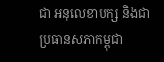ជា អនុលេខាបក្ស និងជាប្រធានសភាកម្ពុជា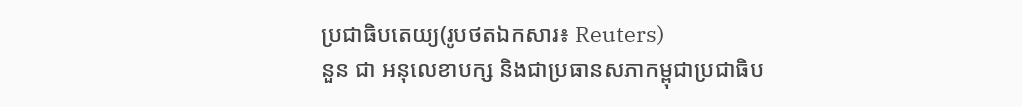ប្រជាធិបតេយ្យ(រូបថតឯកសារ៖ Reuters)
នួន ជា អនុលេខាបក្ស និងជាប្រធានសភាកម្ពុជាប្រជាធិប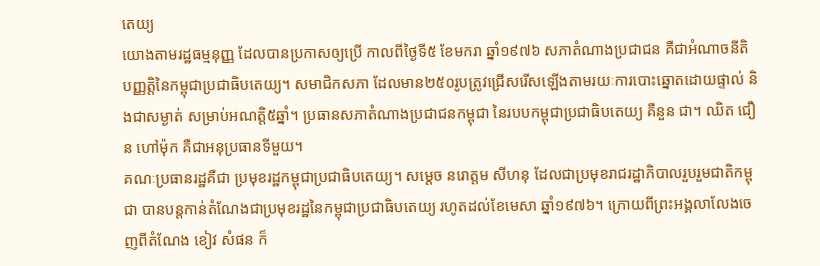តេយ្យ
យោងតាមរដ្ឋធម្មនុញ្ញ ដែលបានប្រកាសឲ្យប្រើ កាលពីថ្ងៃទី៥ ខែមករា ឆ្នាំ១៩៧៦ សភាតំណាងប្រជាជន គឺជាអំណាចនីតិបញ្ញត្តិនៃកម្ពុជាប្រជាធិបតេយ្យ។ សមាជិកសភា ដែលមាន២៥០រូបត្រូវជ្រើសរើសឡើងតាមរយៈការបោះឆ្នោតដោយផ្ទាល់ និងជាសម្ងាត់ សម្រាប់អណត្តិ៥ឆ្នាំ។ ប្រធានសភាតំណាងប្រជាជនកម្ពុជា នៃរបបកម្ពុជាប្រជាធិបតេយ្យ គឺនួន ជា។ ឈិត ជឿន ហៅម៉ុក គឺជាអនុប្រធានទីមួយ។
គណៈប្រធានរដ្ឋគឺជា ប្រមុខរដ្ឋកម្ពុជាប្រជាធិបតេយ្យ។ សម្តេច នរោត្តម សីហនុ ដែលជាប្រមុខរាជរដ្ឋាភិបាលរួបរួមជាតិកម្ពុជា បានបន្តកាន់តំណែងជាប្រមុខរដ្ឋនៃកម្ពុជាប្រជាធិបតេយ្យ រហូតដល់ខែមេសា ឆ្នាំ១៩៧៦។ ក្រោយពីព្រះអង្គលាលែងចេញពីតំណែង ខៀវ សំផន ក៏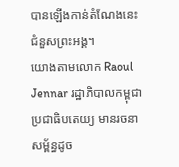បានឡើងកាន់តំណែងនេះជំនួសព្រះអង្គ។
យោងតាមលោក Raoul Jennar រដ្ឋាភិបាលកម្ពុជាប្រជាធិបតេយ្យ មានរចនាសម្ព័ន្ធដូច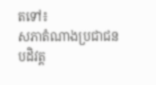តទៅ៖
សភាតំណាងប្រជាជនបដិវត្ត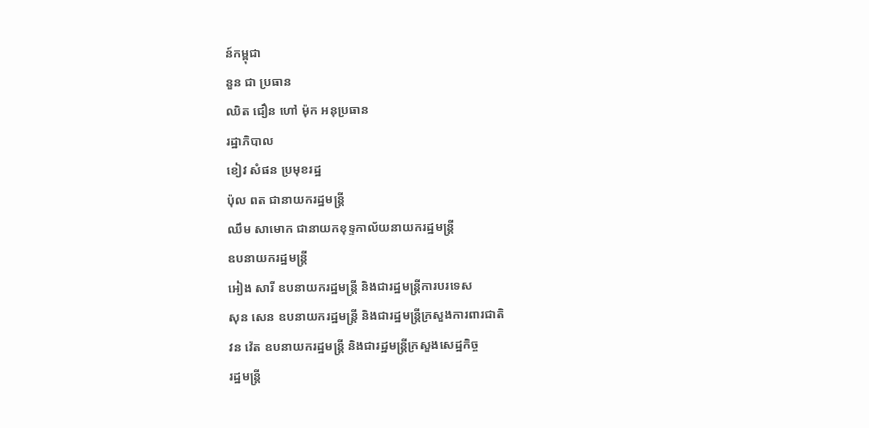ន៍កម្ពុជា
នួន ជា ប្រធាន
ឈិត ជឿន ហៅ ម៉ុក អនុប្រធាន
រដ្ឋាភិបាល
ខៀវ សំផន ប្រមុខរដ្ឋ
ប៉ុល ពត ជានាយករដ្ឋមន្រ្តី
ឈឹម សាមោក ជានាយកខុទ្ទកាល័យនាយករដ្ឋមន្រ្តី
ឧបនាយករដ្ឋមន្រ្តី
អៀង សារី ឧបនាយករដ្ឋមន្រ្តី និងជារដ្ឋមន្រ្តីការបរទេស
សុន សេន ឧបនាយករដ្ឋមន្រ្តី និងជារដ្ឋមន្រ្តីក្រសួងការពារជាតិ
វន វ៉េត ឧបនាយករដ្ឋមន្រ្តី និងជារដ្ឋមន្រ្តីក្រសួងសេដ្ឋកិច្ច
រដ្ឋមន្រ្តី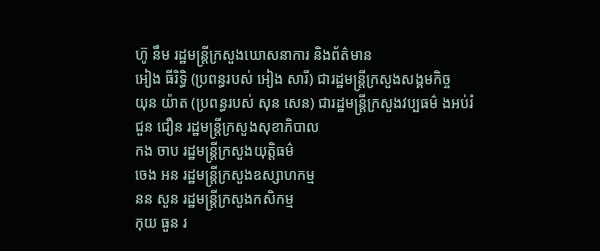ហ៊ូ នឹម រដ្ឋមន្រ្តីក្រសួងឃោសនាការ និងព័ត៌មាន
អៀង ធីរិទ្ធិ (ប្រពន្ធរបស់ អៀង សារី) ជារដ្ឋមន្រ្តីក្រសួងសង្គមកិច្ច
យុន យ៉ាត (ប្រពន្ធរបស់ សុន សេន) ជារដ្ឋមន្រ្តីក្រសួងវប្បធម៌ ងអប់រំ
ជួន ជឿន រដ្ឋមន្រ្តីក្រសួងសុខាភិបាល
កង ចាប រដ្ឋមន្រ្តីក្រសួងយុត្តិធម៌
ចេង អន រដ្ឋមន្រ្តីក្រសួងឧស្សាហកម្ម
នន សួន រដ្ឋមន្រ្តីក្រសួងកសិកម្ម
កុយ ធួន រ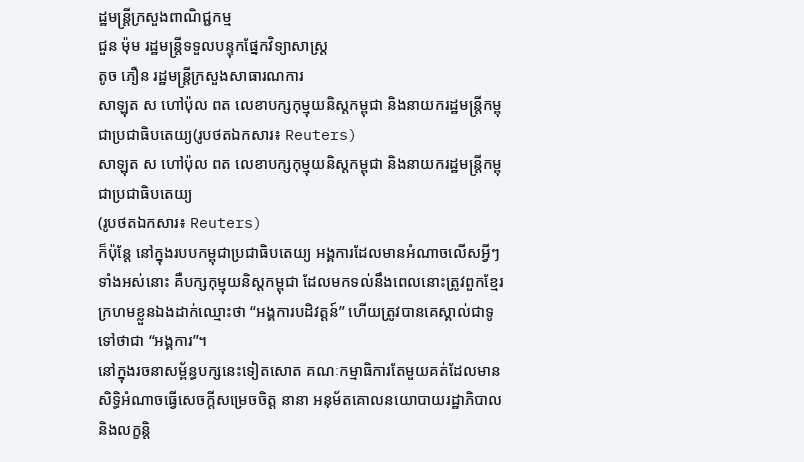ដ្ឋមន្រ្តីក្រសួងពាណិជ្ជកម្ម
ជួន ម៉ុម រដ្ឋមន្រ្តីទទួលបន្ទុកផ្នែកវិទ្យាសាស្រ្ត
តូច ភឿន រដ្ឋមន្រ្តីក្រសួងសាធារណការ
សាឡុត ស ហៅប៉ុល ពត លេខាបក្សកុម្មុយនិស្តកម្ពុជា និងនាយករដ្ឋមន្រ្តីកម្ពុជាប្រជាធិបតេយ្យ(រូបថតឯកសារ៖ Reuters)
សាឡុត ស ហៅប៉ុល ពត លេខាបក្សកុម្មុយនិស្តកម្ពុជា និងនាយករដ្ឋមន្រ្តីកម្ពុជាប្រជាធិបតេយ្យ
(រូបថតឯកសារ៖ Reuters)
ក៏ប៉ុន្តែ នៅក្នុងរបបកម្ពុជាប្រជាធិបតេយ្យ អង្គការដែលមានអំណាចលើសអ្វីៗទាំងអស់នោះ គឺបក្សកុម្មុយនិស្តកម្ពុជា ដែលមកទល់នឹងពេលនោះត្រូវពួកខ្មែរក្រហមខ្លួនឯងដាក់ឈ្មោះថា “អង្គការបដិវត្តន៍” ហើយត្រូវបានគេស្គាល់ជាទូទៅថាជា “អង្គការ”។
នៅក្នុងរចនាសម្ព័ន្ធបក្សនេះទៀតសោត គណៈកម្មាធិការតែមួយគត់ដែលមានសិទ្ធិអំណាចធ្វើសេចក្តីសម្រេចចិត្ត នានា អនុម័តគោលនយោបាយរដ្ឋាភិបាល និងលក្ខន្តិ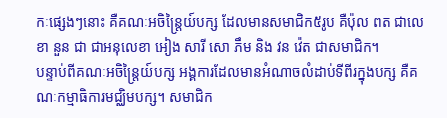កៈផ្សេងៗនោះ គឺគណៈអចិន្រ្តៃយ៍បក្ស ដែលមានសមាជិក៥រូប គឺប៉ុល ពត ជាលេខា នួន ជា ជាអនុលេខា អៀង សារី សោ ភឹម និង វន វ៉េត ជាសមាជិក។
បន្ទាប់ពីគណៈអចិន្រ្តៃយ៍បក្ស អង្គការដែលមានអំណាចលំដាប់ទីពីរក្នុងបក្ស គឺគណៈកម្មាធិការមជ្ឈិមបក្ស។ សមាជិក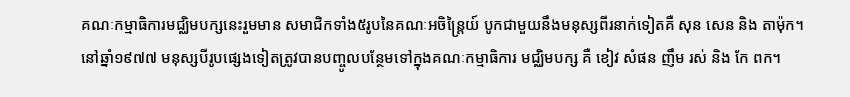គណៈកម្មាធិការមជ្ឈិមបក្សនេះរួមមាន សមាជិកទាំង៥រូបនៃគណៈអចិន្រ្តៃយ៍ បូកជាមួយនឹងមនុស្សពីរនាក់ទៀតគឺ សុន សេន និង តាម៉ុក។ នៅឆ្នាំ១៩៧៧ មនុស្សបីរូបផ្សេងទៀតត្រូវបានបញ្ចូលបន្ថែមទៅក្នុងគណៈកម្មាធិការ មជ្ឈិមបក្ស គឺ ខៀវ សំផន ញឹម រស់ និង កែ ពក។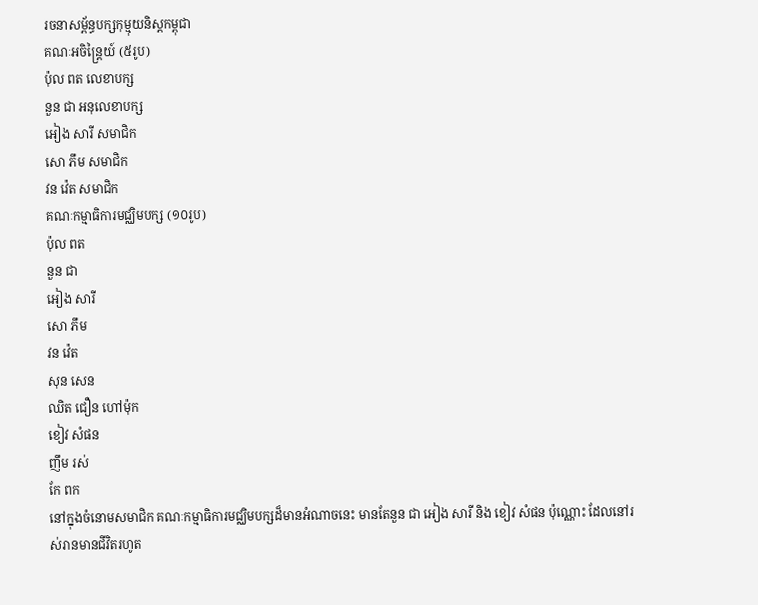រចនាសម្ព័ន្ធបក្សកុម្មុយនិស្តកម្ពុជា
គណៈអចិន្រ្តៃយ៍ (៥រូប)
ប៉ុល ពត លេខាបក្ស
នួន ជា អនុលេខាបក្ស
អៀង សារី សមាជិក
សោ ភឹម សមាជិក
វន វ៉េត សមាជិក
គណៈកម្មាធិការមជ្ឈិមបក្ស (១០រូប)
ប៉ុល ពត
នួន ជា
អៀង សារី
សោ ភឹម
វន វ៉េត
សុន សេន
ឈិត ជឿន ហៅម៉ុក
ខៀវ សំផន
ញឹម រស់
កែ ពក
នៅក្នុងចំនោមសមាជិក គណៈកម្មាធិការមជ្ឈិមបក្សដ៏មានអំណាចនេះ មានតែនួន ជា អៀង សារី និង ខៀវ សំផន ប៉ុណ្ណោះ ដែលនៅរស់រានមានជីវិតរហូត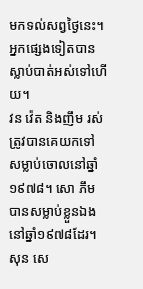មកទល់សព្វថ្ងៃនេះ។ អ្នកផ្សេងទៀតបានស្លាប់បាត់អស់ទៅហើយ។
វន វ៉េត និងញឹម រស់ ត្រូវបានគេយកទៅសម្លាប់ចោលនៅឆ្នាំ១៩៧៨។ សោ ភឹម បានសម្លាប់ខ្លួនឯងនៅឆ្នាំ១៩៧៨ដែរ។ សុន សេ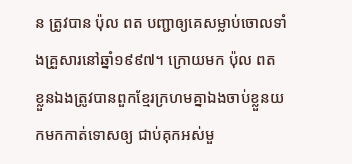ន ត្រូវបាន ប៉ុល ពត បញ្ជាឲ្យគេសម្លាប់ចោលទាំងគ្រួសារនៅឆ្នាំ១៩៩៧។ ក្រោយមក ប៉ុល ពត ខ្លួនឯងត្រូវបានពួកខ្មែរក្រហមគ្នាឯងចាប់ខ្លួនយកមកកាត់ទោសឲ្យ ជាប់គុកអស់មួ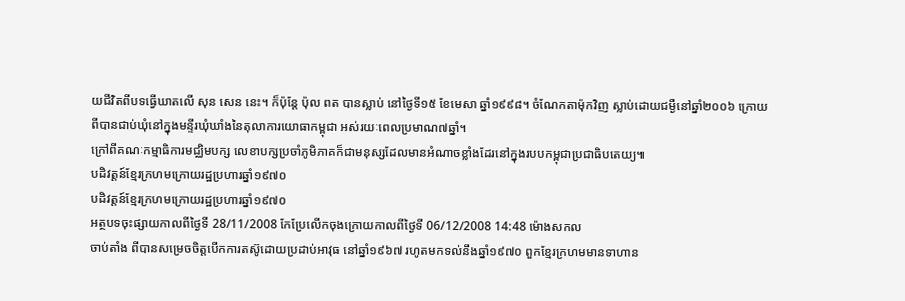យជីវិតពីបទធ្វើឃាតលើ សុន សេន នេះ។ ក៏ប៉ុន្តែ ប៉ុល ពត បានស្លាប់ នៅថ្ងៃទី១៥ ខែមេសា ឆ្នាំ១៩៩៨។ ចំណែកតាម៉ុកវិញ ស្លាប់ដោយជម្ងឺនៅឆ្នាំ២០០៦ ក្រោយពីបានជាប់ឃុំនៅក្នុងមន្ទីរឃុំឃាំងនៃតុលាការយោធាកម្ពុជា អស់រយៈពេលប្រមាណ៧ឆ្នាំ។
ក្រៅពីគណៈកម្មាធិការមជ្ឈិមបក្ស លេខាបក្សប្រចាំភូមិភាគក៏ជាមនុស្សដែលមានអំណាចខ្លាំងដែរនៅក្នុងរបបកម្ពុជាប្រជាធិបតេយ្យ៕
បដិវត្តន៍ខ្មែរក្រហមក្រោយរដ្ឋប្រហារឆ្នាំ១៩៧០
បដិវត្តន៍ខ្មែរក្រហមក្រោយរដ្ឋប្រហារឆ្នាំ១៩៧០
អត្ថបទចុះផ្សាយកាលពីថ្ងៃទី 28/11/2008 កែប្រែលើកចុងក្រោយកាលពីថ្ងៃទី 06/12/2008 14:48 ម៉ោងសកល
ចាប់តាំង ពីបានសម្រេចចិត្តបើកការតស៊ូដោយប្រដាប់អាវុធ នៅឆ្នាំ១៩៦៧ រហូតមកទល់នឹងឆ្នាំ១៩៧០ ពួកខ្មែរក្រហមមានទាហាន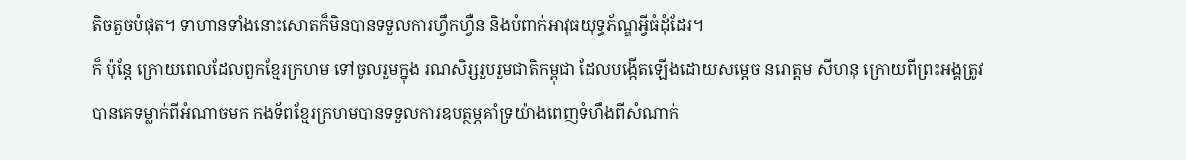តិចតួចបំផុត។ ទាហានទាំងនោះសោតក៏មិនបានទទួលការហ្វឹកហ្វឺន និងបំពាក់អាវុធយុទ្ធភ័ណ្ឌអ្វីធំដុំដែរ។
ក៏ ប៉ុន្តែ ក្រោយពេលដែលពួកខ្មែរក្រហម ទៅចូលរួមក្នុង រណសិរ្សរួបរួមជាតិកម្ពុជា ដែលបង្កើតឡើងដោយសម្តេច នរោត្តម សីហនុ ក្រោយពីព្រះអង្គត្រូវបានគេទម្លាក់ពីអំណាចមក កងទ័ពខ្មែរក្រហមបានទទួលការឧបត្ថម្ភគាំទ្រយ៉ាងពេញទំហឹងពីសំណាក់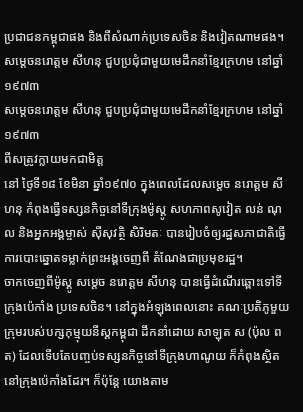ប្រជាជនកម្ពុជាផង និងពីសំណាក់ប្រទេសចិន និងវៀតណាមផង។សម្តេចនរោត្តម សីហនុ ជួបប្រជុំជាមួយមេដឹកនាំខ្មែរក្រហម នៅឆ្នាំ១៩៧៣
សម្តេចនរោត្តម សីហនុ ជួបប្រជុំជាមួយមេដឹកនាំខ្មែរក្រហម នៅឆ្នាំ១៩៧៣
ពីសត្រូវក្លាយមកជាមិត្ត
នៅ ថ្ងៃទី១៨ ខែមិនា ឆ្នាំ១៩៧០ ក្នុងពេលដែលសម្តេច នរោត្តម សីហនុ កំពុងធ្វើទស្សនកិច្ចនៅទីក្រុងម៉ូស្គូ សហភាពសូវៀត លន់ ណុល និងអ្នកអង្គម្ចាស់ ស៊ីសុវត្ថិ សិរិមតៈ បានរៀបចំឲ្យរដ្ឋសភាជាតិធ្វើការបោះឆ្នោតទម្លាក់ព្រះអង្គចេញពី តំណែងជាប្រមុខរដ្ឋ។
ចាកចេញពីម៉ូស្គូ សម្តេច នរោត្តម សីហនុ បានធ្វើដំណើរឆ្ពោះទៅទីក្រុងប៉េកាំង ប្រទេសចិន។ នៅក្នុងអំឡុងពេលនោះ គណៈប្រតិភូមួយក្រុមរបស់បក្សកុម្មុយនីស្តកម្ពុជា ដឹកនាំដោយ សាឡុត ស (ប៉ុល ពត) ដែលទើបតែបញ្ចប់ទស្សនកិច្ចនៅទីក្រុងហាណូយ ក៏កំពុងស្ថិតនៅក្រុងប៉េកាំងដែរ។ ក៏ប៉ុន្តែ យោងតាម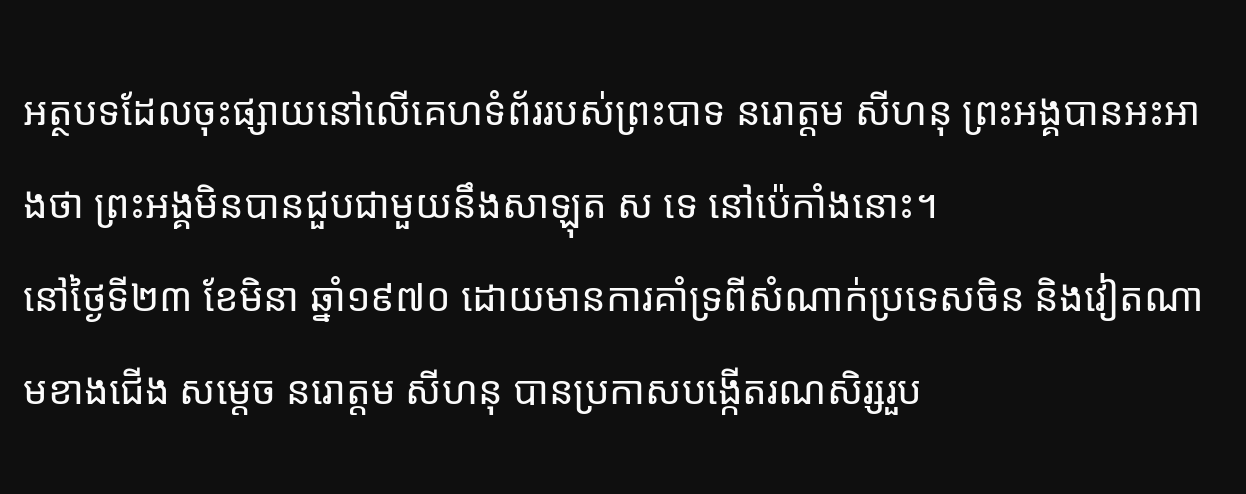អត្ថបទដែលចុះផ្សាយនៅលើគេហទំព័ររបស់ព្រះបាទ នរោត្តម សីហនុ ព្រះអង្គបានអះអាងថា ព្រះអង្គមិនបានជួបជាមួយនឹងសាឡុត ស ទេ នៅប៉េកាំងនោះ។
នៅថ្ងៃទី២៣ ខែមិនា ឆ្នាំ១៩៧០ ដោយមានការគាំទ្រពីសំណាក់ប្រទេសចិន និងវៀតណាមខាងជើង សម្តេច នរោត្តម សីហនុ បានប្រកាសបង្កើតរណសិរ្សរួប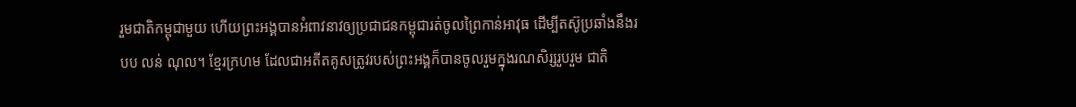រួមជាតិកម្ពុជាមួយ ហើយព្រះអង្គបានអំពាវនាវឲ្យប្រជាជនកម្ពុជារត់ចូលព្រៃកាន់អាវុធ ដើម្បីតស៊ូប្រឆាំងនឹងរបប លន់ ណុល។ ខ្មែរក្រហម ដែលជាអតីតគូសត្រូវរបស់ព្រះអង្គក៏បានចូលរួមក្នុងរណសិរ្សរួបរួម ជាតិ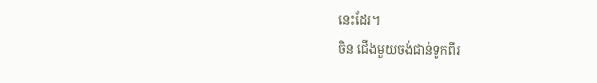នេះដែរ។
ចិន ជើងមួយចង់ជាន់ទូកពីរ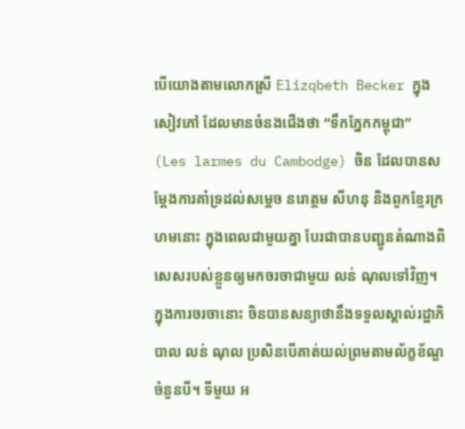បើយោងតាមលោកស្រី Elizqbeth Becker ក្នុងសៀវភៅ ដែលមានចំនងជើងថា “ទឹកភ្នែកកម្ពុជា” (Les larmes du Cambodge) ចិន ដែលបានសម្តែងការគាំទ្រដល់សម្តេច នរោត្តម សីហនុ និងពួកខ្មែរក្រហមនោះ ក្នុងពេលជាមួយគ្នា បែរជាបានបញ្ជូនតំណាងពិសេសរបស់ខ្លួនឲ្យមកចរចាជាមួយ លន់ ណុលទៅវិញ។ ក្នុងការចរចានោះ ចិនបានសន្យាថានឹងទទួលស្គាល់រដ្ឋាភិបាល លន់ ណុល ប្រសិនបើគាត់យល់ព្រមតាមល័ក្ខខ័ណ្ឌចំនួនបី។ ទីមួយ អ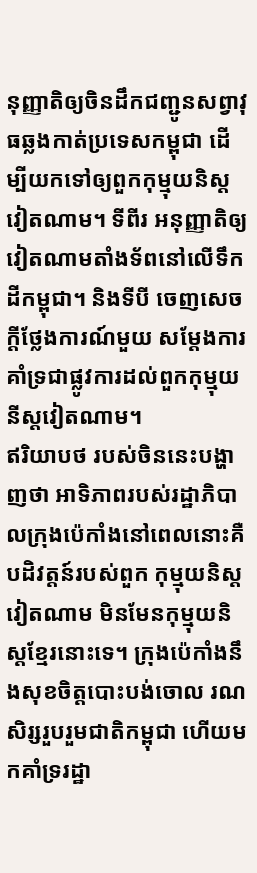នុញ្ញាតិឲ្យចិនដឹកជញ្ជូនសព្វាវុធឆ្លងកាត់ប្រទេសកម្ពុជា ដើម្បីយកទៅឲ្យពួកកុម្មុយនិស្តវៀតណាម។ ទីពីរ អនុញ្ញាតិឲ្យវៀតណាមតាំងទ័ពនៅលើទឹកដីកម្ពុជា។ និងទីបី ចេញសេចក្តីថ្លែងការណ៍មួយ សម្តែងការគាំទ្រជាផ្លូវការដល់ពួកកុម្មុយនីស្តវៀតណាម។
ឥរិយាបថ របស់ចិននេះបង្ហាញថា អាទិភាពរបស់រដ្ឋាភិបាលក្រុងប៉េកាំងនៅពេលនោះគឺបដិវត្តន៍របស់ពួក កុម្មុយនិស្តវៀតណាម មិនមែនកុម្មុយនិស្តខ្មែរនោះទេ។ ក្រុងប៉េកាំងនឹងសុខចិត្តបោះបង់ចោល រណសិរ្សរួបរួមជាតិកម្ពុជា ហើយមកគាំទ្ររដ្ឋា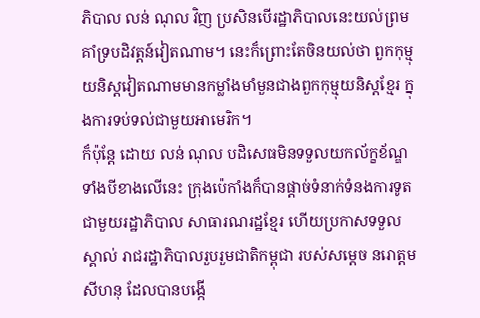ភិបាល លន់ ណុល វិញ ប្រសិនបើរដ្ឋាភិបាលនេះយល់ព្រមគាំទ្របដិវត្តន៍វៀតណាម។ នេះក៏ព្រោះតែចិនយល់ថា ពួកកុម្មុយនិស្តវៀតណាមមានកម្លាំងមាំមួនជាងពួកកុម្មុយនិស្តខ្មែរ ក្នុងការទប់ទល់ជាមួយអាមេរិក។
ក៏ប៉ុន្តែ ដោយ លន់ ណុល បដិសេធមិនទទួលយកល័ក្ខខ័ណ្ឌទាំងបីខាងលើនេះ ក្រុងប៉េកាំងក៏បានផ្តាច់ទំនាក់ទំនងការទូតជាមួយរដ្ឋាភិបាល សាធារណរដ្ឋខ្មែរ ហើយប្រកាសទទួលស្គាល់ រាជរដ្ឋាភិបាលរួបរួមជាតិកម្ពុជា របស់សម្តេច នរោត្តម សីហនុ ដែលបានបង្កើ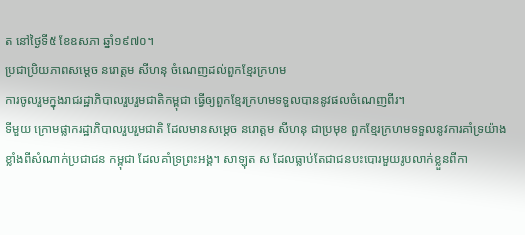ត នៅថ្ងៃទី៥ ខែឧសភា ឆ្នាំ១៩៧០។
ប្រជាប្រិយភាពសម្តេច នរោត្តម សីហនុ ចំណេញដល់ពួកខ្មែរក្រហម
ការចូលរួមក្នុងរាជរដ្ឋាភិបាលរួបរួមជាតិកម្ពុជា ធ្វើឲ្យពួកខ្មែរក្រហមទទួលបាននូវផលចំណេញពីរ។
ទីមួយ ក្រោមផ្លាករដ្ឋាភិបាលរួបរួមជាតិ ដែលមានសម្តេច នរោត្តម សីហនុ ជាប្រមុខ ពួកខ្មែរក្រហមទទួលនូវការគាំទ្រយ៉ាងខ្លាំងពីសំណាក់ប្រជាជន កម្ពុជា ដែលគាំទ្រព្រះអង្គ។ សាឡុត ស ដែលធ្លាប់តែជាជនបះបោរមួយរូបលាក់ខ្លួនពីកា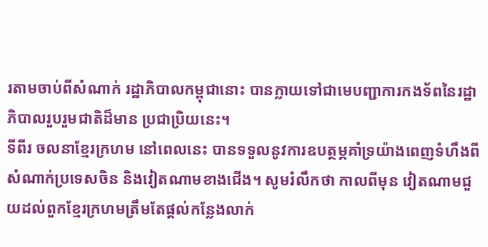រតាមចាប់ពីសំណាក់ រដ្ឋាភិបាលកម្ពុជានោះ បានក្លាយទៅជាមេបញ្ជាការកងទ័ពនៃរដ្ឋាភិបាលរួបរួមជាតិដ៏មាន ប្រជាប្រិយនេះ។
ទីពីរ ចលនាខ្មែរក្រហម នៅពេលនេះ បានទទួលនូវការឧបត្ថម្ភគាំទ្រយ៉ាងពេញទំហឹងពីសំណាក់ប្រទេសចិន និងវៀតណាមខាងជើង។ សូមរំលឹកថា កាលពីមុន វៀតណាមជួយដល់ពួកខ្មែរក្រហមត្រឹមតែផ្តល់កន្លែងលាក់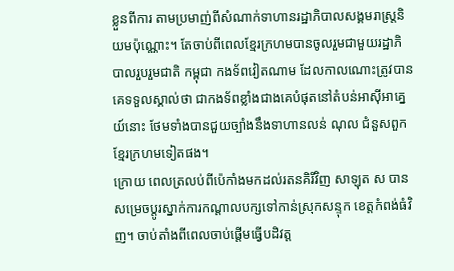ខ្លួនពីការ តាមប្រមាញ់ពីសំណាក់ទាហានរដ្ឋាភិបាលសង្គមរាស្រ្តនិយមប៉ុណ្ណោះ។ តែចាប់ពីពេលខ្មែរក្រហមបានចូលរួមជាមួយរដ្ឋាភិបាលរួបរួមជាតិ កម្ពុជា កងទ័ពវៀតណាម ដែលកាលណោះត្រូវបានគេទទួលស្គាល់ថា ជាកងទ័ពខ្លាំងជាងគេបំផុតនៅតំបន់អាស៊ីអាគ្នេយ៍នោះ ថែមទាំងបានជួយច្បាំងនឹងទាហានលន់ ណុល ជំនួសពួកខ្មែរក្រហមទៀតផង។
ក្រោយ ពេលត្រលប់ពីប៉េកាំងមកដល់រតនគិរីវិញ សាឡុត ស បានសម្រេចប្តូរស្នាក់ការកណ្តាលបក្សទៅកាន់ស្រុកសន្ទុក ខេត្តកំពង់ធំវិញ។ ចាប់តាំងពីពេលចាប់ផ្តើមធ្វើបដិវត្ត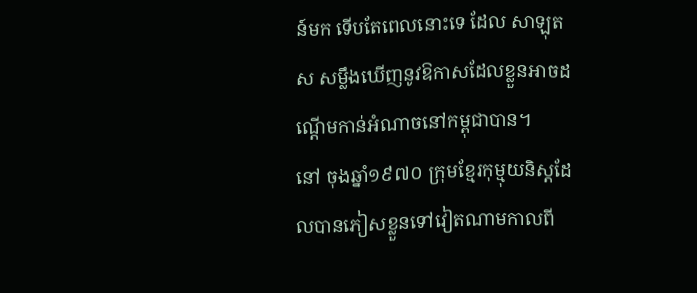ន៍មក ទើបតែពេលនោះទេ ដែល សាឡុត ស សម្លឹងឃើញនូវឱកាសដែលខ្លួនអាចដណ្តើមកាន់អំណាចនៅកម្ពុជាបាន។
នៅ ចុងឆ្នាំ១៩៧០ ក្រុមខ្មែរកុម្មុយនិស្តដែលបានភៀសខ្លួនទៅវៀតណាមកាលពី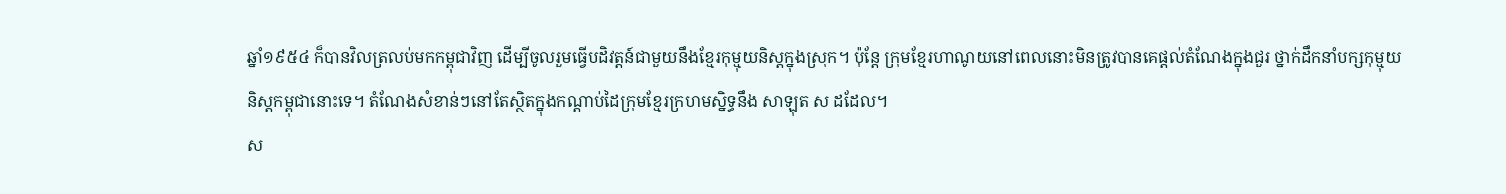ឆ្នាំ១៩៥៤ ក៏បានវិលត្រលប់មកកម្ពុជាវិញ ដើម្បីចូលរួមធ្វើបដិវត្តន៍ជាមួយនឹងខ្មែរកុម្មុយនិស្តក្នុងស្រុក។ ប៉ុន្តែ ក្រុមខ្មែរហាណូយនៅពេលនោះមិនត្រូវបានគេផ្តល់តំណែងក្នុងជួរ ថ្នាក់ដឹកនាំបក្សកុម្មុយនិស្តកម្ពុជានោះទេ។ តំណែងសំខាន់ៗនៅតែស្ថិតក្នុងកណ្តាប់ដៃក្រុមខ្មែរក្រហមស្និទ្ធនឹង សាឡុត ស ដដែល។
ស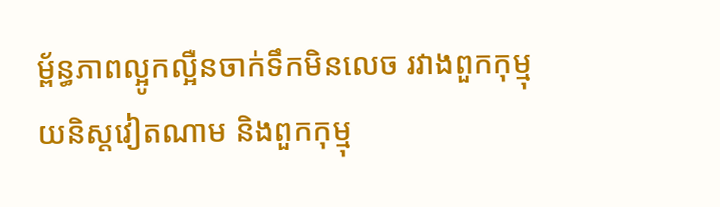ម្ព័ន្ធភាពល្អូកល្អឺនចាក់ទឹកមិនលេច រវាងពួកកុម្មុយនិស្តវៀតណាម និងពួកកុម្មុ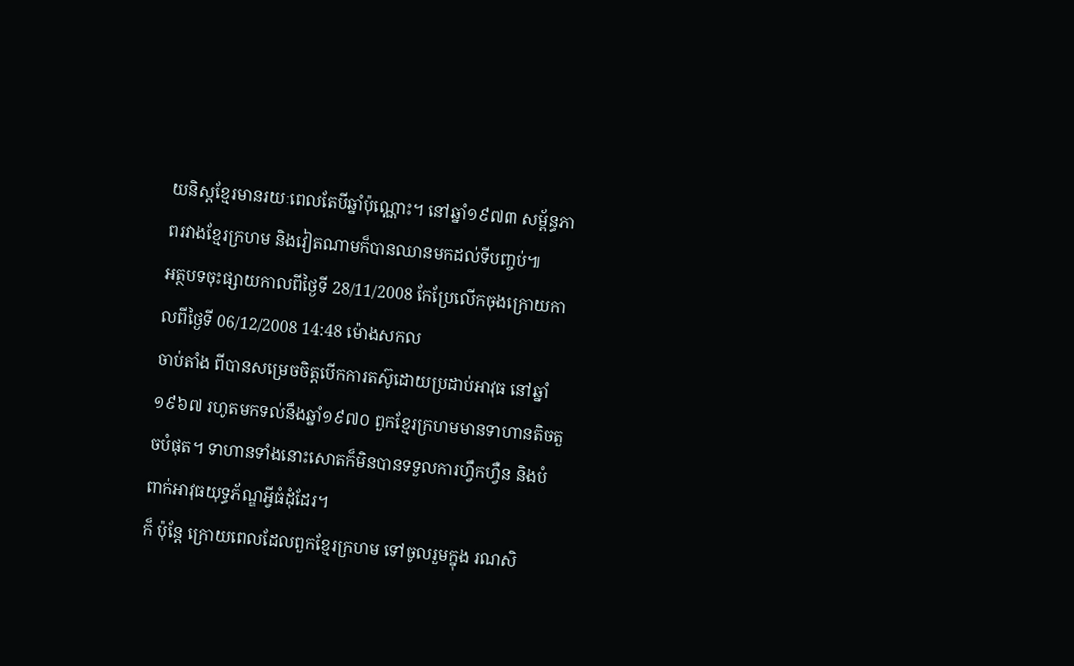យនិស្តខ្មែរមានរយៈពេលតែបីឆ្នាំប៉ុណ្ណោះ។ នៅឆ្នាំ១៩៧៣ សម្ព័ន្ធភាពរវាងខ្មែរក្រហម និងវៀតណាមក៏បានឈានមកដល់ទីបញ្ចប់៕
អត្ថបទចុះផ្សាយកាលពីថ្ងៃទី 28/11/2008 កែប្រែលើកចុងក្រោយកាលពីថ្ងៃទី 06/12/2008 14:48 ម៉ោងសកល
ចាប់តាំង ពីបានសម្រេចចិត្តបើកការតស៊ូដោយប្រដាប់អាវុធ នៅឆ្នាំ១៩៦៧ រហូតមកទល់នឹងឆ្នាំ១៩៧០ ពួកខ្មែរក្រហមមានទាហានតិចតួចបំផុត។ ទាហានទាំងនោះសោតក៏មិនបានទទួលការហ្វឹកហ្វឺន និងបំពាក់អាវុធយុទ្ធភ័ណ្ឌអ្វីធំដុំដែរ។
ក៏ ប៉ុន្តែ ក្រោយពេលដែលពួកខ្មែរក្រហម ទៅចូលរួមក្នុង រណសិ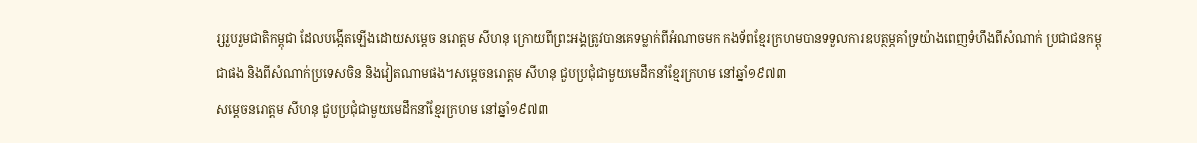រ្សរួបរួមជាតិកម្ពុជា ដែលបង្កើតឡើងដោយសម្តេច នរោត្តម សីហនុ ក្រោយពីព្រះអង្គត្រូវបានគេទម្លាក់ពីអំណាចមក កងទ័ពខ្មែរក្រហមបានទទួលការឧបត្ថម្ភគាំទ្រយ៉ាងពេញទំហឹងពីសំណាក់ ប្រជាជនកម្ពុជាផង និងពីសំណាក់ប្រទេសចិន និងវៀតណាមផង។សម្តេចនរោត្តម សីហនុ ជួបប្រជុំជាមួយមេដឹកនាំខ្មែរក្រហម នៅឆ្នាំ១៩៧៣
សម្តេចនរោត្តម សីហនុ ជួបប្រជុំជាមួយមេដឹកនាំខ្មែរក្រហម នៅឆ្នាំ១៩៧៣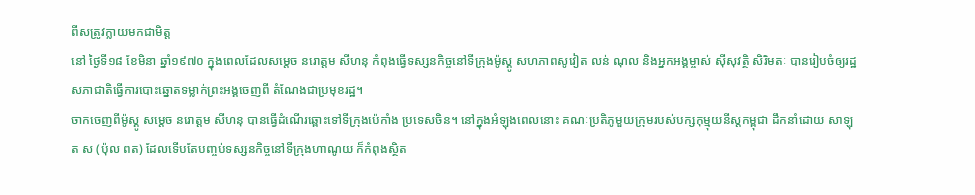ពីសត្រូវក្លាយមកជាមិត្ត
នៅ ថ្ងៃទី១៨ ខែមិនា ឆ្នាំ១៩៧០ ក្នុងពេលដែលសម្តេច នរោត្តម សីហនុ កំពុងធ្វើទស្សនកិច្ចនៅទីក្រុងម៉ូស្គូ សហភាពសូវៀត លន់ ណុល និងអ្នកអង្គម្ចាស់ ស៊ីសុវត្ថិ សិរិមតៈ បានរៀបចំឲ្យរដ្ឋសភាជាតិធ្វើការបោះឆ្នោតទម្លាក់ព្រះអង្គចេញពី តំណែងជាប្រមុខរដ្ឋ។
ចាកចេញពីម៉ូស្គូ សម្តេច នរោត្តម សីហនុ បានធ្វើដំណើរឆ្ពោះទៅទីក្រុងប៉េកាំង ប្រទេសចិន។ នៅក្នុងអំឡុងពេលនោះ គណៈប្រតិភូមួយក្រុមរបស់បក្សកុម្មុយនីស្តកម្ពុជា ដឹកនាំដោយ សាឡុត ស (ប៉ុល ពត) ដែលទើបតែបញ្ចប់ទស្សនកិច្ចនៅទីក្រុងហាណូយ ក៏កំពុងស្ថិត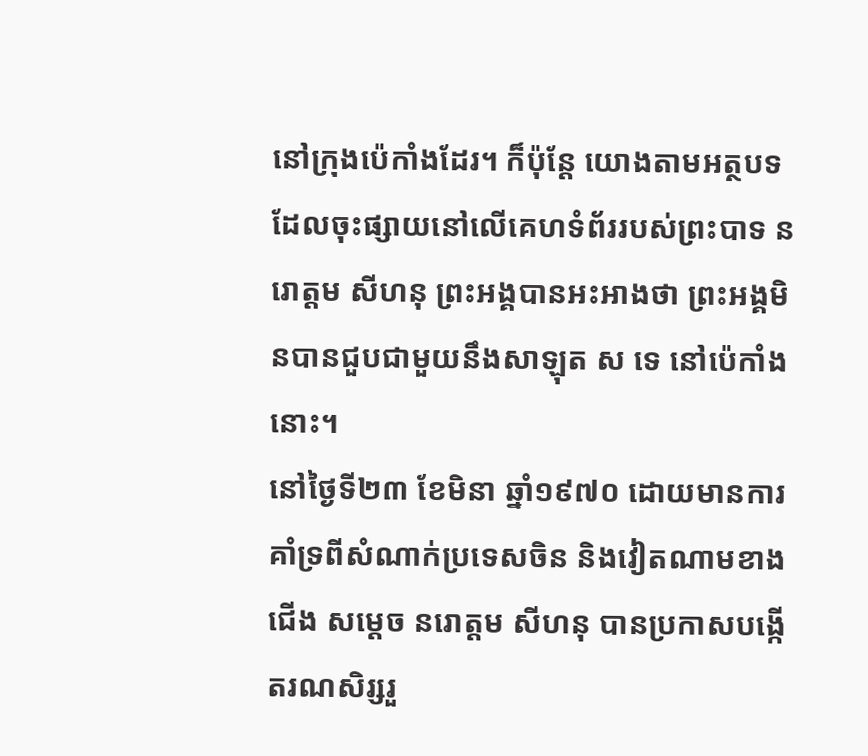នៅក្រុងប៉េកាំងដែរ។ ក៏ប៉ុន្តែ យោងតាមអត្ថបទដែលចុះផ្សាយនៅលើគេហទំព័ររបស់ព្រះបាទ នរោត្តម សីហនុ ព្រះអង្គបានអះអាងថា ព្រះអង្គមិនបានជួបជាមួយនឹងសាឡុត ស ទេ នៅប៉េកាំងនោះ។
នៅថ្ងៃទី២៣ ខែមិនា ឆ្នាំ១៩៧០ ដោយមានការគាំទ្រពីសំណាក់ប្រទេសចិន និងវៀតណាមខាងជើង សម្តេច នរោត្តម សីហនុ បានប្រកាសបង្កើតរណសិរ្សរួ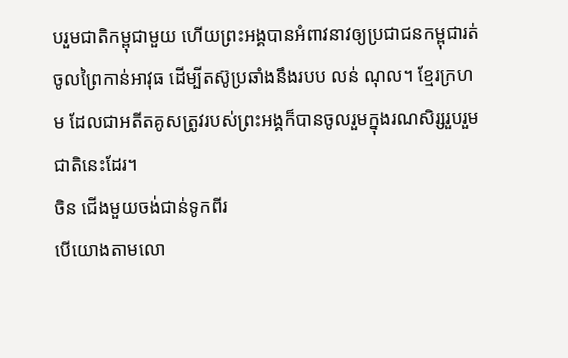បរួមជាតិកម្ពុជាមួយ ហើយព្រះអង្គបានអំពាវនាវឲ្យប្រជាជនកម្ពុជារត់ចូលព្រៃកាន់អាវុធ ដើម្បីតស៊ូប្រឆាំងនឹងរបប លន់ ណុល។ ខ្មែរក្រហម ដែលជាអតីតគូសត្រូវរបស់ព្រះអង្គក៏បានចូលរួមក្នុងរណសិរ្សរួបរួម ជាតិនេះដែរ។
ចិន ជើងមួយចង់ជាន់ទូកពីរ
បើយោងតាមលោ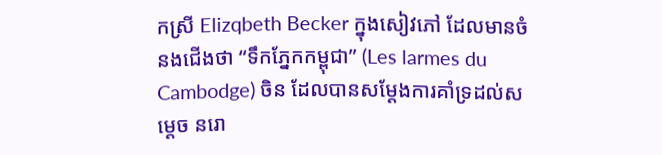កស្រី Elizqbeth Becker ក្នុងសៀវភៅ ដែលមានចំនងជើងថា “ទឹកភ្នែកកម្ពុជា” (Les larmes du Cambodge) ចិន ដែលបានសម្តែងការគាំទ្រដល់សម្តេច នរោ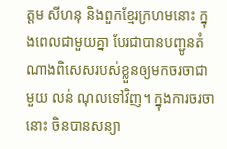ត្តម សីហនុ និងពួកខ្មែរក្រហមនោះ ក្នុងពេលជាមួយគ្នា បែរជាបានបញ្ជូនតំណាងពិសេសរបស់ខ្លួនឲ្យមកចរចាជាមួយ លន់ ណុលទៅវិញ។ ក្នុងការចរចានោះ ចិនបានសន្យា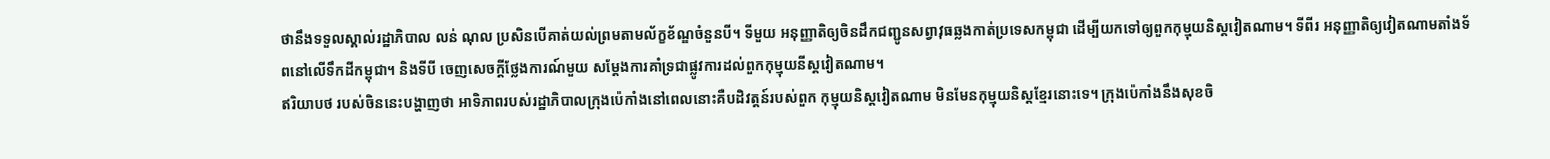ថានឹងទទួលស្គាល់រដ្ឋាភិបាល លន់ ណុល ប្រសិនបើគាត់យល់ព្រមតាមល័ក្ខខ័ណ្ឌចំនួនបី។ ទីមួយ អនុញ្ញាតិឲ្យចិនដឹកជញ្ជូនសព្វាវុធឆ្លងកាត់ប្រទេសកម្ពុជា ដើម្បីយកទៅឲ្យពួកកុម្មុយនិស្តវៀតណាម។ ទីពីរ អនុញ្ញាតិឲ្យវៀតណាមតាំងទ័ពនៅលើទឹកដីកម្ពុជា។ និងទីបី ចេញសេចក្តីថ្លែងការណ៍មួយ សម្តែងការគាំទ្រជាផ្លូវការដល់ពួកកុម្មុយនីស្តវៀតណាម។
ឥរិយាបថ របស់ចិននេះបង្ហាញថា អាទិភាពរបស់រដ្ឋាភិបាលក្រុងប៉េកាំងនៅពេលនោះគឺបដិវត្តន៍របស់ពួក កុម្មុយនិស្តវៀតណាម មិនមែនកុម្មុយនិស្តខ្មែរនោះទេ។ ក្រុងប៉េកាំងនឹងសុខចិ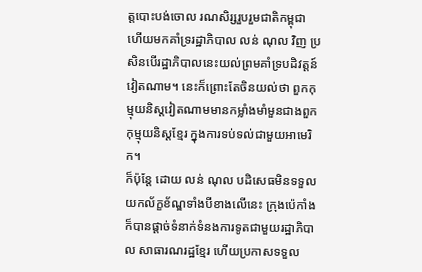ត្តបោះបង់ចោល រណសិរ្សរួបរួមជាតិកម្ពុជា ហើយមកគាំទ្ររដ្ឋាភិបាល លន់ ណុល វិញ ប្រសិនបើរដ្ឋាភិបាលនេះយល់ព្រមគាំទ្របដិវត្តន៍វៀតណាម។ នេះក៏ព្រោះតែចិនយល់ថា ពួកកុម្មុយនិស្តវៀតណាមមានកម្លាំងមាំមួនជាងពួកកុម្មុយនិស្តខ្មែរ ក្នុងការទប់ទល់ជាមួយអាមេរិក។
ក៏ប៉ុន្តែ ដោយ លន់ ណុល បដិសេធមិនទទួលយកល័ក្ខខ័ណ្ឌទាំងបីខាងលើនេះ ក្រុងប៉េកាំងក៏បានផ្តាច់ទំនាក់ទំនងការទូតជាមួយរដ្ឋាភិបាល សាធារណរដ្ឋខ្មែរ ហើយប្រកាសទទួល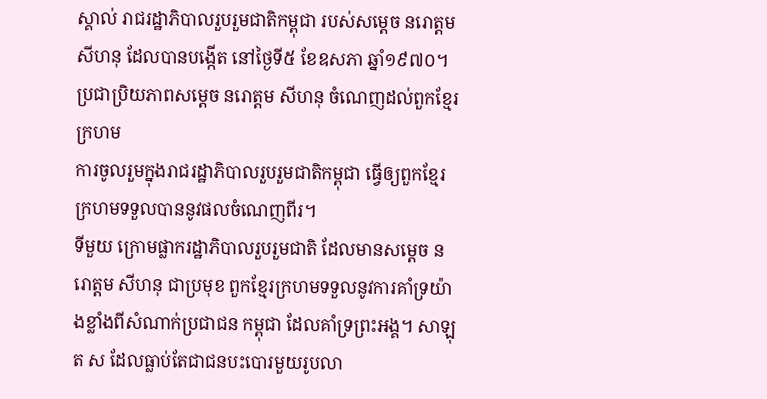ស្គាល់ រាជរដ្ឋាភិបាលរួបរួមជាតិកម្ពុជា របស់សម្តេច នរោត្តម សីហនុ ដែលបានបង្កើត នៅថ្ងៃទី៥ ខែឧសភា ឆ្នាំ១៩៧០។
ប្រជាប្រិយភាពសម្តេច នរោត្តម សីហនុ ចំណេញដល់ពួកខ្មែរក្រហម
ការចូលរួមក្នុងរាជរដ្ឋាភិបាលរួបរួមជាតិកម្ពុជា ធ្វើឲ្យពួកខ្មែរក្រហមទទួលបាននូវផលចំណេញពីរ។
ទីមួយ ក្រោមផ្លាករដ្ឋាភិបាលរួបរួមជាតិ ដែលមានសម្តេច នរោត្តម សីហនុ ជាប្រមុខ ពួកខ្មែរក្រហមទទួលនូវការគាំទ្រយ៉ាងខ្លាំងពីសំណាក់ប្រជាជន កម្ពុជា ដែលគាំទ្រព្រះអង្គ។ សាឡុត ស ដែលធ្លាប់តែជាជនបះបោរមួយរូបលា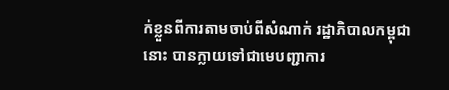ក់ខ្លួនពីការតាមចាប់ពីសំណាក់ រដ្ឋាភិបាលកម្ពុជានោះ បានក្លាយទៅជាមេបញ្ជាការ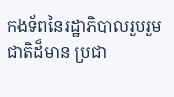កងទ័ពនៃរដ្ឋាភិបាលរួបរួមជាតិដ៏មាន ប្រជា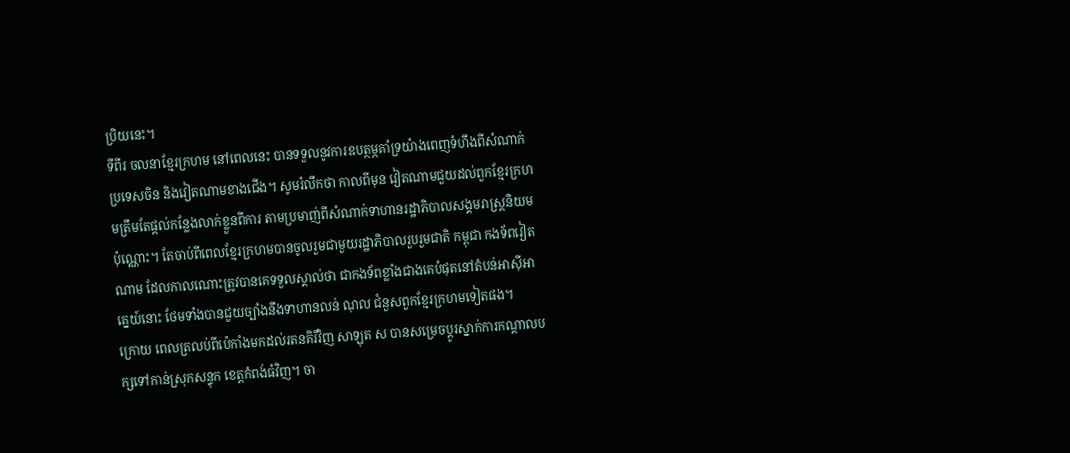ប្រិយនេះ។
ទីពីរ ចលនាខ្មែរក្រហម នៅពេលនេះ បានទទួលនូវការឧបត្ថម្ភគាំទ្រយ៉ាងពេញទំហឹងពីសំណាក់ប្រទេសចិន និងវៀតណាមខាងជើង។ សូមរំលឹកថា កាលពីមុន វៀតណាមជួយដល់ពួកខ្មែរក្រហមត្រឹមតែផ្តល់កន្លែងលាក់ខ្លួនពីការ តាមប្រមាញ់ពីសំណាក់ទាហានរដ្ឋាភិបាលសង្គមរាស្រ្តនិយមប៉ុណ្ណោះ។ តែចាប់ពីពេលខ្មែរក្រហមបានចូលរួមជាមួយរដ្ឋាភិបាលរួបរួមជាតិ កម្ពុជា កងទ័ពវៀតណាម ដែលកាលណោះត្រូវបានគេទទួលស្គាល់ថា ជាកងទ័ពខ្លាំងជាងគេបំផុតនៅតំបន់អាស៊ីអាគ្នេយ៍នោះ ថែមទាំងបានជួយច្បាំងនឹងទាហានលន់ ណុល ជំនួសពួកខ្មែរក្រហមទៀតផង។
ក្រោយ ពេលត្រលប់ពីប៉េកាំងមកដល់រតនគិរីវិញ សាឡុត ស បានសម្រេចប្តូរស្នាក់ការកណ្តាលបក្សទៅកាន់ស្រុកសន្ទុក ខេត្តកំពង់ធំវិញ។ ចា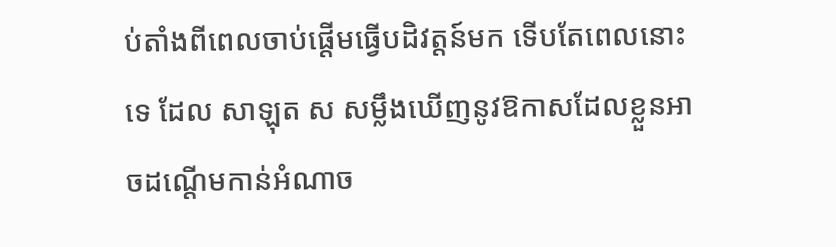ប់តាំងពីពេលចាប់ផ្តើមធ្វើបដិវត្តន៍មក ទើបតែពេលនោះទេ ដែល សាឡុត ស សម្លឹងឃើញនូវឱកាសដែលខ្លួនអាចដណ្តើមកាន់អំណាច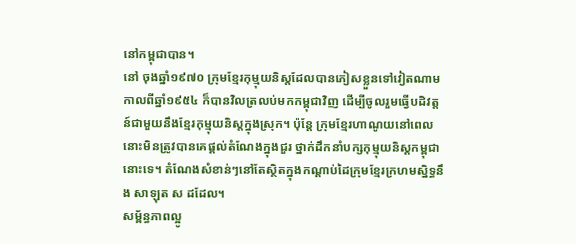នៅកម្ពុជាបាន។
នៅ ចុងឆ្នាំ១៩៧០ ក្រុមខ្មែរកុម្មុយនិស្តដែលបានភៀសខ្លួនទៅវៀតណាមកាលពីឆ្នាំ១៩៥៤ ក៏បានវិលត្រលប់មកកម្ពុជាវិញ ដើម្បីចូលរួមធ្វើបដិវត្តន៍ជាមួយនឹងខ្មែរកុម្មុយនិស្តក្នុងស្រុក។ ប៉ុន្តែ ក្រុមខ្មែរហាណូយនៅពេលនោះមិនត្រូវបានគេផ្តល់តំណែងក្នុងជួរ ថ្នាក់ដឹកនាំបក្សកុម្មុយនិស្តកម្ពុជានោះទេ។ តំណែងសំខាន់ៗនៅតែស្ថិតក្នុងកណ្តាប់ដៃក្រុមខ្មែរក្រហមស្និទ្ធនឹង សាឡុត ស ដដែល។
សម្ព័ន្ធភាពល្អូ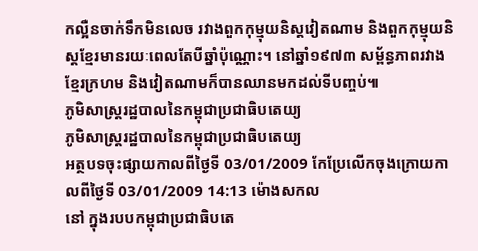កល្អឺនចាក់ទឹកមិនលេច រវាងពួកកុម្មុយនិស្តវៀតណាម និងពួកកុម្មុយនិស្តខ្មែរមានរយៈពេលតែបីឆ្នាំប៉ុណ្ណោះ។ នៅឆ្នាំ១៩៧៣ សម្ព័ន្ធភាពរវាងខ្មែរក្រហម និងវៀតណាមក៏បានឈានមកដល់ទីបញ្ចប់៕
ភូមិសាស្រ្តរដ្ឋបាលនៃកម្ពុជាប្រជាធិបតេយ្យ
ភូមិសាស្រ្តរដ្ឋបាលនៃកម្ពុជាប្រជាធិបតេយ្យ
អត្ថបទចុះផ្សាយកាលពីថ្ងៃទី 03/01/2009 កែប្រែលើកចុងក្រោយកាលពីថ្ងៃទី 03/01/2009 14:13 ម៉ោងសកល
នៅ ក្នុងរបបកម្ពុជាប្រជាធិបតេ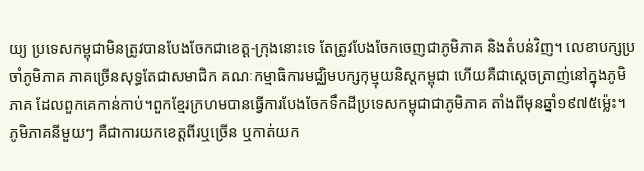យ្យ ប្រទេសកម្ពុជាមិនត្រូវបានបែងចែកជាខេត្ត-ក្រុងនោះទេ តែត្រូវបែងចែកចេញជាភូមិភាគ និងតំបន់វិញ។ លេខាបក្សប្រចាំភូមិភាគ ភាគច្រើនសុទ្ធតែជាសមាជិក គណៈកម្មាធិការមជ្ឈិមបក្សកុម្មុយនិស្តកម្ពុជា ហើយគឺជាស្តេចត្រាញ់នៅក្នុងភូមិភាគ ដែលពួកគេកាន់កាប់។ពួកខ្មែរក្រហមបានធ្វើការបែងចែកទឹកដីប្រទេសកម្ពុជាជាភូមិភាគ តាំងពីមុនឆ្នាំ១៩៧៥ម៉្លេះ។ ភូមិភាគនីមួយៗ គឺជាការយកខេត្តពីរឬច្រើន ឬកាត់យក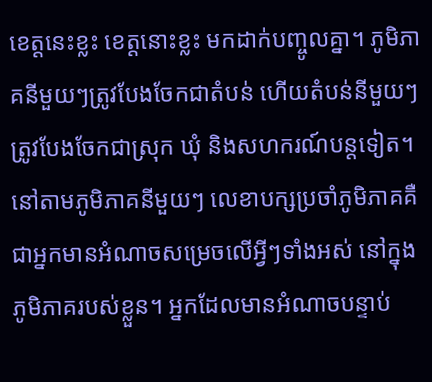ខេត្តនេះខ្លះ ខេត្តនោះខ្លះ មកដាក់បញ្ចូលគ្នា។ ភូមិភាគនីមួយៗត្រូវបែងចែកជាតំបន់ ហើយតំបន់នីមួយៗត្រូវបែងចែកជាស្រុក ឃុំ និងសហករណ៍បន្តទៀត។
នៅតាមភូមិភាគនីមួយៗ លេខាបក្សប្រចាំភូមិភាគគឺជាអ្នកមានអំណាចសម្រេចលើអ្វីៗទាំងអស់ នៅក្នុងភូមិភាគរបស់ខ្លួន។ អ្នកដែលមានអំណាចបន្ទាប់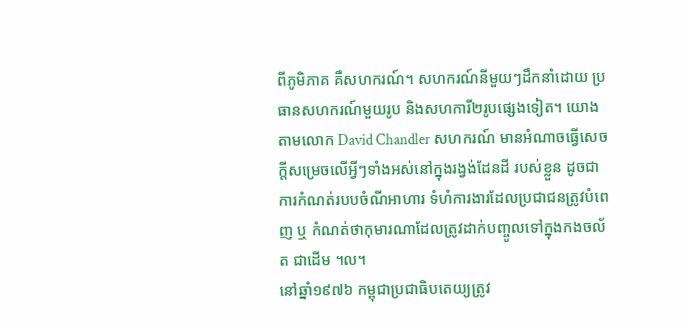ពីភូមិភាគ គឺសហករណ៍។ សហករណ៍នីមួយៗដឹកនាំដោយ ប្រធានសហករណ៍មួយរូប និងសហការី២រូបផ្សេងទៀត។ យោងតាមលោក David Chandler សហករណ៍ មានអំណាចធ្វើសេចក្តីសម្រេចលើអ្វីៗទាំងអស់នៅក្នុងរង្វង់ដែនដី របស់ខ្លួន ដូចជា ការកំណត់របបចំណីអាហារ ទំហំការងារដែលប្រជាជនត្រូវបំពេញ ឬ កំណត់ថាកុមារណាដែលត្រូវដាក់បញ្ចូលទៅក្នុងកងចល័ត ជាដើម ។ល។
នៅឆ្នាំ១៩៧៦ កម្ពុជាប្រជាធិបតេយ្យត្រូវ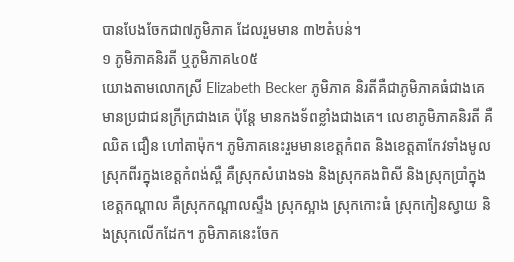បានបែងចែកជា៧ភូមិភាគ ដែលរួមមាន ៣២តំបន់។
១ ភូមិភាគនិរតី ឬភូមិភាគ៤០៥
យោងតាមលោកស្រី Elizabeth Becker ភូមិភាគ និរតីគឺជាភូមិភាគធំជាងគេ មានប្រជាជនក្រីក្រជាងគេ ប៉ុន្តែ មានកងទ័ពខ្លាំងជាងគេ។ លេខាភូមិភាគនិរតី គឺឈិត ជឿន ហៅតាម៉ុក។ ភូមិភាគនេះរួមមានខេត្តកំពត និងខេត្តតាកែវទាំងមូល ស្រុកពីរក្នុងខេត្តកំពង់ស្ពឺ គឺស្រុកសំរោងទង និងស្រុកគងពិសី និងស្រុកប្រាំក្នុងខេត្តកណ្តាល គឺស្រុកកណ្តាលស្ទឹង ស្រុកស្អាង ស្រុកកោះធំ ស្រុកកៀនស្វាយ និងស្រុកលើកដែក។ ភូមិភាគនេះចែក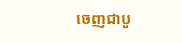ចេញជាបួ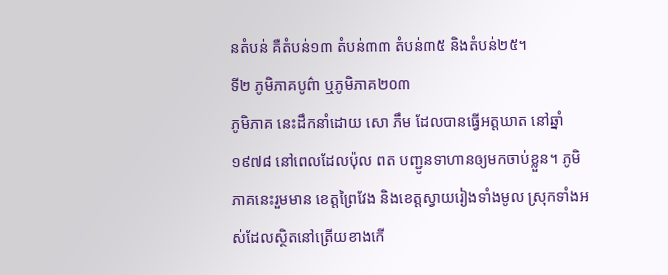នតំបន់ គឺតំបន់១៣ តំបន់៣៣ តំបន់៣៥ និងតំបន់២៥។
ទី២ ភូមិភាគបូព៌ា ឬភូមិភាគ២០៣
ភូមិភាគ នេះដឹកនាំដោយ សោ ភឹម ដែលបានធ្វើអត្តឃាត នៅឆ្នាំ១៩៧៨ នៅពេលដែលប៉ុល ពត បញ្ជូនទាហានឲ្យមកចាប់ខ្លួន។ ភូមិភាគនេះរួមមាន ខេត្តព្រៃវែង និងខេត្តស្វាយរៀងទាំងមូល ស្រុកទាំងអស់ដែលស្ថិតនៅត្រើយខាងកើ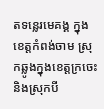តទន្លេរមេគង្គ ក្នុងខេត្តកំពង់ចាម ស្រុកឆ្លូងក្នុងខេត្តក្រចេះ និងស្រុកបី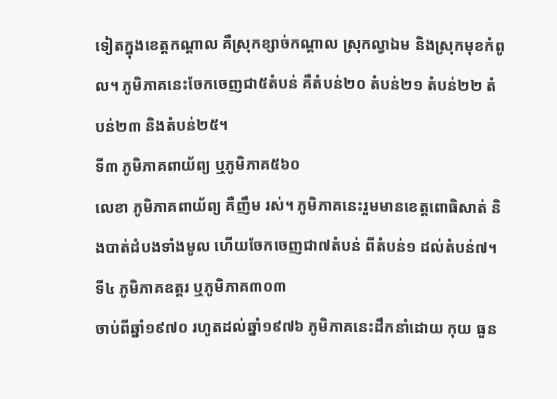ទៀតក្នុងខេត្តកណ្តាល គឺស្រុកខ្សាច់កណ្តាល ស្រុកល្វាឯម និងស្រុកមុខកំពូល។ ភូមិភាគនេះចែកចេញជា៥តំបន់ គឺតំបន់២០ តំបន់២១ តំបន់២២ តំបន់២៣ និងតំបន់២៥។
ទី៣ ភូមិភាគពាយ័ព្យ ឬភូមិភាគ៥៦០
លេខា ភូមិភាគពាយ័ព្យ គឺញឹម រស់។ ភូមិភាគនេះរួមមានខេត្តពោធិសាត់ និងបាត់ដំបងទាំងមូល ហើយចែកចេញជា៧តំបន់ ពីតំបន់១ ដល់តំបន់៧។
ទី៤ ភូមិភាគឧត្តរ ឬភូមិភាគ៣០៣
ចាប់ពីឆ្នាំ១៩៧០ រហូតដល់ឆ្នាំ១៩៧៦ ភូមិភាគនេះដឹកនាំដោយ កុយ ធួន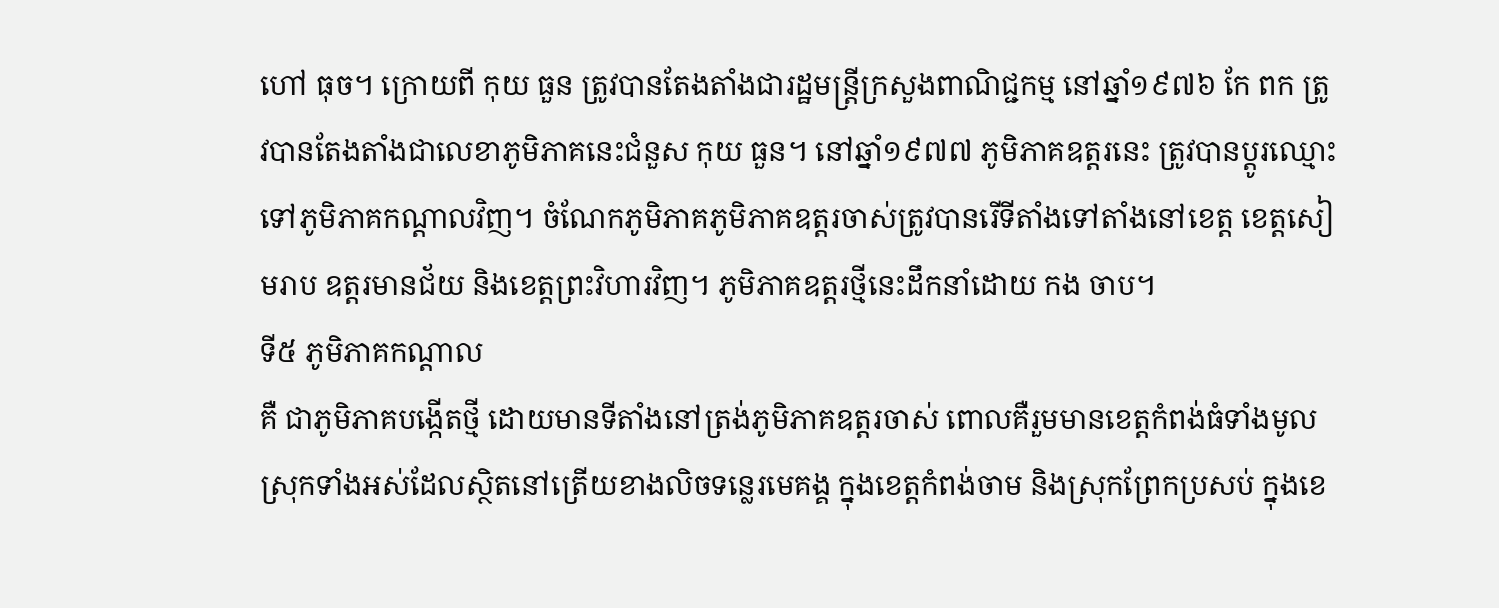ហៅ ធុច។ ក្រោយពី កុយ ធួន ត្រូវបានតែងតាំងជារដ្ឋមន្រ្តីក្រសួងពាណិជ្ជកម្ម នៅឆ្នាំ១៩៧៦ កែ ពក ត្រូវបានតែងតាំងជាលេខាភូមិភាគនេះជំនួស កុយ ធួន។ នៅឆ្នាំ១៩៧៧ ភូមិភាគឧត្តរនេះ ត្រូវបានប្តូរឈ្មោះទៅភូមិភាគកណ្តាលវិញ។ ចំណែកភូមិភាគភូមិភាគឧត្តរចាស់ត្រូវបានរើទីតាំងទៅតាំងនៅខេត្ត ខេត្តសៀមរាប ឧត្តរមានជ័យ និងខេត្តព្រះវិហារវិញ។ ភូមិភាគឧត្តរថ្មីនេះដឹកនាំដោយ កង ចាប។
ទី៥ ភូមិភាគកណ្តាល
គឺ ជាភូមិភាគបង្កើតថ្មី ដោយមានទីតាំងនៅត្រង់ភូមិភាគឧត្តរចាស់ ពោលគឺរួមមានខេត្តកំពង់ធំទាំងមូល ស្រុកទាំងអស់ដែលស្ថិតនៅត្រើយខាងលិចទន្លេរមេគង្គ ក្នុងខេត្តកំពង់ចាម និងស្រុកព្រែកប្រសប់ ក្នុងខេ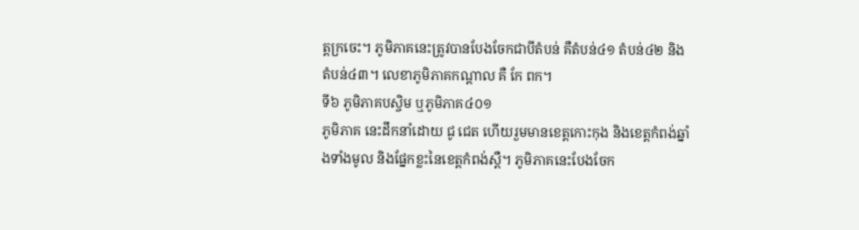ត្តក្រចេះ។ ភូមិភាគនេះត្រូវបានបែងចែកជាបីតំបន់ គឺតំបន់៤១ តំបន់៤២ និងតំបន់៤៣។ លេខាភូមិភាគកណ្តាល គឺ កែ ពក។
ទី៦ ភូមិភាគបស្ចិម ឬភូមិភាគ៤០១
ភូមិភាគ នេះដឹកនាំដោយ ជូ ជេត ហើយរួមមានខេត្តកោះកុង និងខេត្តកំពង់ឆ្នាំងទាំងមូល និងផ្នែកខ្លះនៃខេត្តកំពង់ស្ពឺ។ ភូមិភាគនេះបែងចែក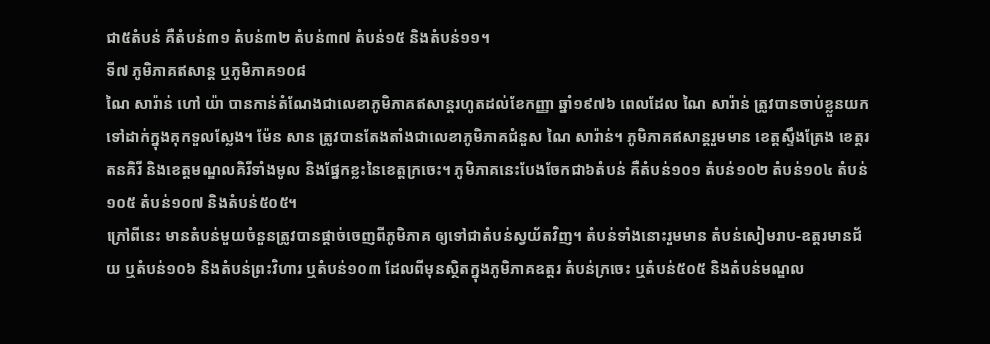ជា៥តំបន់ គឺតំបន់៣១ តំបន់៣២ តំបន់៣៧ តំបន់១៥ និងតំបន់១១។
ទី៧ ភូមិភាគឥសាន្ត ឬភូមិភាគ១០៨
ណៃ សារ៉ាន់ ហៅ យ៉ា បានកាន់តំណែងជាលេខាភូមិភាគឥសាន្តរហូតដល់ខែកញ្ញា ឆ្នាំ១៩៧៦ ពេលដែល ណៃ សារ៉ាន់ ត្រូវបានចាប់ខ្លួនយកទៅដាក់ក្នុងគុកទួលស្លែង។ ម៉ែន សាន ត្រូវបានតែងតាំងជាលេខាភូមិភាគជំនួស ណៃ សារ៉ាន់។ ភូមិភាគឥសាន្តរួមមាន ខេត្តស្ទឹងត្រែង ខេត្តរតនគិរី និងខេត្តមណ្ឌលគិរីទាំងមូល និងផ្នែកខ្លះនៃខេត្តក្រចេះ។ ភូមិភាគនេះបែងចែកជា៦តំបន់ គឺតំបន់១០១ តំបន់១០២ តំបន់១០៤ តំបន់១០៥ តំបន់១០៧ និងតំបន់៥០៥។
ក្រៅពីនេះ មានតំបន់មួយចំនួនត្រូវបានផ្តាច់ចេញពីភូមិភាគ ឲ្យទៅជាតំបន់ស្វយ័តវិញ។ តំបន់ទាំងនោះរួមមាន តំបន់សៀមរាប-ឧត្តរមានជ័យ ឬតំបន់១០៦ និងតំបន់ព្រះវិហារ ឬតំបន់១០៣ ដែលពីមុនស្ថិតក្នុងភូមិភាគឧត្តរ តំបន់ក្រចេះ ឬតំបន់៥០៥ និងតំបន់មណ្ឌល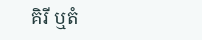គិរី ឬតំ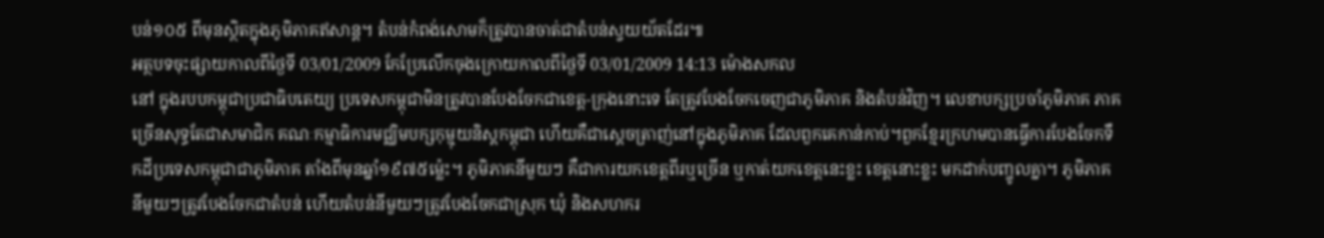បន់១០៥ ពីមុនស្ថិតក្នុងភូមិភាគឥសាន្ត។ តំបន់កំពង់សោមក៏ត្រូវបានចាត់ជាតំបន់ស្វយយ័តដែរ៕
អត្ថបទចុះផ្សាយកាលពីថ្ងៃទី 03/01/2009 កែប្រែលើកចុងក្រោយកាលពីថ្ងៃទី 03/01/2009 14:13 ម៉ោងសកល
នៅ ក្នុងរបបកម្ពុជាប្រជាធិបតេយ្យ ប្រទេសកម្ពុជាមិនត្រូវបានបែងចែកជាខេត្ត-ក្រុងនោះទេ តែត្រូវបែងចែកចេញជាភូមិភាគ និងតំបន់វិញ។ លេខាបក្សប្រចាំភូមិភាគ ភាគច្រើនសុទ្ធតែជាសមាជិក គណៈកម្មាធិការមជ្ឈិមបក្សកុម្មុយនិស្តកម្ពុជា ហើយគឺជាស្តេចត្រាញ់នៅក្នុងភូមិភាគ ដែលពួកគេកាន់កាប់។ពួកខ្មែរក្រហមបានធ្វើការបែងចែកទឹកដីប្រទេសកម្ពុជាជាភូមិភាគ តាំងពីមុនឆ្នាំ១៩៧៥ម៉្លេះ។ ភូមិភាគនីមួយៗ គឺជាការយកខេត្តពីរឬច្រើន ឬកាត់យកខេត្តនេះខ្លះ ខេត្តនោះខ្លះ មកដាក់បញ្ចូលគ្នា។ ភូមិភាគនីមួយៗត្រូវបែងចែកជាតំបន់ ហើយតំបន់នីមួយៗត្រូវបែងចែកជាស្រុក ឃុំ និងសហករ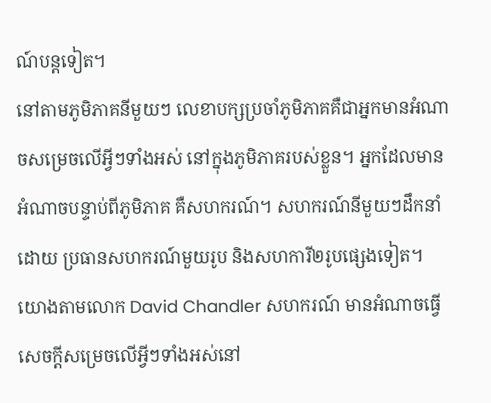ណ៍បន្តទៀត។
នៅតាមភូមិភាគនីមួយៗ លេខាបក្សប្រចាំភូមិភាគគឺជាអ្នកមានអំណាចសម្រេចលើអ្វីៗទាំងអស់ នៅក្នុងភូមិភាគរបស់ខ្លួន។ អ្នកដែលមានអំណាចបន្ទាប់ពីភូមិភាគ គឺសហករណ៍។ សហករណ៍នីមួយៗដឹកនាំដោយ ប្រធានសហករណ៍មួយរូប និងសហការី២រូបផ្សេងទៀត។ យោងតាមលោក David Chandler សហករណ៍ មានអំណាចធ្វើសេចក្តីសម្រេចលើអ្វីៗទាំងអស់នៅ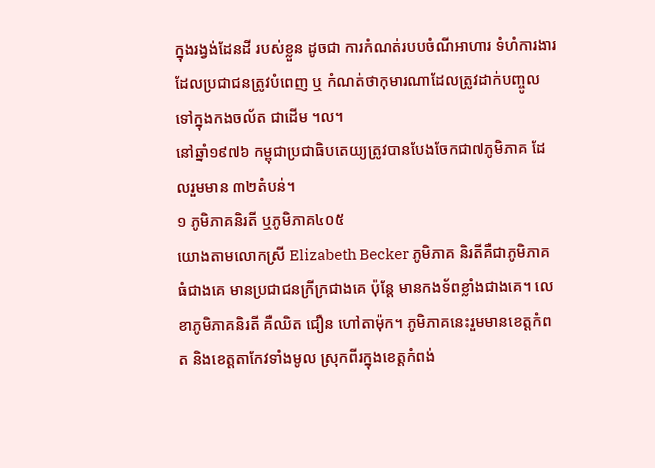ក្នុងរង្វង់ដែនដី របស់ខ្លួន ដូចជា ការកំណត់របបចំណីអាហារ ទំហំការងារដែលប្រជាជនត្រូវបំពេញ ឬ កំណត់ថាកុមារណាដែលត្រូវដាក់បញ្ចូលទៅក្នុងកងចល័ត ជាដើម ។ល។
នៅឆ្នាំ១៩៧៦ កម្ពុជាប្រជាធិបតេយ្យត្រូវបានបែងចែកជា៧ភូមិភាគ ដែលរួមមាន ៣២តំបន់។
១ ភូមិភាគនិរតី ឬភូមិភាគ៤០៥
យោងតាមលោកស្រី Elizabeth Becker ភូមិភាគ និរតីគឺជាភូមិភាគធំជាងគេ មានប្រជាជនក្រីក្រជាងគេ ប៉ុន្តែ មានកងទ័ពខ្លាំងជាងគេ។ លេខាភូមិភាគនិរតី គឺឈិត ជឿន ហៅតាម៉ុក។ ភូមិភាគនេះរួមមានខេត្តកំពត និងខេត្តតាកែវទាំងមូល ស្រុកពីរក្នុងខេត្តកំពង់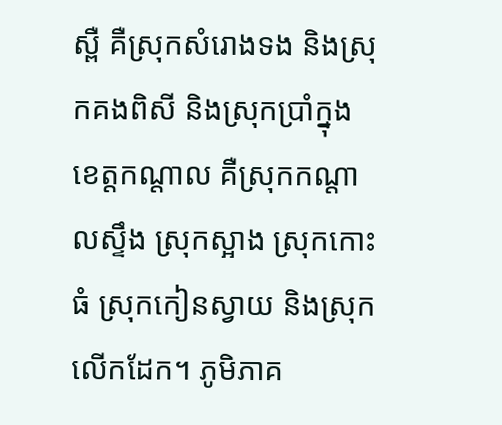ស្ពឺ គឺស្រុកសំរោងទង និងស្រុកគងពិសី និងស្រុកប្រាំក្នុងខេត្តកណ្តាល គឺស្រុកកណ្តាលស្ទឹង ស្រុកស្អាង ស្រុកកោះធំ ស្រុកកៀនស្វាយ និងស្រុកលើកដែក។ ភូមិភាគ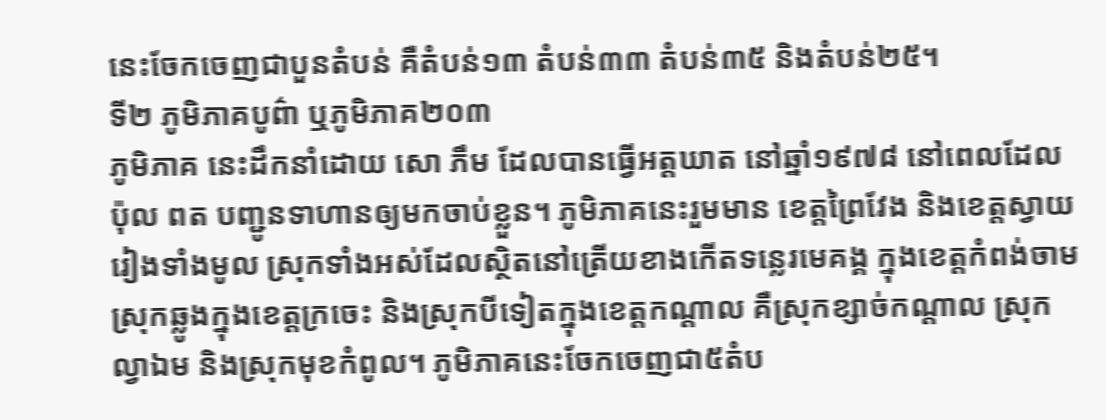នេះចែកចេញជាបួនតំបន់ គឺតំបន់១៣ តំបន់៣៣ តំបន់៣៥ និងតំបន់២៥។
ទី២ ភូមិភាគបូព៌ា ឬភូមិភាគ២០៣
ភូមិភាគ នេះដឹកនាំដោយ សោ ភឹម ដែលបានធ្វើអត្តឃាត នៅឆ្នាំ១៩៧៨ នៅពេលដែលប៉ុល ពត បញ្ជូនទាហានឲ្យមកចាប់ខ្លួន។ ភូមិភាគនេះរួមមាន ខេត្តព្រៃវែង និងខេត្តស្វាយរៀងទាំងមូល ស្រុកទាំងអស់ដែលស្ថិតនៅត្រើយខាងកើតទន្លេរមេគង្គ ក្នុងខេត្តកំពង់ចាម ស្រុកឆ្លូងក្នុងខេត្តក្រចេះ និងស្រុកបីទៀតក្នុងខេត្តកណ្តាល គឺស្រុកខ្សាច់កណ្តាល ស្រុកល្វាឯម និងស្រុកមុខកំពូល។ ភូមិភាគនេះចែកចេញជា៥តំប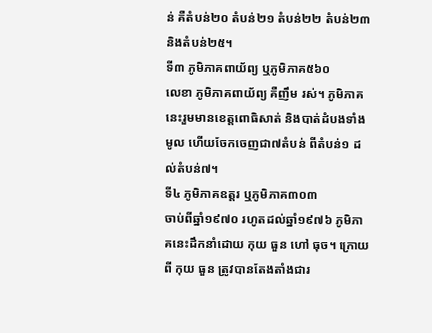ន់ គឺតំបន់២០ តំបន់២១ តំបន់២២ តំបន់២៣ និងតំបន់២៥។
ទី៣ ភូមិភាគពាយ័ព្យ ឬភូមិភាគ៥៦០
លេខា ភូមិភាគពាយ័ព្យ គឺញឹម រស់។ ភូមិភាគនេះរួមមានខេត្តពោធិសាត់ និងបាត់ដំបងទាំងមូល ហើយចែកចេញជា៧តំបន់ ពីតំបន់១ ដល់តំបន់៧។
ទី៤ ភូមិភាគឧត្តរ ឬភូមិភាគ៣០៣
ចាប់ពីឆ្នាំ១៩៧០ រហូតដល់ឆ្នាំ១៩៧៦ ភូមិភាគនេះដឹកនាំដោយ កុយ ធួន ហៅ ធុច។ ក្រោយពី កុយ ធួន ត្រូវបានតែងតាំងជារ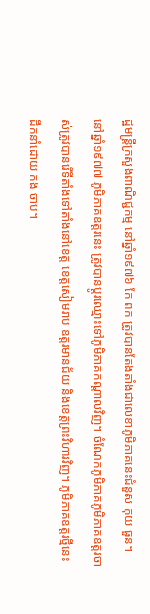ដ្ឋមន្រ្តីក្រសួងពាណិជ្ជកម្ម នៅឆ្នាំ១៩៧៦ កែ ពក ត្រូវបានតែងតាំងជាលេខាភូមិភាគនេះជំនួស កុយ ធួន។ នៅឆ្នាំ១៩៧៧ ភូមិភាគឧត្តរនេះ ត្រូវបានប្តូរឈ្មោះទៅភូមិភាគកណ្តាលវិញ។ ចំណែកភូមិភាគភូមិភាគឧត្តរចាស់ត្រូវបានរើទីតាំងទៅតាំងនៅខេត្ត ខេត្តសៀមរាប ឧត្តរមានជ័យ និងខេត្តព្រះវិហារវិញ។ ភូមិភាគឧត្តរថ្មីនេះដឹកនាំដោយ កង ចាប។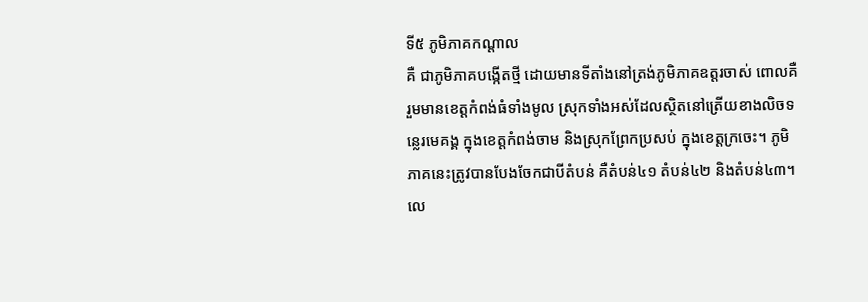ទី៥ ភូមិភាគកណ្តាល
គឺ ជាភូមិភាគបង្កើតថ្មី ដោយមានទីតាំងនៅត្រង់ភូមិភាគឧត្តរចាស់ ពោលគឺរួមមានខេត្តកំពង់ធំទាំងមូល ស្រុកទាំងអស់ដែលស្ថិតនៅត្រើយខាងលិចទន្លេរមេគង្គ ក្នុងខេត្តកំពង់ចាម និងស្រុកព្រែកប្រសប់ ក្នុងខេត្តក្រចេះ។ ភូមិភាគនេះត្រូវបានបែងចែកជាបីតំបន់ គឺតំបន់៤១ តំបន់៤២ និងតំបន់៤៣។ លេ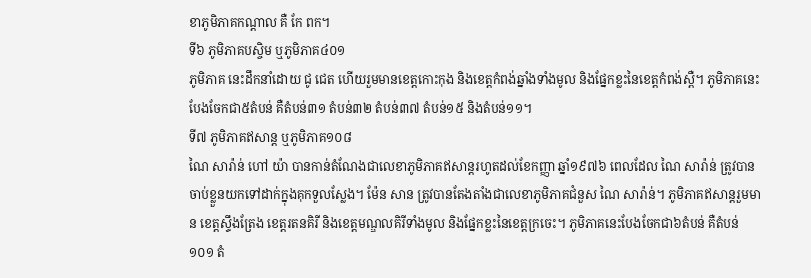ខាភូមិភាគកណ្តាល គឺ កែ ពក។
ទី៦ ភូមិភាគបស្ចិម ឬភូមិភាគ៤០១
ភូមិភាគ នេះដឹកនាំដោយ ជូ ជេត ហើយរួមមានខេត្តកោះកុង និងខេត្តកំពង់ឆ្នាំងទាំងមូល និងផ្នែកខ្លះនៃខេត្តកំពង់ស្ពឺ។ ភូមិភាគនេះបែងចែកជា៥តំបន់ គឺតំបន់៣១ តំបន់៣២ តំបន់៣៧ តំបន់១៥ និងតំបន់១១។
ទី៧ ភូមិភាគឥសាន្ត ឬភូមិភាគ១០៨
ណៃ សារ៉ាន់ ហៅ យ៉ា បានកាន់តំណែងជាលេខាភូមិភាគឥសាន្តរហូតដល់ខែកញ្ញា ឆ្នាំ១៩៧៦ ពេលដែល ណៃ សារ៉ាន់ ត្រូវបានចាប់ខ្លួនយកទៅដាក់ក្នុងគុកទួលស្លែង។ ម៉ែន សាន ត្រូវបានតែងតាំងជាលេខាភូមិភាគជំនួស ណៃ សារ៉ាន់។ ភូមិភាគឥសាន្តរួមមាន ខេត្តស្ទឹងត្រែង ខេត្តរតនគិរី និងខេត្តមណ្ឌលគិរីទាំងមូល និងផ្នែកខ្លះនៃខេត្តក្រចេះ។ ភូមិភាគនេះបែងចែកជា៦តំបន់ គឺតំបន់១០១ តំ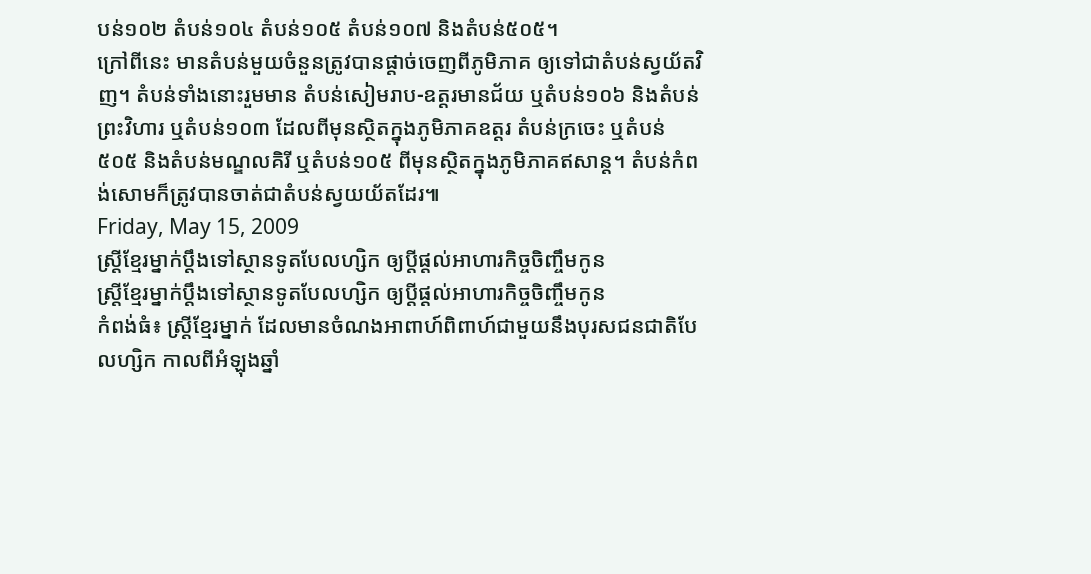បន់១០២ តំបន់១០៤ តំបន់១០៥ តំបន់១០៧ និងតំបន់៥០៥។
ក្រៅពីនេះ មានតំបន់មួយចំនួនត្រូវបានផ្តាច់ចេញពីភូមិភាគ ឲ្យទៅជាតំបន់ស្វយ័តវិញ។ តំបន់ទាំងនោះរួមមាន តំបន់សៀមរាប-ឧត្តរមានជ័យ ឬតំបន់១០៦ និងតំបន់ព្រះវិហារ ឬតំបន់១០៣ ដែលពីមុនស្ថិតក្នុងភូមិភាគឧត្តរ តំបន់ក្រចេះ ឬតំបន់៥០៥ និងតំបន់មណ្ឌលគិរី ឬតំបន់១០៥ ពីមុនស្ថិតក្នុងភូមិភាគឥសាន្ត។ តំបន់កំពង់សោមក៏ត្រូវបានចាត់ជាតំបន់ស្វយយ័តដែរ៕
Friday, May 15, 2009
ស្ត្រីខ្មែរម្នាក់ប្ដឹងទៅស្ថានទូតបែលហ្សិក ឲ្យប្ដីផ្ដល់អាហារកិច្ចចិញ្ចឹមកូន
ស្ត្រីខ្មែរម្នាក់ប្ដឹងទៅស្ថានទូតបែលហ្សិក ឲ្យប្ដីផ្ដល់អាហារកិច្ចចិញ្ចឹមកូន
កំពង់ធំ៖ ស្ត្រីខ្មែរម្នាក់ ដែលមានចំណងអាពាហ៍ពិពាហ៍ជាមួយនឹងបុរសជនជាតិបែលហ្សិក កាលពីអំឡុងឆ្នាំ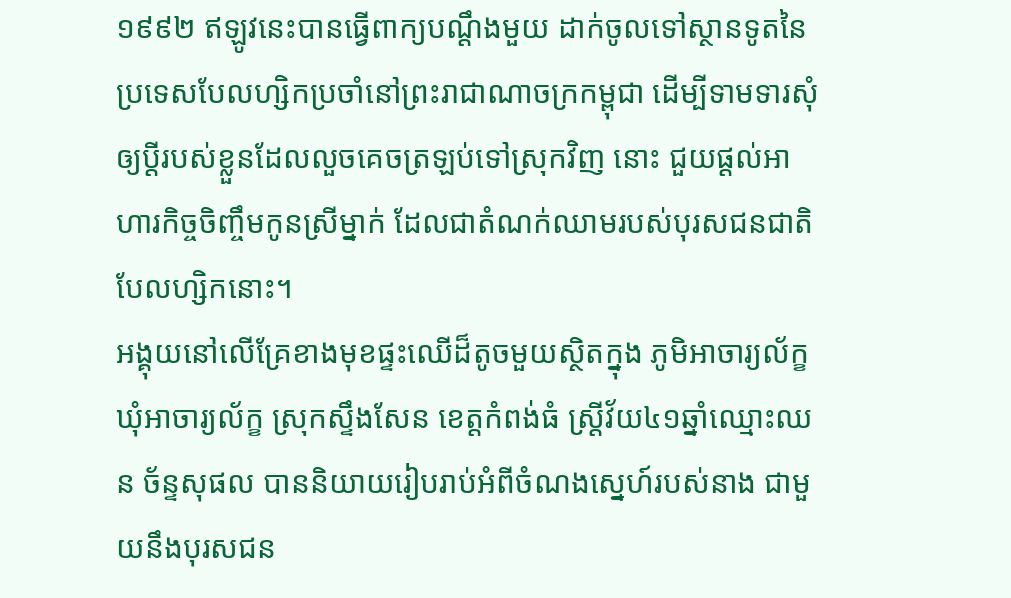១៩៩២ ឥឡូវនេះបានធ្វើពាក្យបណ្ដឹងមួយ ដាក់ចូលទៅស្ថានទូតនៃប្រទេសបែលហ្សិកប្រចាំនៅព្រះរាជាណាចក្រកម្ពុជា ដើម្បីទាមទារសុំឲ្យប្ដីរបស់ខ្លួនដែលលួចគេចត្រឡប់ទៅស្រុកវិញ នោះ ជួយផ្ដល់អាហារកិច្ចចិញ្ចឹមកូនស្រីម្នាក់ ដែលជាតំណក់ឈាមរបស់បុរសជនជាតិបែលហ្សិកនោះ។
អង្គុយនៅលើគ្រែខាងមុខផ្ទះឈើដ៏តូចមួយស្ថិតក្នុង ភូមិអាចារ្យល័ក្ខ ឃុំអាចារ្យល័ក្ខ ស្រុកស្ទឹងសែន ខេត្តកំពង់ធំ ស្ត្រីវ័យ៤១ឆ្នាំឈ្មោះឈន ច័ន្ទសុផល បាននិយាយរៀបរាប់អំពីចំណងស្នេហ៍របស់នាង ជាមួយនឹងបុរសជន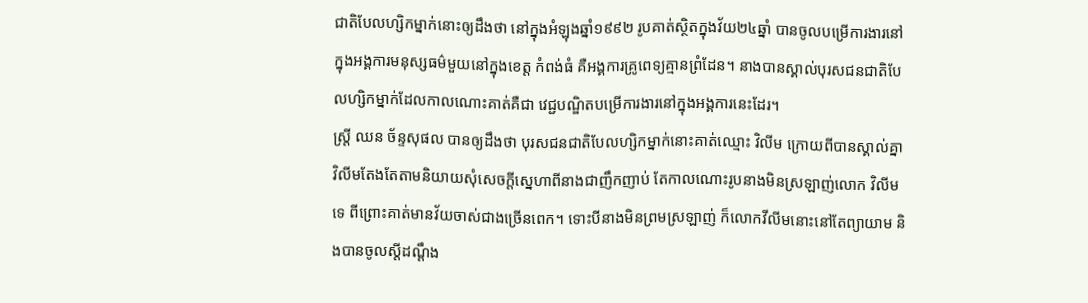ជាតិបែលហ្សិកម្នាក់នោះឲ្យដឹងថា នៅក្នុងអំឡុងឆ្នាំ១៩៩២ រូបគាត់ស្ថិតក្នុងវ័យ២៤ឆ្នាំ បានចូលបម្រើការងារនៅក្នុងអង្គការមនុស្សធម៌មួយនៅក្នុងខេត្ត កំពង់ធំ គឺអង្គការគ្រូពេទ្យគ្មានព្រំដែន។ នាងបានស្គាល់បុរសជនជាតិបែលហ្សិកម្នាក់ដែលកាលណោះគាត់គឺជា វេជ្ជបណ្ឌិតបម្រើការងារនៅក្នុងអង្គការនេះដែរ។
ស្ត្រី ឈន ច័ន្ទសុផល បានឲ្យដឹងថា បុរសជនជាតិបែលហ្សិកម្នាក់នោះគាត់ឈ្មោះ វិលីម ក្រោយពីបានស្គាល់គ្នា វិលីមតែងតែតាមនិយាយសុំសេចក្ដីស្នេហាពីនាងជាញឹកញាប់ តែកាលណោះរូបនាងមិនស្រឡាញ់លោក វិលីមទេ ពីព្រោះគាត់មានវ័យចាស់ជាងច្រើនពេក។ ទោះបីនាងមិនព្រមស្រឡាញ់ ក៏លោកវីលីមនោះនៅតែព្យាយាម និងបានចូលស្ដីដណ្ដឹង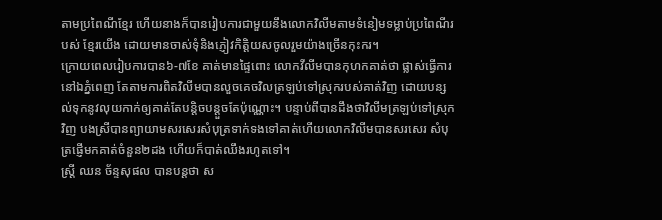តាមប្រពៃណីខ្មែរ ហើយនាងក៏បានរៀបការជាមួយនឹងលោកវិលីមតាមទំនៀមទម្លាប់ប្រពៃណីរបស់ ខ្មែរយើង ដោយមានចាស់ទុំនិងភ្ញៀវកិត្តិយសចូលរួមយ៉ាងច្រើនកុះករ។
ក្រោយពេលរៀបការបាន៦-៧ខែ គាត់មានផ្ទៃពោះ លោកវីលីមបានកុហកគាត់ថា ផ្លាស់ធ្វើការនៅឯភ្នំពេញ តែតាមការពិតវិលីមបានលួចគេចវិលត្រឡប់ទៅស្រុករបស់គាត់វិញ ដោយបន្សល់ទុកនូវលុយកាក់ឲ្យគាត់តែបន្តិចបន្តួចតែប៉ុណ្ណោះ។ បន្ទាប់ពីបានដឹងថាវិលីមត្រឡប់ទៅស្រុកវិញ បងស្រីបានព្យាយាមសរសេរសំបុត្រទាក់ទងទៅគាត់ហើយលោកវិលីមបានសរសេរ សំបុត្រផ្ញើមកគាត់ចំនួន២ដង ហើយក៏បាត់ឈឹងរហូតទៅ។
ស្ត្រី ឈន ច័ន្ទសុផល បានបន្តថា ស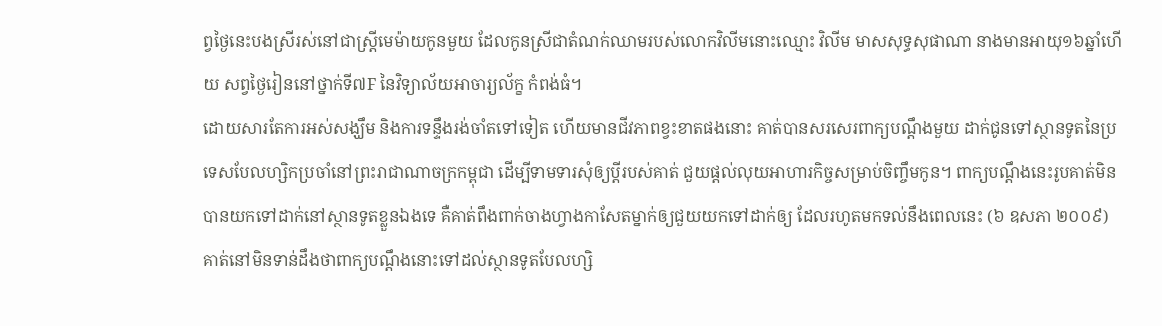ព្វថ្ងៃនេះបងស្រីរស់នៅជាស្ត្រីមេម៉ាយកូនមួយ ដែលកូនស្រីជាតំណក់ឈាមរបស់លោកវិលីមនោះឈ្មោះ វិលីម មាសសុទ្ធសុផាណា នាងមានអាយុ១៦ឆ្នាំហើយ សព្វថ្ងៃរៀននៅថ្នាក់ទី៧F នៃវិទ្យាល័យអាចារ្យល័ក្ខ កំពង់ធំ។
ដោយសារតែការអស់សង្ឃឹម និងការទន្ទឹងរង់ចាំតទៅទៀត ហើយមានជីវភាពខ្វះខាតផងនោះ គាត់បានសរសេរពាក្យបណ្ដឹងមួយ ដាក់ជូនទៅស្ថានទូតនៃប្រទេសបែលហ្សិកប្រចាំនៅព្រះរាជាណាចក្រកម្ពុជា ដើម្បីទាមទារសុំឲ្យប្ដីរបស់គាត់ ជួយផ្ដល់លុយអាហារកិច្ចសម្រាប់ចិញ្ចឹមកូន។ ពាក្យបណ្ដឹងនេះរូបគាត់មិនបានយកទៅដាក់នៅស្ថានទូតខ្លួនឯងទេ គឺគាត់ពឹងពាក់ចាងហ្វាងកាសែតម្នាក់ឲ្យជួយយកទៅដាក់ឲ្យ ដែលរហូតមកទល់នឹងពេលនេះ (៦ ឧសភា ២០០៩) គាត់នៅមិនទាន់ដឹងថាពាក្យបណ្ដឹងនោះទៅដល់ស្ថានទូតបែលហ្សិ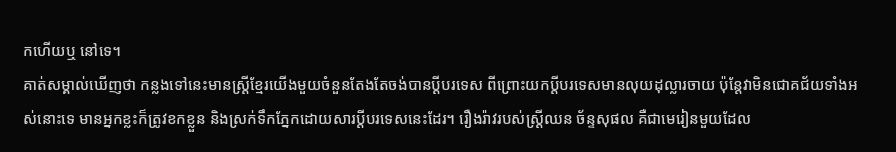កហើយឬ នៅទេ។
គាត់សម្គាល់ឃើញថា កន្លងទៅនេះមានស្ត្រីខ្មែរយើងមួយចំនួនតែងតែចង់បានប្ដីបរទេស ពីព្រោះយកប្ដីបរទេសមានលុយដុល្លារចាយ ប៉ុន្តែវាមិនជោគជ័យទាំងអស់នោះទេ មានអ្នកខ្លះក៏ត្រូវខកខ្លួន និងស្រក់ទឹកភ្នែកដោយសារប្ដីបរទេសនេះដែរ។ រឿងរ៉ាវរបស់ស្ត្រីឈន ច័ន្ទសុផល គឺជាមេរៀនមួយដែល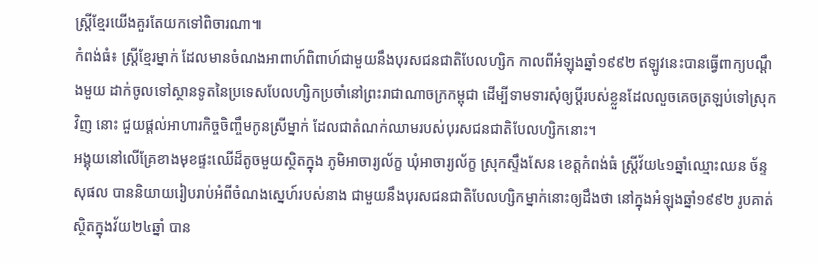ស្ត្រីខ្មែរយើងគួរតែយកទៅពិចារណា៕
កំពង់ធំ៖ ស្ត្រីខ្មែរម្នាក់ ដែលមានចំណងអាពាហ៍ពិពាហ៍ជាមួយនឹងបុរសជនជាតិបែលហ្សិក កាលពីអំឡុងឆ្នាំ១៩៩២ ឥឡូវនេះបានធ្វើពាក្យបណ្ដឹងមួយ ដាក់ចូលទៅស្ថានទូតនៃប្រទេសបែលហ្សិកប្រចាំនៅព្រះរាជាណាចក្រកម្ពុជា ដើម្បីទាមទារសុំឲ្យប្ដីរបស់ខ្លួនដែលលួចគេចត្រឡប់ទៅស្រុកវិញ នោះ ជួយផ្ដល់អាហារកិច្ចចិញ្ចឹមកូនស្រីម្នាក់ ដែលជាតំណក់ឈាមរបស់បុរសជនជាតិបែលហ្សិកនោះ។
អង្គុយនៅលើគ្រែខាងមុខផ្ទះឈើដ៏តូចមួយស្ថិតក្នុង ភូមិអាចារ្យល័ក្ខ ឃុំអាចារ្យល័ក្ខ ស្រុកស្ទឹងសែន ខេត្តកំពង់ធំ ស្ត្រីវ័យ៤១ឆ្នាំឈ្មោះឈន ច័ន្ទសុផល បាននិយាយរៀបរាប់អំពីចំណងស្នេហ៍របស់នាង ជាមួយនឹងបុរសជនជាតិបែលហ្សិកម្នាក់នោះឲ្យដឹងថា នៅក្នុងអំឡុងឆ្នាំ១៩៩២ រូបគាត់ស្ថិតក្នុងវ័យ២៤ឆ្នាំ បាន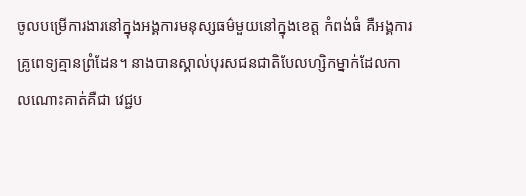ចូលបម្រើការងារនៅក្នុងអង្គការមនុស្សធម៌មួយនៅក្នុងខេត្ត កំពង់ធំ គឺអង្គការគ្រូពេទ្យគ្មានព្រំដែន។ នាងបានស្គាល់បុរសជនជាតិបែលហ្សិកម្នាក់ដែលកាលណោះគាត់គឺជា វេជ្ជប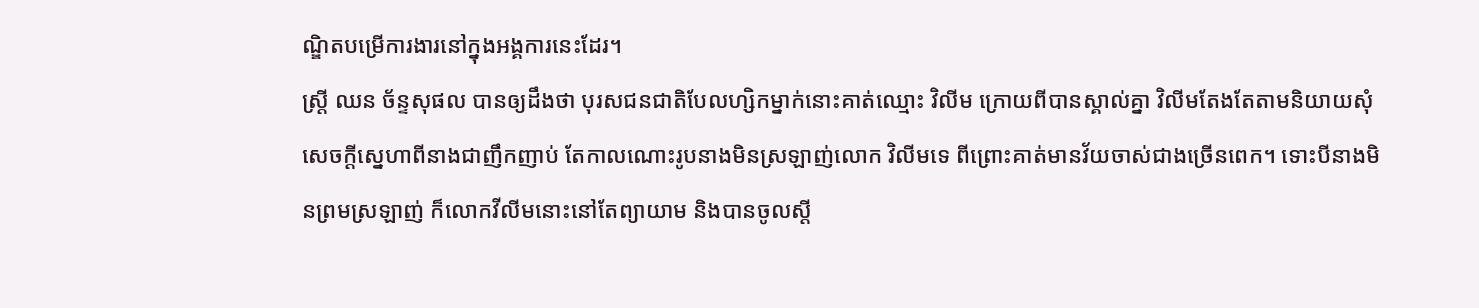ណ្ឌិតបម្រើការងារនៅក្នុងអង្គការនេះដែរ។
ស្ត្រី ឈន ច័ន្ទសុផល បានឲ្យដឹងថា បុរសជនជាតិបែលហ្សិកម្នាក់នោះគាត់ឈ្មោះ វិលីម ក្រោយពីបានស្គាល់គ្នា វិលីមតែងតែតាមនិយាយសុំសេចក្ដីស្នេហាពីនាងជាញឹកញាប់ តែកាលណោះរូបនាងមិនស្រឡាញ់លោក វិលីមទេ ពីព្រោះគាត់មានវ័យចាស់ជាងច្រើនពេក។ ទោះបីនាងមិនព្រមស្រឡាញ់ ក៏លោកវីលីមនោះនៅតែព្យាយាម និងបានចូលស្ដី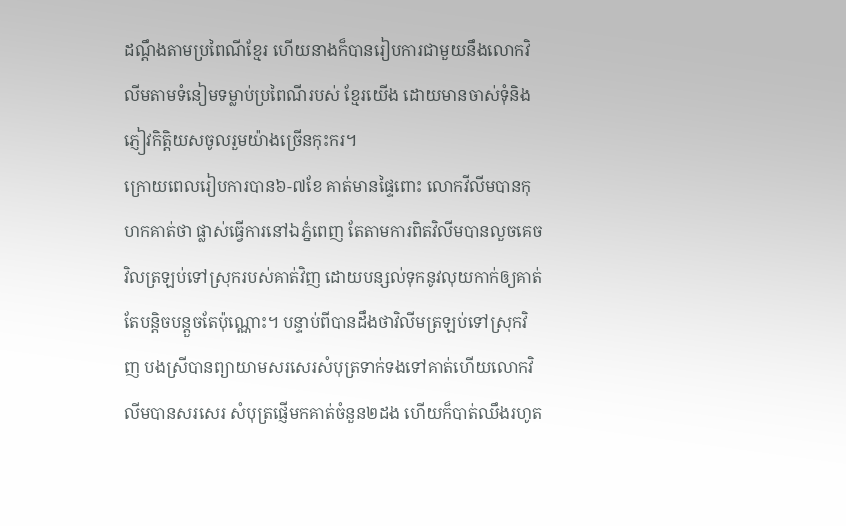ដណ្ដឹងតាមប្រពៃណីខ្មែរ ហើយនាងក៏បានរៀបការជាមួយនឹងលោកវិលីមតាមទំនៀមទម្លាប់ប្រពៃណីរបស់ ខ្មែរយើង ដោយមានចាស់ទុំនិងភ្ញៀវកិត្តិយសចូលរួមយ៉ាងច្រើនកុះករ។
ក្រោយពេលរៀបការបាន៦-៧ខែ គាត់មានផ្ទៃពោះ លោកវីលីមបានកុហកគាត់ថា ផ្លាស់ធ្វើការនៅឯភ្នំពេញ តែតាមការពិតវិលីមបានលួចគេចវិលត្រឡប់ទៅស្រុករបស់គាត់វិញ ដោយបន្សល់ទុកនូវលុយកាក់ឲ្យគាត់តែបន្តិចបន្តួចតែប៉ុណ្ណោះ។ បន្ទាប់ពីបានដឹងថាវិលីមត្រឡប់ទៅស្រុកវិញ បងស្រីបានព្យាយាមសរសេរសំបុត្រទាក់ទងទៅគាត់ហើយលោកវិលីមបានសរសេរ សំបុត្រផ្ញើមកគាត់ចំនួន២ដង ហើយក៏បាត់ឈឹងរហូត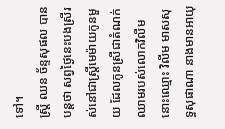ទៅ។
ស្ត្រី ឈន ច័ន្ទសុផល បានបន្តថា សព្វថ្ងៃនេះបងស្រីរស់នៅជាស្ត្រីមេម៉ាយកូនមួយ ដែលកូនស្រីជាតំណក់ឈាមរបស់លោកវិលីមនោះឈ្មោះ វិលីម មាសសុទ្ធសុផាណា នាងមានអាយុ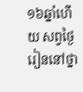១៦ឆ្នាំហើយ សព្វថ្ងៃរៀននៅថ្នា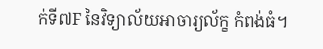ក់ទី៧F នៃវិទ្យាល័យអាចារ្យល័ក្ខ កំពង់ធំ។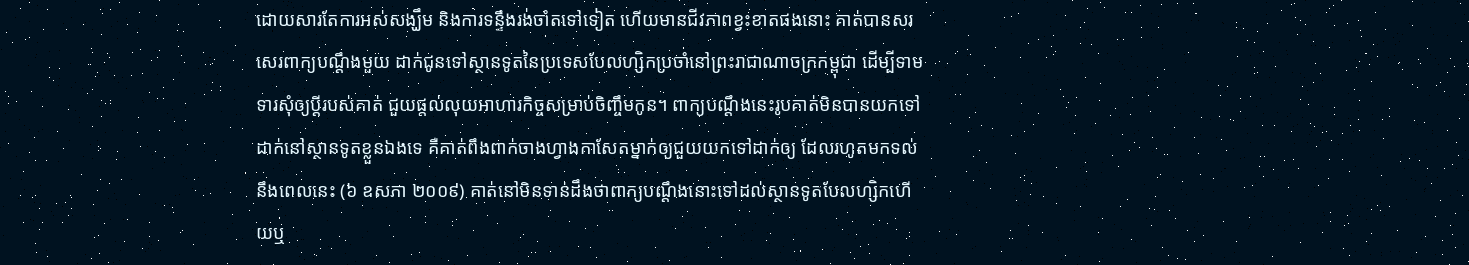ដោយសារតែការអស់សង្ឃឹម និងការទន្ទឹងរង់ចាំតទៅទៀត ហើយមានជីវភាពខ្វះខាតផងនោះ គាត់បានសរសេរពាក្យបណ្ដឹងមួយ ដាក់ជូនទៅស្ថានទូតនៃប្រទេសបែលហ្សិកប្រចាំនៅព្រះរាជាណាចក្រកម្ពុជា ដើម្បីទាមទារសុំឲ្យប្ដីរបស់គាត់ ជួយផ្ដល់លុយអាហារកិច្ចសម្រាប់ចិញ្ចឹមកូន។ ពាក្យបណ្ដឹងនេះរូបគាត់មិនបានយកទៅដាក់នៅស្ថានទូតខ្លួនឯងទេ គឺគាត់ពឹងពាក់ចាងហ្វាងកាសែតម្នាក់ឲ្យជួយយកទៅដាក់ឲ្យ ដែលរហូតមកទល់នឹងពេលនេះ (៦ ឧសភា ២០០៩) គាត់នៅមិនទាន់ដឹងថាពាក្យបណ្ដឹងនោះទៅដល់ស្ថានទូតបែលហ្សិកហើយឬ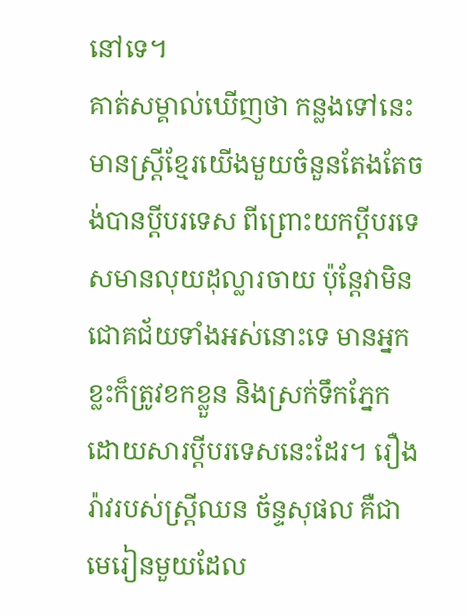នៅទេ។
គាត់សម្គាល់ឃើញថា កន្លងទៅនេះមានស្ត្រីខ្មែរយើងមួយចំនួនតែងតែចង់បានប្ដីបរទេស ពីព្រោះយកប្ដីបរទេសមានលុយដុល្លារចាយ ប៉ុន្តែវាមិនជោគជ័យទាំងអស់នោះទេ មានអ្នកខ្លះក៏ត្រូវខកខ្លួន និងស្រក់ទឹកភ្នែកដោយសារប្ដីបរទេសនេះដែរ។ រឿងរ៉ាវរបស់ស្ត្រីឈន ច័ន្ទសុផល គឺជាមេរៀនមួយដែល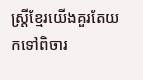ស្ត្រីខ្មែរយើងគួរតែយកទៅពិចារ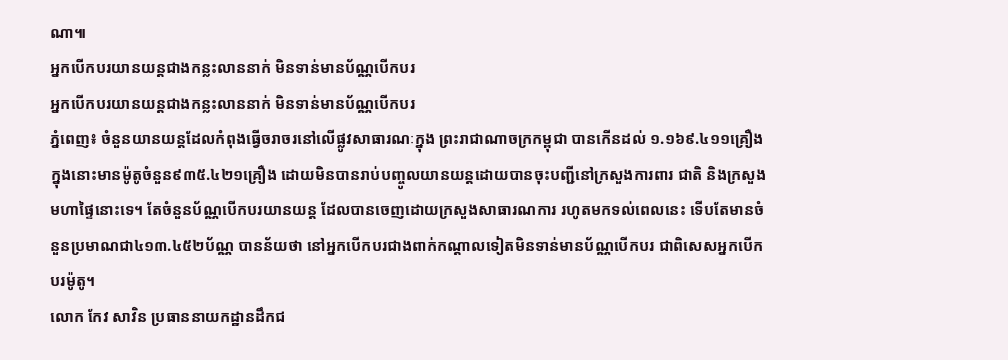ណា៕
អ្នកបើកបរយានយន្តជាងកន្លះលាននាក់ មិនទាន់មានប័ណ្ណបើកបរ
អ្នកបើកបរយានយន្តជាងកន្លះលាននាក់ មិនទាន់មានប័ណ្ណបើកបរ
ភ្នំពេញ៖ ចំនួនយានយន្តដែលកំពុងធ្វើចរាចរនៅលើផ្លូវសាធារណៈក្នុង ព្រះរាជាណាចក្រកម្ពុជា បានកើនដល់ ១.១៦៩.៤១១គ្រឿង ក្នុងនោះមានម៉ូតូចំនួន៩៣៥.៤២១គ្រឿង ដោយមិនបានរាប់បញ្ចូលយានយន្តដោយបានចុះបញ្ជីនៅក្រសួងការពារ ជាតិ និងក្រសួងមហាផ្ទៃនោះទេ។ តែចំនួនប័ណ្ណបើកបរយានយន្ត ដែលបានចេញដោយក្រសួងសាធារណការ រហូតមកទល់ពេលនេះ ទើបតែមានចំនួនប្រមាណជា៤១៣.៤៥២ប័ណ្ណ បានន័យថា នៅអ្នកបើកបរជាងពាក់កណ្ដាលទៀតមិនទាន់មានប័ណ្ណបើកបរ ជាពិសេសអ្នកបើកបរម៉ូតូ។
លោក កែវ សាវិន ប្រធាននាយកដ្ឋានដឹកជ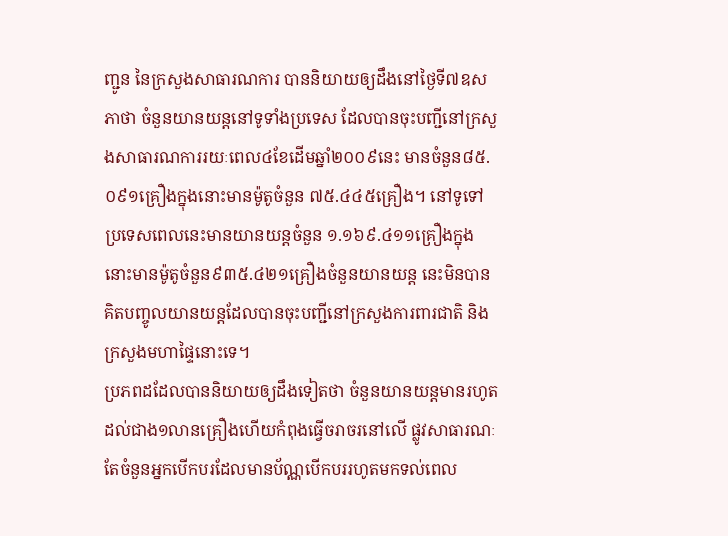ញ្ជូន នៃក្រសួងសាធារណការ បាននិយាយឲ្យដឹងនៅថ្ងៃទី៧ឧសភាថា ចំនួនយានយន្តនៅទូទាំងប្រទេស ដែលបានចុះបញ្ជីនៅក្រសួងសាធារណការរយៈពេល៤ខែដើមឆ្នាំ២០០៩នេះ មានចំនួន៨៥.០៩១គ្រឿងក្នុងនោះមានម៉ូតូចំនួន ៧៥.៤៤៥គ្រឿង។ នៅទូទៅប្រទេសពេលនេះមានយានយន្តចំនួន ១.១៦៩.៤១១គ្រឿងក្នុងនោះមានម៉ូតូចំនួន៩៣៥.៤២១គ្រឿងចំនួនយានយន្ត នេះមិនបានគិតបញ្ចូលយានយន្តដែលបានចុះបញ្ជីនៅក្រសួងការពារជាតិ និងក្រសួងមហាផ្ទៃនោះទេ។
ប្រភពដដែលបាននិយាយឲ្យដឹងទៀតថា ចំនួនយានយន្តមានរហូតដល់ជាង១លានគ្រឿងហើយកំពុងធ្វើចរាចរនៅលើ ផ្លូវសាធារណៈ តែចំនួនអ្នកបើកបរដែលមានប័ណ្ណបើកបររហូតមកទល់ពេល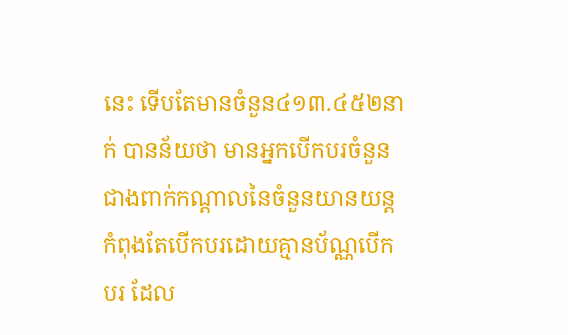នេះ ទើបតែមានចំនួន៤១៣.៤៥២នាក់ បានន័យថា មានអ្នកបើកបរចំនួនជាងពាក់កណ្ដាលនៃចំនួនយានយន្ត កំពុងតែបើកបរដោយគ្មានប័ណ្ណបើកបរ ដែល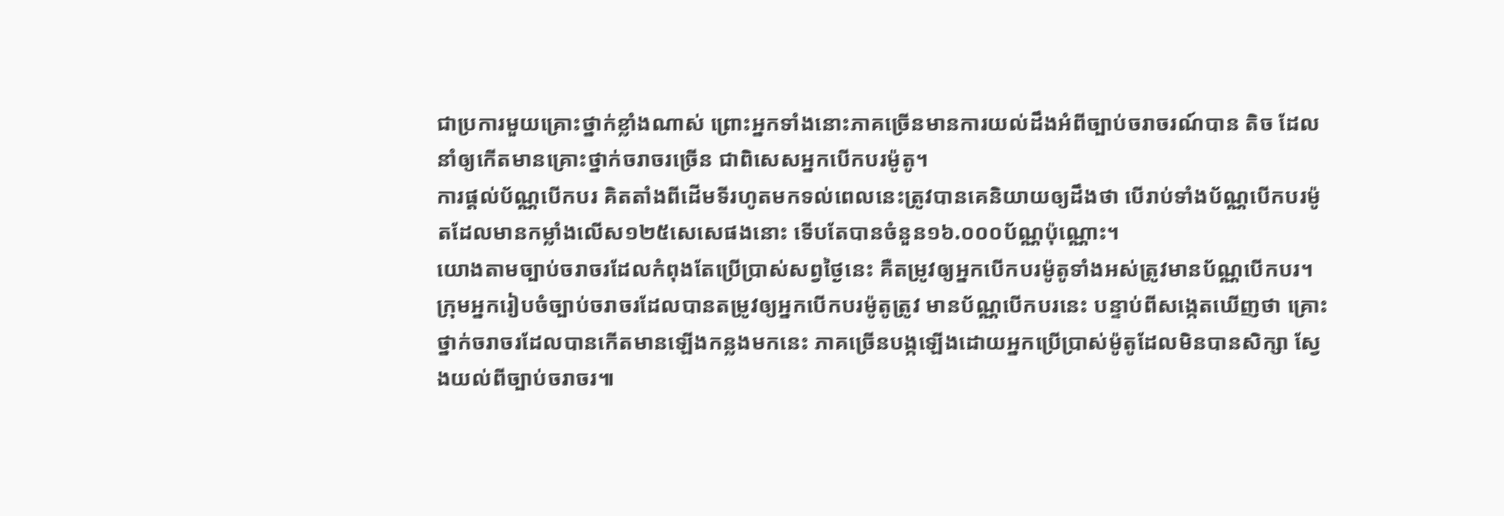ជាប្រការមួយគ្រោះថ្នាក់ខ្លាំងណាស់ ព្រោះអ្នកទាំងនោះភាគច្រើនមានការយល់ដឹងអំពីច្បាប់ចរាចរណ៍បាន តិច ដែលនាំឲ្យកើតមានគ្រោះថ្នាក់ចរាចរច្រើន ជាពិសេសអ្នកបើកបរម៉ូតូ។
ការផ្ដល់ប័ណ្ណបើកបរ គិតតាំងពីដើមទីរហូតមកទល់ពេលនេះត្រូវបានគេនិយាយឲ្យដឹងថា បើរាប់ទាំងប័ណ្ណបើកបរម៉ូតដែលមានកម្លាំងលើស១២៥សេសេផងនោះ ទើបតែបានចំនួន១៦.០០០ប័ណ្ណប៉ុណ្ណោះ។
យោងតាមច្បាប់ចរាចរដែលកំពុងតែប្រើប្រាស់សព្វថ្ងៃនេះ គឺតម្រូវឲ្យអ្នកបើកបរម៉ូតូទាំងអស់ត្រូវមានប័ណ្ណបើកបរ។ ក្រុមអ្នករៀបចំច្បាប់ចរាចរដែលបានតម្រូវឲ្យអ្នកបើកបរម៉ូតូត្រូវ មានប័ណ្ណបើកបរនេះ បន្ទាប់ពីសង្កេតឃើញថា គ្រោះថ្នាក់ចរាចរដែលបានកើតមានឡើងកន្លងមកនេះ ភាគច្រើនបង្កឡើងដោយអ្នកប្រើប្រាស់ម៉ូតូដែលមិនបានសិក្សា ស្វែងយល់ពីច្បាប់ចរាចរ៕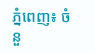ភ្នំពេញ៖ ចំនួ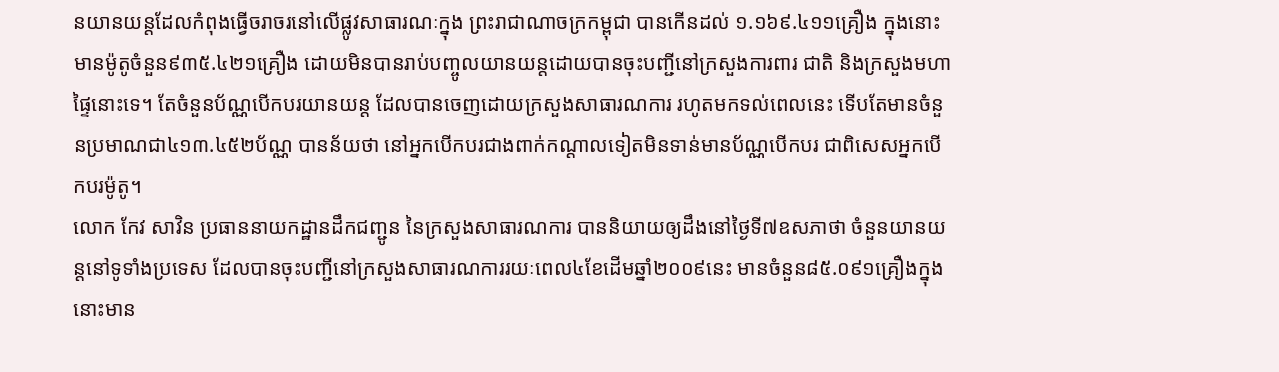នយានយន្តដែលកំពុងធ្វើចរាចរនៅលើផ្លូវសាធារណៈក្នុង ព្រះរាជាណាចក្រកម្ពុជា បានកើនដល់ ១.១៦៩.៤១១គ្រឿង ក្នុងនោះមានម៉ូតូចំនួន៩៣៥.៤២១គ្រឿង ដោយមិនបានរាប់បញ្ចូលយានយន្តដោយបានចុះបញ្ជីនៅក្រសួងការពារ ជាតិ និងក្រសួងមហាផ្ទៃនោះទេ។ តែចំនួនប័ណ្ណបើកបរយានយន្ត ដែលបានចេញដោយក្រសួងសាធារណការ រហូតមកទល់ពេលនេះ ទើបតែមានចំនួនប្រមាណជា៤១៣.៤៥២ប័ណ្ណ បានន័យថា នៅអ្នកបើកបរជាងពាក់កណ្ដាលទៀតមិនទាន់មានប័ណ្ណបើកបរ ជាពិសេសអ្នកបើកបរម៉ូតូ។
លោក កែវ សាវិន ប្រធាននាយកដ្ឋានដឹកជញ្ជូន នៃក្រសួងសាធារណការ បាននិយាយឲ្យដឹងនៅថ្ងៃទី៧ឧសភាថា ចំនួនយានយន្តនៅទូទាំងប្រទេស ដែលបានចុះបញ្ជីនៅក្រសួងសាធារណការរយៈពេល៤ខែដើមឆ្នាំ២០០៩នេះ មានចំនួន៨៥.០៩១គ្រឿងក្នុងនោះមាន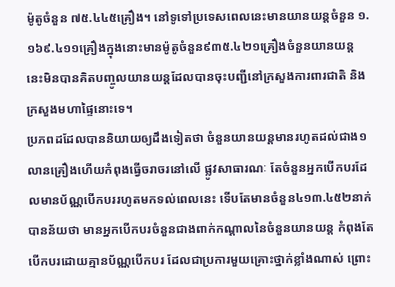ម៉ូតូចំនួន ៧៥.៤៤៥គ្រឿង។ នៅទូទៅប្រទេសពេលនេះមានយានយន្តចំនួន ១.១៦៩.៤១១គ្រឿងក្នុងនោះមានម៉ូតូចំនួន៩៣៥.៤២១គ្រឿងចំនួនយានយន្ត នេះមិនបានគិតបញ្ចូលយានយន្តដែលបានចុះបញ្ជីនៅក្រសួងការពារជាតិ និងក្រសួងមហាផ្ទៃនោះទេ។
ប្រភពដដែលបាននិយាយឲ្យដឹងទៀតថា ចំនួនយានយន្តមានរហូតដល់ជាង១លានគ្រឿងហើយកំពុងធ្វើចរាចរនៅលើ ផ្លូវសាធារណៈ តែចំនួនអ្នកបើកបរដែលមានប័ណ្ណបើកបររហូតមកទល់ពេលនេះ ទើបតែមានចំនួន៤១៣.៤៥២នាក់ បានន័យថា មានអ្នកបើកបរចំនួនជាងពាក់កណ្ដាលនៃចំនួនយានយន្ត កំពុងតែបើកបរដោយគ្មានប័ណ្ណបើកបរ ដែលជាប្រការមួយគ្រោះថ្នាក់ខ្លាំងណាស់ ព្រោះ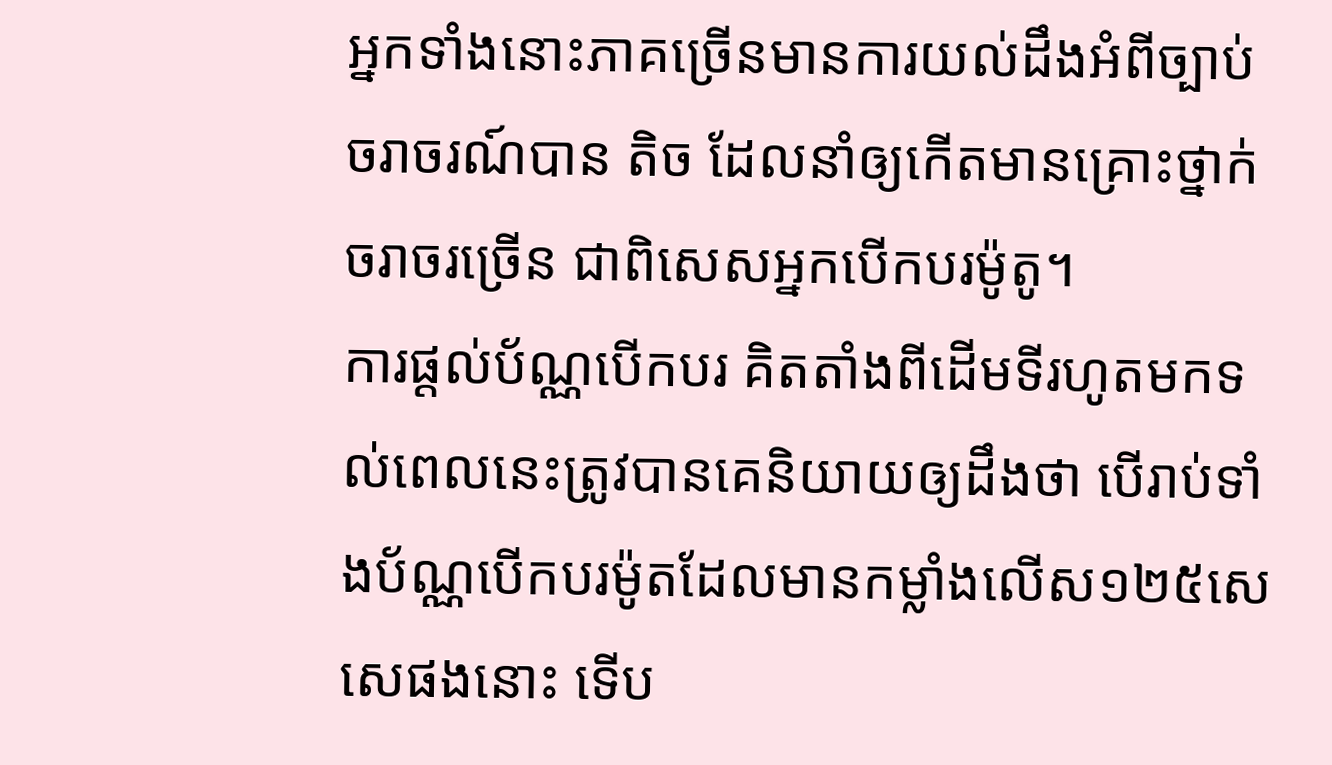អ្នកទាំងនោះភាគច្រើនមានការយល់ដឹងអំពីច្បាប់ចរាចរណ៍បាន តិច ដែលនាំឲ្យកើតមានគ្រោះថ្នាក់ចរាចរច្រើន ជាពិសេសអ្នកបើកបរម៉ូតូ។
ការផ្ដល់ប័ណ្ណបើកបរ គិតតាំងពីដើមទីរហូតមកទល់ពេលនេះត្រូវបានគេនិយាយឲ្យដឹងថា បើរាប់ទាំងប័ណ្ណបើកបរម៉ូតដែលមានកម្លាំងលើស១២៥សេសេផងនោះ ទើប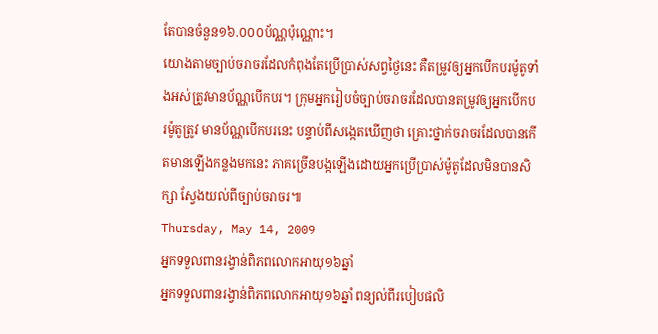តែបានចំនួន១៦.០០០ប័ណ្ណប៉ុណ្ណោះ។
យោងតាមច្បាប់ចរាចរដែលកំពុងតែប្រើប្រាស់សព្វថ្ងៃនេះ គឺតម្រូវឲ្យអ្នកបើកបរម៉ូតូទាំងអស់ត្រូវមានប័ណ្ណបើកបរ។ ក្រុមអ្នករៀបចំច្បាប់ចរាចរដែលបានតម្រូវឲ្យអ្នកបើកបរម៉ូតូត្រូវ មានប័ណ្ណបើកបរនេះ បន្ទាប់ពីសង្កេតឃើញថា គ្រោះថ្នាក់ចរាចរដែលបានកើតមានឡើងកន្លងមកនេះ ភាគច្រើនបង្កឡើងដោយអ្នកប្រើប្រាស់ម៉ូតូដែលមិនបានសិក្សា ស្វែងយល់ពីច្បាប់ចរាចរ៕
Thursday, May 14, 2009
អ្នកទទួលពានរង្វាន់ពិភពលោកអាយុ១៦ឆ្នាំ
អ្នកទទួលពានរង្វាន់ពិភពលោកអាយុ១៦ឆ្នាំ ពន្យល់ពីរបៀបផលិ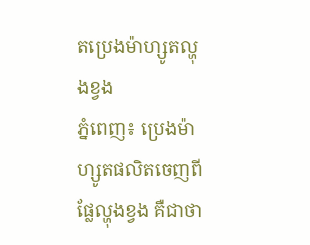តប្រេងម៉ាហ្សូតល្ហុងខ្វង
ភ្នំពេញ៖ ប្រេងម៉ាហ្សូតផលិតចេញពីផ្លែល្ហុងខ្វង គឺជាថា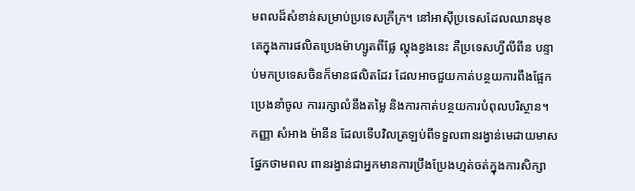មពលដ៏សំខាន់សម្រាប់ប្រទេសក្រីក្រ។ នៅអាស៊ីប្រទេសដែលឈានមុខគេក្នុងការផលិតប្រេងម៉ាហ្សូតពីផ្លែ ល្ហុងខ្វងនេះ គឺប្រទេសហ្វីលីពីន បន្ទាប់មកប្រទេសចិនក៏មានផលិតដែរ ដែលអាចជួយកាត់បន្ថយការពឹងផ្អែកប្រេងនាំចូល ការរក្សាលំនឹងតម្លៃ និងការកាត់បន្ថយការបំពុលបរិស្ថាន។
កញ្ញា សំអាង ម៉ានីន ដែលទើបវិលត្រឡប់ពីទទួលពានរង្វាន់មេដាយមាសផ្នែកថាមពល ពានរង្វាន់ជាអ្នកមានការប្រឹងប្រែងហ្មត់ចត់ក្នុងការសិក្សា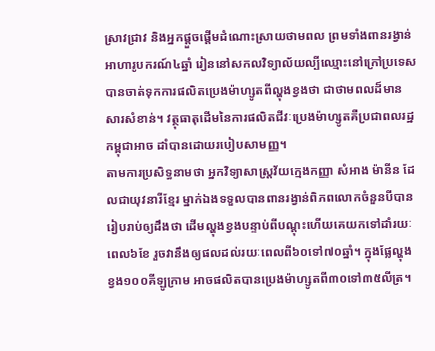ស្រាវជ្រាវ និងអ្នកផ្ដួចផ្ដើមដំណោះស្រាយថាមពល ព្រមទាំងពានរង្វាន់អាហារូបករណ៍៤ឆ្នាំ រៀននៅសកលវិទ្យាល័យល្បីឈ្មោះនៅក្រៅប្រទេស បានចាត់ទុកការផលិតប្រេងម៉ាហ្សូតពីល្ហុងខ្វងថា ជាថាមពលដ៏មានសារសំខាន់។ វត្ថុធាតុដើមនៃការផលិតជីវៈប្រេងម៉ាហ្សូតគឺប្រជាពលរដ្ឋកម្ពុជាអាច ដាំបានដោយរបៀបសាមញ្ញ។
តាមការប្រសិទ្ធនាមថា អ្នកវិទ្យាសាស្ត្រវ័យក្មេងកញ្ញា សំអាង ម៉ានីន ដែលជាយុវនារីខ្មែរ ម្នាក់ឯងទទួលបានពានរង្វាន់ពិភពលោកចំនួនបីបានរៀបរាប់ឲ្យដឹងថា ដើមល្ហុងខ្វងបន្ទាប់ពីបណ្ដុះហើយគេយកទៅដាំរយៈពេល៦ខែ រួចវានឹងឲ្យផលដល់រយៈពេលពី៦០ទៅ៧០ឆ្នាំ។ ក្នុងផ្លែល្ហុងខ្វង១០០គីឡូក្រាម អាចផលិតបានប្រេងម៉ាហ្សូតពី៣០ទៅ៣៥លីត្រ។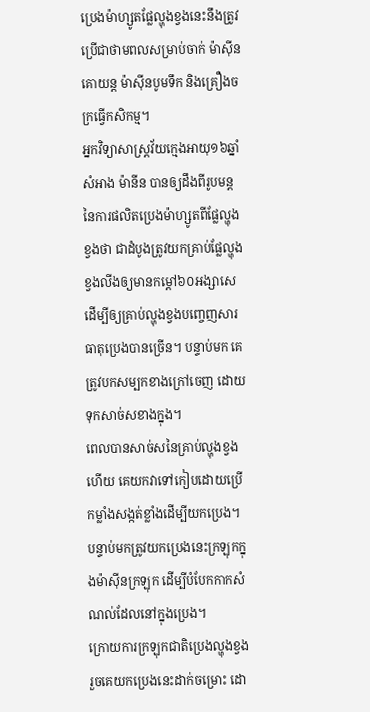ប្រេងម៉ាហ្សូតផ្លែល្ហុងខ្វងនេះនឹងត្រូវប្រើជាថាមពលសម្រាប់ចាក់ ម៉ាស៊ីនគោយន្ត ម៉ាស៊ីនបូមទឹក និងគ្រឿងចក្រធ្វើកសិកម្ម។
អ្នកវិទ្យាសាស្ត្រវ័យក្មេងអាយុ១៦ឆ្នាំ សំអាង ម៉ានីន បានឲ្យដឹងពីរូបមន្តនៃការផលិតប្រេងម៉ាហ្សូតពីផ្លែល្ហុងខ្វងថា ជាដំបូងត្រូវយកគ្រាប់ផ្លែល្ហុងខ្វងលីងឲ្យមានកម្ដៅ៦០អង្សាសេ ដើម្បីឲ្យគ្រាប់ល្ហុងខ្វងបញ្ចេញសារធាតុប្រេងបានច្រើន។ បន្ទាប់មក គេត្រូវបកសម្បកខាងក្រៅចេញ ដោយទុកសាច់សខាងក្នុង។
ពេលបានសាច់សនៃគ្រាប់ល្ហុងខ្វងហើយ គេយកវាទៅកៀបដោយប្រើកម្លាំងសង្កត់ខ្លាំងដើម្បីយកប្រេង។ បន្ទាប់មកត្រូវយកប្រេងនេះក្រឡុកក្នុងម៉ាស៊ីនក្រឡុក ដើម្បីបំបែកកាកសំណល់ដែលនៅក្នុងប្រេង។
ក្រោយការក្រឡុកជាតិប្រេងល្ហុងខ្វងរួចគេយកប្រេងនេះដាក់ចម្រោះ ដោ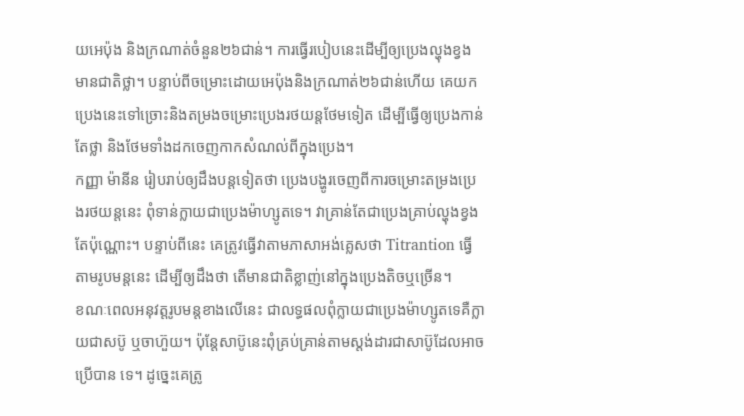យអេប៉ុង និងក្រណាត់ចំនួន២៦ជាន់។ ការធ្វើរបៀបនេះដើម្បីឲ្យប្រេងល្ហុងខ្វងមានជាតិថ្លា។ បន្ទាប់ពីចម្រោះដោយអេប៉ុងនិងក្រណាត់២៦ជាន់ហើយ គេយកប្រេងនេះទៅច្រោះនិងតម្រងចម្រោះប្រេងរថយន្តថែមទៀត ដើម្បីធ្វើឲ្យប្រេងកាន់តែថ្លា និងថែមទាំងដកចេញកាកសំណល់ពីក្នុងប្រេង។
កញ្ញា ម៉ានីន រៀបរាប់ឲ្យដឹងបន្តទៀតថា ប្រេងបង្ហូរចេញពីការចម្រោះតម្រងប្រេងរថយន្តនេះ ពុំទាន់ក្លាយជាប្រេងម៉ាហ្សូតទេ។ វាគ្រាន់តែជាប្រេងគ្រាប់ល្ហុងខ្វងតែប៉ុណ្ណោះ។ បន្ទាប់ពីនេះ គេត្រូវធ្វើវាតាមភាសាអង់គ្លេសថា Titrantion ធ្វើតាមរូបមន្តនេះ ដើម្បីឲ្យដឹងថា តើមានជាតិខ្លាញ់នៅក្នុងប្រេងតិចឬច្រើន។
ខណៈពេលអនុវត្តរូបមន្តខាងលើនេះ ជាលទ្ធផលពុំក្លាយជាប្រេងម៉ាហ្សូតទេគឺក្លាយជាសប៊ូ ឬចាហ៊ួយ។ ប៉ុន្តែសាប៊ូនេះពុំគ្រប់គ្រាន់តាមស្តង់ដារជាសាប៊ូដែលអាចប្រើបាន ទេ។ ដូច្នេះគេត្រូ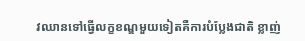វឈានទៅធ្វើលក្ខខណ្ឌមួយទៀតគឺការបំប្លែងជាតិ ខ្លាញ់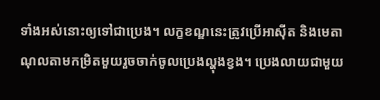ទាំងអស់នោះឲ្យទៅជាប្រេង។ លក្ខខណ្ឌនេះត្រូវប្រើអាស៊ីត និងមេតាណុលតាមកម្រិតមួយរួចចាក់ចូលប្រេងល្ហុងខ្វង។ ប្រេងលាយជាមួយ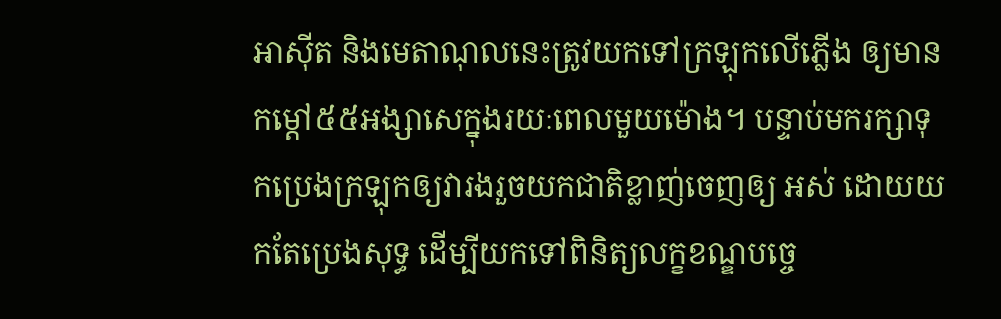អាស៊ីត និងមេតាណុលនេះត្រូវយកទៅក្រឡុកលើភ្លើង ឲ្យមានកម្ដៅ៥៥អង្សាសេក្នុងរយៈពេលមួយម៉ោង។ បន្ទាប់មករក្សាទុកប្រេងក្រឡុកឲ្យវារងរួចយកជាតិខ្លាញ់ចេញឲ្យ អស់ ដោយយកតែប្រេងសុទ្ធ ដើម្បីយកទៅពិនិត្យលក្ខខណ្ឌបច្ចេ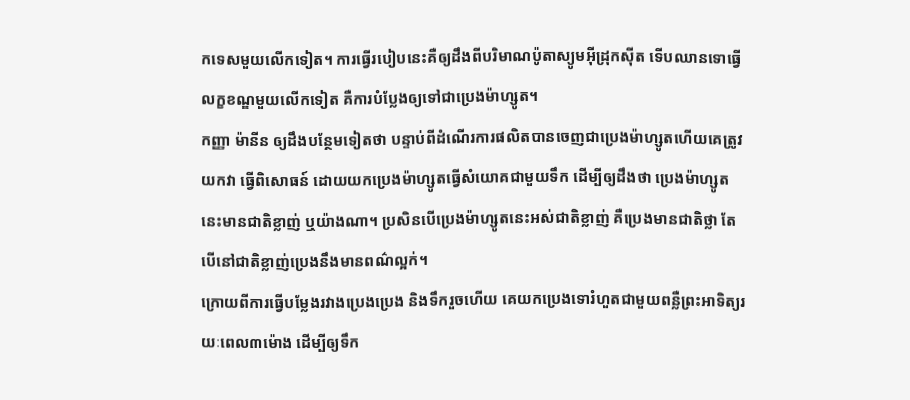កទេសមួយលើកទៀត។ ការធ្វើរបៀបនេះគឺឲ្យដឹងពីបរិមាណប៉ូតាស្យូមអ៊ីដ្រុកស៊ីត ទើបឈានទោធ្វើលក្ខខណ្ឌមួយលើកទៀត គឺការបំប្លែងឲ្យទៅជាប្រេងម៉ាហ្សូត។
កញ្ញា ម៉ានីន ឲ្យដឹងបន្ថែមទៀតថា បន្ទាប់ពីដំណើរការផលិតបានចេញជាប្រេងម៉ាហ្សូតហើយគេត្រូវយកវា ធ្វើពិសោធន៍ ដោយយកប្រេងម៉ាហ្សូតធ្វើសំយោគជាមួយទឹក ដើម្បីឲ្យដឹងថា ប្រេងម៉ាហ្សូតនេះមានជាតិខ្លាញ់ ឬយ៉ាងណា។ ប្រសិនបើប្រេងម៉ាហ្សូតនេះអស់ជាតិខ្លាញ់ គឺប្រេងមានជាតិថ្លា តែបើនៅជាតិខ្លាញ់ប្រេងនឹងមានពណ៌ល្អក់។
ក្រោយពីការធ្វើបម្លែងរវាងប្រេងប្រេង និងទឹករួចហើយ គេយកប្រេងទោរំហួតជាមួយពន្លឺព្រះអាទិត្យរយៈពេល៣ម៉ោង ដើម្បីឲ្យទឹក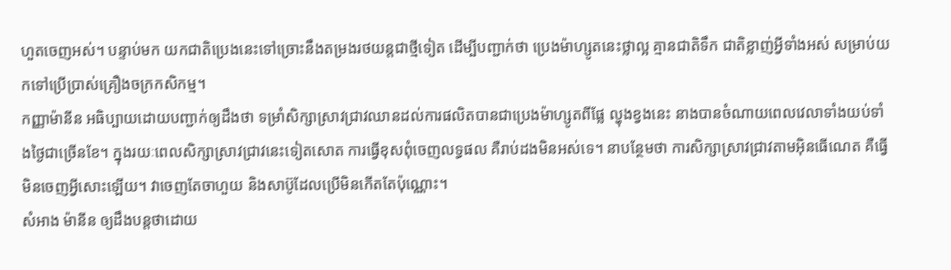ហួតចេញអស់។ បន្ទាប់មក យកជាតិប្រេងនេះទៅច្រោះនឹងតម្រងរថយន្តជាថ្មីទៀត ដើម្បីបញ្ជាក់ថា ប្រេងម៉ាហ្សូតនេះថ្លាល្អ គ្មានជាតិទឹក ជាតិខ្លាញ់អ្វីទាំងអស់ សម្រាប់យកទៅប្រើប្រាស់គ្រឿងចក្រកសិកម្ម។
កញ្ញាម៉ានីន អធិប្បាយដោយបញ្ជាក់ឲ្យដឹងថា ទម្រាំសិក្សាស្រាវជ្រាវឈានដល់ការផលិតបានជាប្រេងម៉ាហ្សូតពីផ្លែ ល្ហុងខ្វងនេះ នាងបានចំណាយពេលវេលាទាំងយប់ទាំងថ្ងៃជាច្រើនខែ។ ក្នុងរយៈពេលសិក្សាស្រាវជ្រាវនេះទៀតសោត ការធ្វើខុសពុំចេញលទ្ធផល គឺរាប់ដងមិនអស់ទេ។ នាបន្ថែមថា ការសិក្សាស្រាវជ្រាវតាមអ៊ិនធើណេត គឺធ្វើមិនចេញអ្វីសោះឡើយ។ វាចេញតែចាហួយ និងសាប៊ូដែលប្រើមិនកើតតែប៉ុណ្ណោះ។
សំអាង ម៉ានីន ឲ្យដឹងបន្តថាដោយ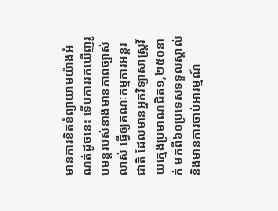មានការខិតខំព្យាយាមយ៉ាងអំណត់ដូចនេះ ទើបការរកឃើញរូបមន្តរបស់នាងមានភាពច្បាស់លាស់ ធ្វើឲ្យគណៈកម្មការអន្តរជាតិ ដែលមានអ្នកវិទ្យាសាស្ត្រវ័យក្មេងប្រមាណជិត១,២៥០នាក់ មកពី៦០ប្រទេសទទួលស្គាល់ និងមានការចាប់អារម្មណ៍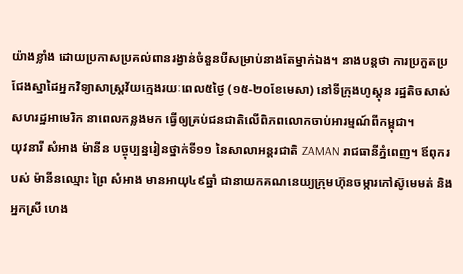យ៉ាងខ្លាំង ដោយប្រកាសប្រគល់ពានរង្វាន់ចំនួនបីសម្រាប់នាងតែម្នាក់ឯង។ នាងបន្តថា ការប្រកួតប្រជែងស្នាដៃអ្នកវិទ្យាសាស្ត្រវ័យក្មេងរយៈពេល៥ថ្ងៃ (១៥-២០ខែមេសា) នៅទីក្រុងហូស្តុន រដ្ឋតិចសាស់សហរដ្ឋអាមេរិក នាពេលកន្លងមក ធ្វើឲ្យគ្រប់ជនជាតិលើពិភពលោកចាប់អារម្មណ៍ពីកម្ពុជា។
យុវនារី សំអាង ម៉ានីន បច្ចុប្បន្នរៀនថ្នាក់ទី១១ នៃសាលាអន្តរជាតិ ZAMAN រាជធានីភ្នំពេញ។ ឪពុករបស់ ម៉ានីនឈ្មោះ ព្រៃ សំអាង មានអាយុ៤៩ឆ្នាំ ជានាយកគណនេយ្យក្រុមហ៊ុនចម្ការកៅស៊ូមេមត់ និងអ្នកស្រី ហេង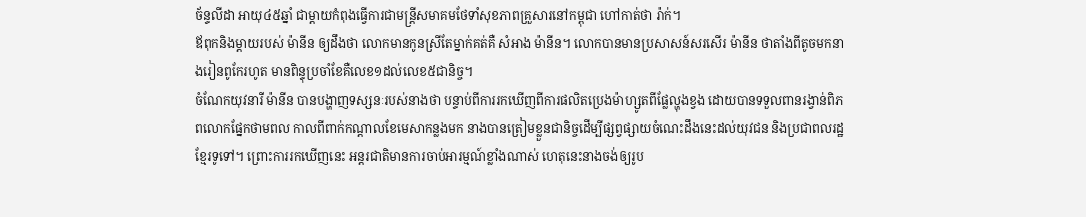ច័ន្ទលីដា អាយុ៤៥ឆ្នាំ ជាម្ដាយកំពុងធ្វើការជាមន្ត្រីសមាគមថែទាំសុខភាពគ្រួសារនៅកម្ពុជា ហៅកាត់ថា រ៉ាក់។
ឪពុកនិងម្ដាយរបស់ ម៉ានីន ឲ្យដឹងថា លោកមានកូនស្រីតែម្នាក់គត់គឺ សំអាង ម៉ានីន។ លោកបានមានប្រសាសន៍សរសើរ ម៉ានីន ថាតាំងពីតូចមកនាងរៀនពូកែរហូត មានពិន្ទុប្រចាំខែគឺលេខ១ដល់លេខ៥ជានិច្ច។
ចំណែកយុវនារី ម៉ានីន បានបង្ហាញទស្សនៈរបស់នាងថា បន្ទាប់ពីការរកឃើញពីការផលិតប្រេងម៉ាហ្សូតពីផ្លែល្ហុងខ្វង ដោយបានទទួលពានរង្វាន់ពិភពលោកផ្នែកថាមពល កាលពីពាក់កណ្ដាលខែមេសាកន្លងមក នាងបានត្រៀមខ្លួនជានិច្ចដើម្បីផ្សព្វផ្សាយចំណេះដឹងនេះដល់យុវជន និងប្រជាពលរដ្ឋខ្មែរទូទៅ។ ព្រោះការរកឃើញនេះ អន្តរជាតិមានការចាប់អារម្មណ៍ខ្លាំងណាស់ ហេតុនេះនាងចង់ឲ្យរូប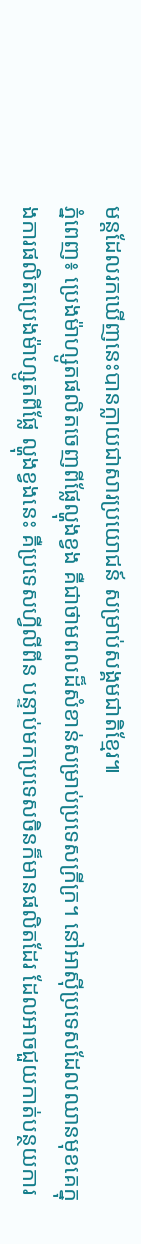មន្តដែលរកឃើញនេះបានក្លាយជាសារប្រយោជន៍ សម្រាប់សង្គមជាតិខ្មែរ៕
ភ្នំពេញ៖ ប្រេងម៉ាហ្សូតផលិតចេញពីផ្លែល្ហុងខ្វង គឺជាថាមពលដ៏សំខាន់សម្រាប់ប្រទេសក្រីក្រ។ នៅអាស៊ីប្រទេសដែលឈានមុខគេក្នុងការផលិតប្រេងម៉ាហ្សូតពីផ្លែ ល្ហុងខ្វងនេះ គឺប្រទេសហ្វីលីពីន បន្ទាប់មកប្រទេសចិនក៏មានផលិតដែរ ដែលអាចជួយកាត់បន្ថយការ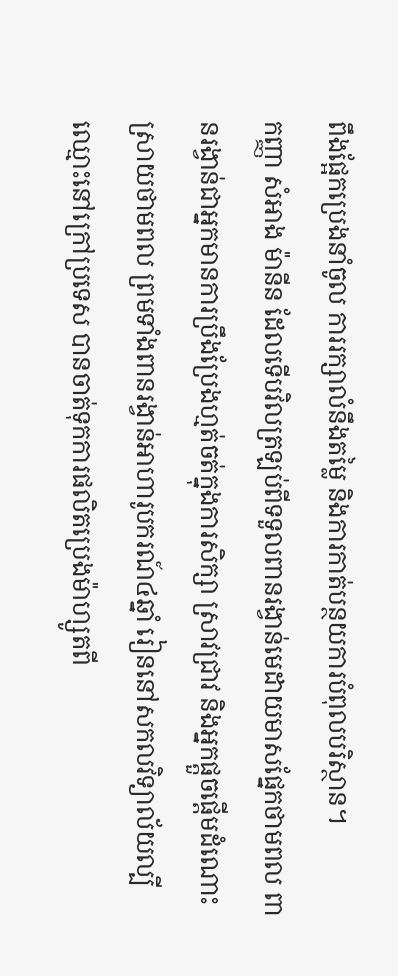ពឹងផ្អែកប្រេងនាំចូល ការរក្សាលំនឹងតម្លៃ និងការកាត់បន្ថយការបំពុលបរិស្ថាន។
កញ្ញា សំអាង ម៉ានីន ដែលទើបវិលត្រឡប់ពីទទួលពានរង្វាន់មេដាយមាសផ្នែកថាមពល ពានរង្វាន់ជាអ្នកមានការប្រឹងប្រែងហ្មត់ចត់ក្នុងការសិក្សា ស្រាវជ្រាវ និងអ្នកផ្ដួចផ្ដើមដំណោះស្រាយថាមពល ព្រមទាំងពានរង្វាន់អាហារូបករណ៍៤ឆ្នាំ រៀននៅសកលវិទ្យាល័យល្បីឈ្មោះនៅក្រៅប្រទេស បានចាត់ទុកការផលិតប្រេងម៉ាហ្សូតពី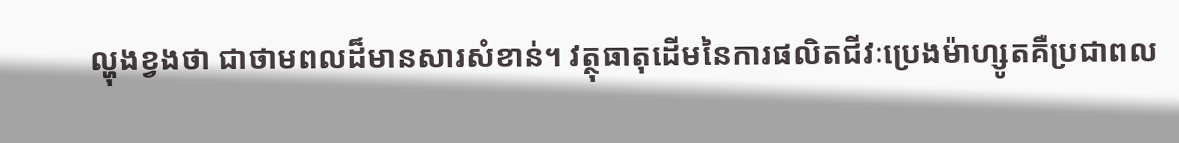ល្ហុងខ្វងថា ជាថាមពលដ៏មានសារសំខាន់។ វត្ថុធាតុដើមនៃការផលិតជីវៈប្រេងម៉ាហ្សូតគឺប្រជាពល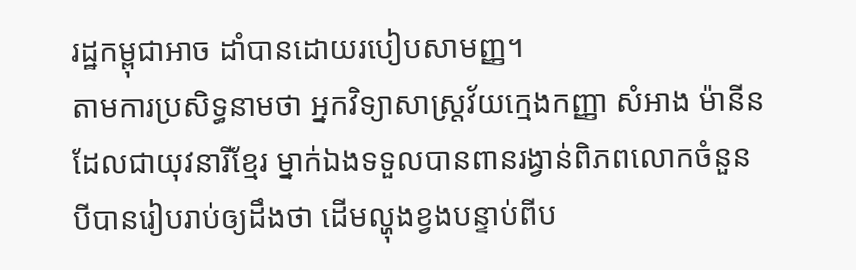រដ្ឋកម្ពុជាអាច ដាំបានដោយរបៀបសាមញ្ញ។
តាមការប្រសិទ្ធនាមថា អ្នកវិទ្យាសាស្ត្រវ័យក្មេងកញ្ញា សំអាង ម៉ានីន ដែលជាយុវនារីខ្មែរ ម្នាក់ឯងទទួលបានពានរង្វាន់ពិភពលោកចំនួនបីបានរៀបរាប់ឲ្យដឹងថា ដើមល្ហុងខ្វងបន្ទាប់ពីប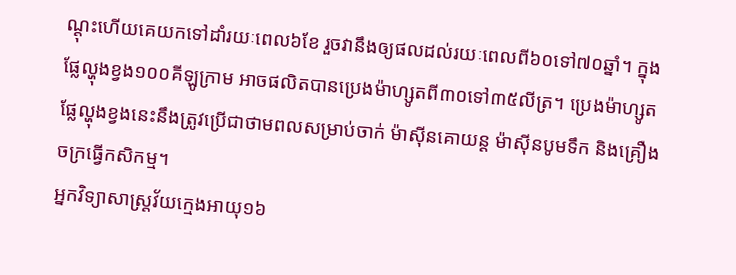ណ្ដុះហើយគេយកទៅដាំរយៈពេល៦ខែ រួចវានឹងឲ្យផលដល់រយៈពេលពី៦០ទៅ៧០ឆ្នាំ។ ក្នុងផ្លែល្ហុងខ្វង១០០គីឡូក្រាម អាចផលិតបានប្រេងម៉ាហ្សូតពី៣០ទៅ៣៥លីត្រ។ ប្រេងម៉ាហ្សូតផ្លែល្ហុងខ្វងនេះនឹងត្រូវប្រើជាថាមពលសម្រាប់ចាក់ ម៉ាស៊ីនគោយន្ត ម៉ាស៊ីនបូមទឹក និងគ្រឿងចក្រធ្វើកសិកម្ម។
អ្នកវិទ្យាសាស្ត្រវ័យក្មេងអាយុ១៦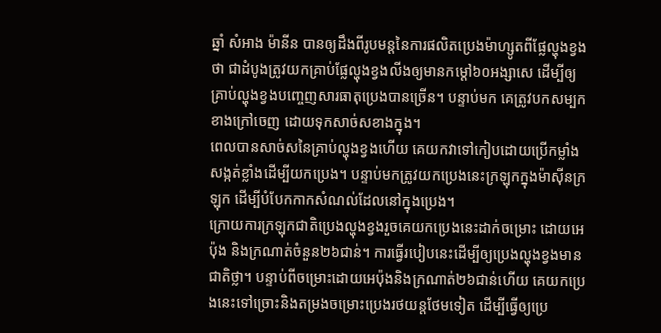ឆ្នាំ សំអាង ម៉ានីន បានឲ្យដឹងពីរូបមន្តនៃការផលិតប្រេងម៉ាហ្សូតពីផ្លែល្ហុងខ្វងថា ជាដំបូងត្រូវយកគ្រាប់ផ្លែល្ហុងខ្វងលីងឲ្យមានកម្ដៅ៦០អង្សាសេ ដើម្បីឲ្យគ្រាប់ល្ហុងខ្វងបញ្ចេញសារធាតុប្រេងបានច្រើន។ បន្ទាប់មក គេត្រូវបកសម្បកខាងក្រៅចេញ ដោយទុកសាច់សខាងក្នុង។
ពេលបានសាច់សនៃគ្រាប់ល្ហុងខ្វងហើយ គេយកវាទៅកៀបដោយប្រើកម្លាំងសង្កត់ខ្លាំងដើម្បីយកប្រេង។ បន្ទាប់មកត្រូវយកប្រេងនេះក្រឡុកក្នុងម៉ាស៊ីនក្រឡុក ដើម្បីបំបែកកាកសំណល់ដែលនៅក្នុងប្រេង។
ក្រោយការក្រឡុកជាតិប្រេងល្ហុងខ្វងរួចគេយកប្រេងនេះដាក់ចម្រោះ ដោយអេប៉ុង និងក្រណាត់ចំនួន២៦ជាន់។ ការធ្វើរបៀបនេះដើម្បីឲ្យប្រេងល្ហុងខ្វងមានជាតិថ្លា។ បន្ទាប់ពីចម្រោះដោយអេប៉ុងនិងក្រណាត់២៦ជាន់ហើយ គេយកប្រេងនេះទៅច្រោះនិងតម្រងចម្រោះប្រេងរថយន្តថែមទៀត ដើម្បីធ្វើឲ្យប្រេ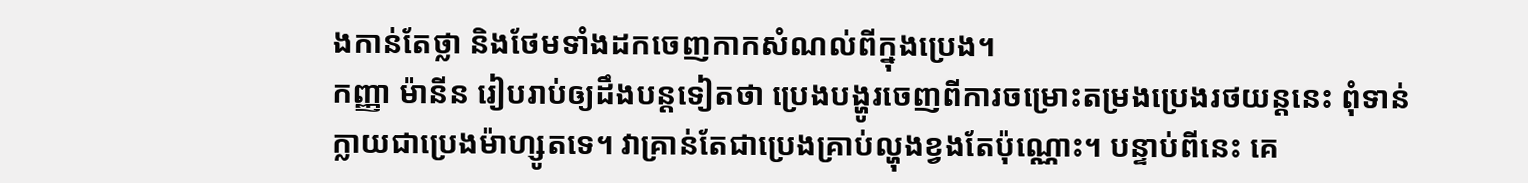ងកាន់តែថ្លា និងថែមទាំងដកចេញកាកសំណល់ពីក្នុងប្រេង។
កញ្ញា ម៉ានីន រៀបរាប់ឲ្យដឹងបន្តទៀតថា ប្រេងបង្ហូរចេញពីការចម្រោះតម្រងប្រេងរថយន្តនេះ ពុំទាន់ក្លាយជាប្រេងម៉ាហ្សូតទេ។ វាគ្រាន់តែជាប្រេងគ្រាប់ល្ហុងខ្វងតែប៉ុណ្ណោះ។ បន្ទាប់ពីនេះ គេ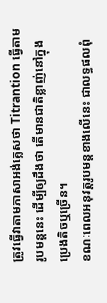ត្រូវធ្វើវាតាមភាសាអង់គ្លេសថា Titrantion ធ្វើតាមរូបមន្តនេះ ដើម្បីឲ្យដឹងថា តើមានជាតិខ្លាញ់នៅក្នុងប្រេងតិចឬច្រើន។
ខណៈពេលអនុវត្តរូបមន្តខាងលើនេះ ជាលទ្ធផលពុំ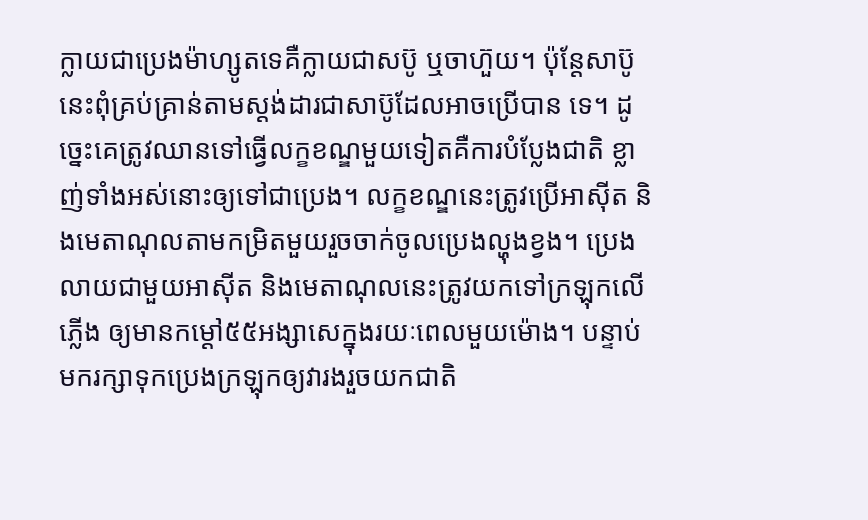ក្លាយជាប្រេងម៉ាហ្សូតទេគឺក្លាយជាសប៊ូ ឬចាហ៊ួយ។ ប៉ុន្តែសាប៊ូនេះពុំគ្រប់គ្រាន់តាមស្តង់ដារជាសាប៊ូដែលអាចប្រើបាន ទេ។ ដូច្នេះគេត្រូវឈានទៅធ្វើលក្ខខណ្ឌមួយទៀតគឺការបំប្លែងជាតិ ខ្លាញ់ទាំងអស់នោះឲ្យទៅជាប្រេង។ លក្ខខណ្ឌនេះត្រូវប្រើអាស៊ីត និងមេតាណុលតាមកម្រិតមួយរួចចាក់ចូលប្រេងល្ហុងខ្វង។ ប្រេងលាយជាមួយអាស៊ីត និងមេតាណុលនេះត្រូវយកទៅក្រឡុកលើភ្លើង ឲ្យមានកម្ដៅ៥៥អង្សាសេក្នុងរយៈពេលមួយម៉ោង។ បន្ទាប់មករក្សាទុកប្រេងក្រឡុកឲ្យវារងរួចយកជាតិ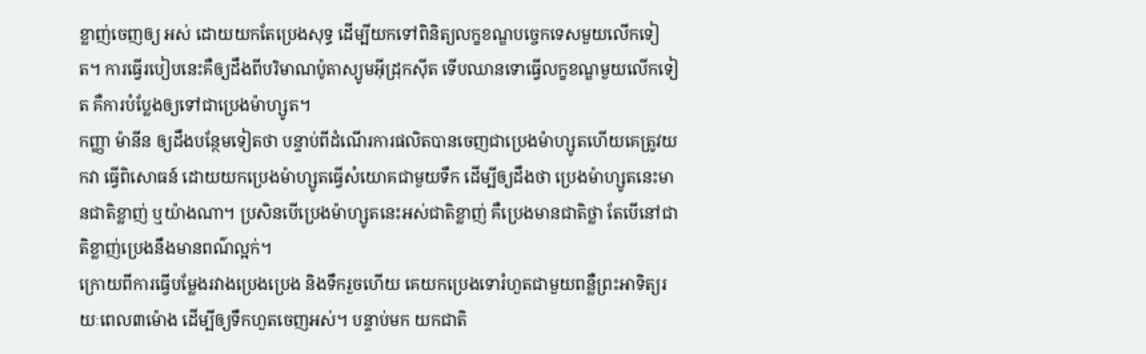ខ្លាញ់ចេញឲ្យ អស់ ដោយយកតែប្រេងសុទ្ធ ដើម្បីយកទៅពិនិត្យលក្ខខណ្ឌបច្ចេកទេសមួយលើកទៀត។ ការធ្វើរបៀបនេះគឺឲ្យដឹងពីបរិមាណប៉ូតាស្យូមអ៊ីដ្រុកស៊ីត ទើបឈានទោធ្វើលក្ខខណ្ឌមួយលើកទៀត គឺការបំប្លែងឲ្យទៅជាប្រេងម៉ាហ្សូត។
កញ្ញា ម៉ានីន ឲ្យដឹងបន្ថែមទៀតថា បន្ទាប់ពីដំណើរការផលិតបានចេញជាប្រេងម៉ាហ្សូតហើយគេត្រូវយកវា ធ្វើពិសោធន៍ ដោយយកប្រេងម៉ាហ្សូតធ្វើសំយោគជាមួយទឹក ដើម្បីឲ្យដឹងថា ប្រេងម៉ាហ្សូតនេះមានជាតិខ្លាញ់ ឬយ៉ាងណា។ ប្រសិនបើប្រេងម៉ាហ្សូតនេះអស់ជាតិខ្លាញ់ គឺប្រេងមានជាតិថ្លា តែបើនៅជាតិខ្លាញ់ប្រេងនឹងមានពណ៌ល្អក់។
ក្រោយពីការធ្វើបម្លែងរវាងប្រេងប្រេង និងទឹករួចហើយ គេយកប្រេងទោរំហួតជាមួយពន្លឺព្រះអាទិត្យរយៈពេល៣ម៉ោង ដើម្បីឲ្យទឹកហួតចេញអស់។ បន្ទាប់មក យកជាតិ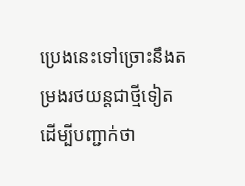ប្រេងនេះទៅច្រោះនឹងតម្រងរថយន្តជាថ្មីទៀត ដើម្បីបញ្ជាក់ថា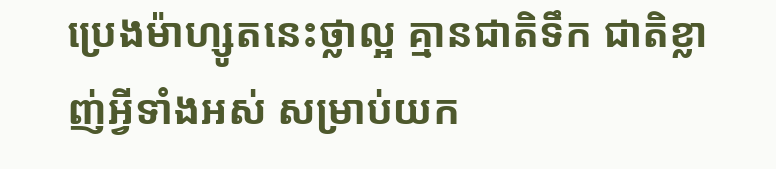ប្រេងម៉ាហ្សូតនេះថ្លាល្អ គ្មានជាតិទឹក ជាតិខ្លាញ់អ្វីទាំងអស់ សម្រាប់យក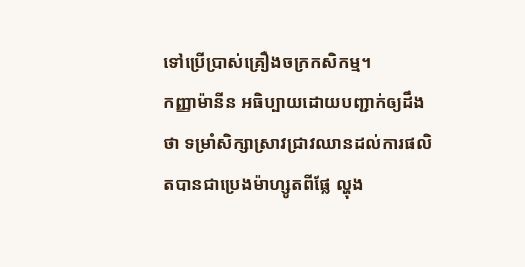ទៅប្រើប្រាស់គ្រឿងចក្រកសិកម្ម។
កញ្ញាម៉ានីន អធិប្បាយដោយបញ្ជាក់ឲ្យដឹងថា ទម្រាំសិក្សាស្រាវជ្រាវឈានដល់ការផលិតបានជាប្រេងម៉ាហ្សូតពីផ្លែ ល្ហុង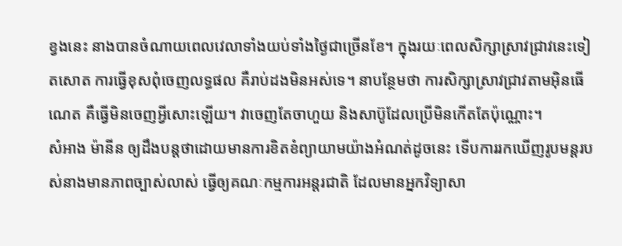ខ្វងនេះ នាងបានចំណាយពេលវេលាទាំងយប់ទាំងថ្ងៃជាច្រើនខែ។ ក្នុងរយៈពេលសិក្សាស្រាវជ្រាវនេះទៀតសោត ការធ្វើខុសពុំចេញលទ្ធផល គឺរាប់ដងមិនអស់ទេ។ នាបន្ថែមថា ការសិក្សាស្រាវជ្រាវតាមអ៊ិនធើណេត គឺធ្វើមិនចេញអ្វីសោះឡើយ។ វាចេញតែចាហួយ និងសាប៊ូដែលប្រើមិនកើតតែប៉ុណ្ណោះ។
សំអាង ម៉ានីន ឲ្យដឹងបន្តថាដោយមានការខិតខំព្យាយាមយ៉ាងអំណត់ដូចនេះ ទើបការរកឃើញរូបមន្តរបស់នាងមានភាពច្បាស់លាស់ ធ្វើឲ្យគណៈកម្មការអន្តរជាតិ ដែលមានអ្នកវិទ្យាសា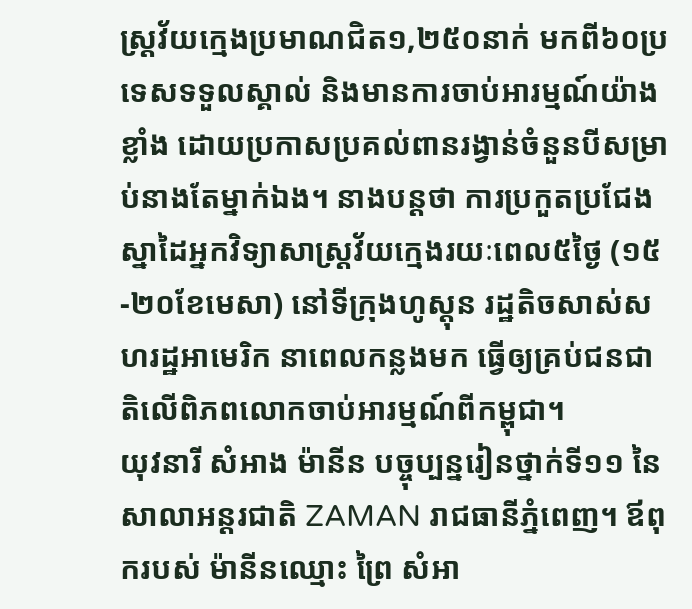ស្ត្រវ័យក្មេងប្រមាណជិត១,២៥០នាក់ មកពី៦០ប្រទេសទទួលស្គាល់ និងមានការចាប់អារម្មណ៍យ៉ាងខ្លាំង ដោយប្រកាសប្រគល់ពានរង្វាន់ចំនួនបីសម្រាប់នាងតែម្នាក់ឯង។ នាងបន្តថា ការប្រកួតប្រជែងស្នាដៃអ្នកវិទ្យាសាស្ត្រវ័យក្មេងរយៈពេល៥ថ្ងៃ (១៥-២០ខែមេសា) នៅទីក្រុងហូស្តុន រដ្ឋតិចសាស់សហរដ្ឋអាមេរិក នាពេលកន្លងមក ធ្វើឲ្យគ្រប់ជនជាតិលើពិភពលោកចាប់អារម្មណ៍ពីកម្ពុជា។
យុវនារី សំអាង ម៉ានីន បច្ចុប្បន្នរៀនថ្នាក់ទី១១ នៃសាលាអន្តរជាតិ ZAMAN រាជធានីភ្នំពេញ។ ឪពុករបស់ ម៉ានីនឈ្មោះ ព្រៃ សំអា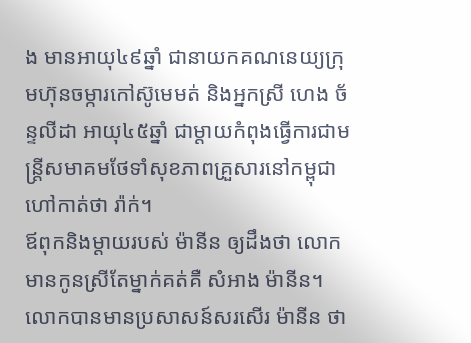ង មានអាយុ៤៩ឆ្នាំ ជានាយកគណនេយ្យក្រុមហ៊ុនចម្ការកៅស៊ូមេមត់ និងអ្នកស្រី ហេង ច័ន្ទលីដា អាយុ៤៥ឆ្នាំ ជាម្ដាយកំពុងធ្វើការជាមន្ត្រីសមាគមថែទាំសុខភាពគ្រួសារនៅកម្ពុជា ហៅកាត់ថា រ៉ាក់។
ឪពុកនិងម្ដាយរបស់ ម៉ានីន ឲ្យដឹងថា លោកមានកូនស្រីតែម្នាក់គត់គឺ សំអាង ម៉ានីន។ លោកបានមានប្រសាសន៍សរសើរ ម៉ានីន ថា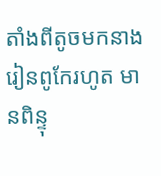តាំងពីតូចមកនាងរៀនពូកែរហូត មានពិន្ទុ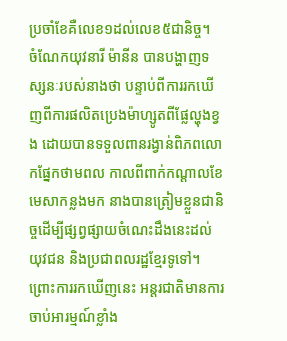ប្រចាំខែគឺលេខ១ដល់លេខ៥ជានិច្ច។
ចំណែកយុវនារី ម៉ានីន បានបង្ហាញទស្សនៈរបស់នាងថា បន្ទាប់ពីការរកឃើញពីការផលិតប្រេងម៉ាហ្សូតពីផ្លែល្ហុងខ្វង ដោយបានទទួលពានរង្វាន់ពិភពលោកផ្នែកថាមពល កាលពីពាក់កណ្ដាលខែមេសាកន្លងមក នាងបានត្រៀមខ្លួនជានិច្ចដើម្បីផ្សព្វផ្សាយចំណេះដឹងនេះដល់យុវជន និងប្រជាពលរដ្ឋខ្មែរទូទៅ។ ព្រោះការរកឃើញនេះ អន្តរជាតិមានការចាប់អារម្មណ៍ខ្លាំង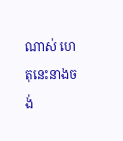ណាស់ ហេតុនេះនាងចង់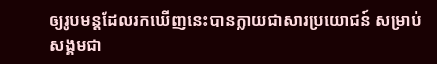ឲ្យរូបមន្តដែលរកឃើញនេះបានក្លាយជាសារប្រយោជន៍ សម្រាប់សង្គមជា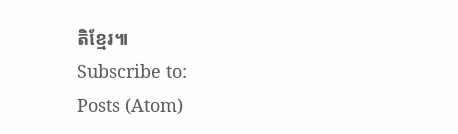តិខ្មែរ៕
Subscribe to:
Posts (Atom)